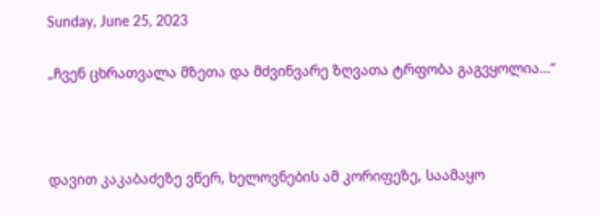Sunday, June 25, 2023

„ჩვენ ცხრათვალა მზეთა და მძვინვარე ზღვათა ტრფობა გაგვყოლია…“



დავით კაკაბაძეზე ვწერ, ხელოვნების ამ კორიფეზე, საამაყო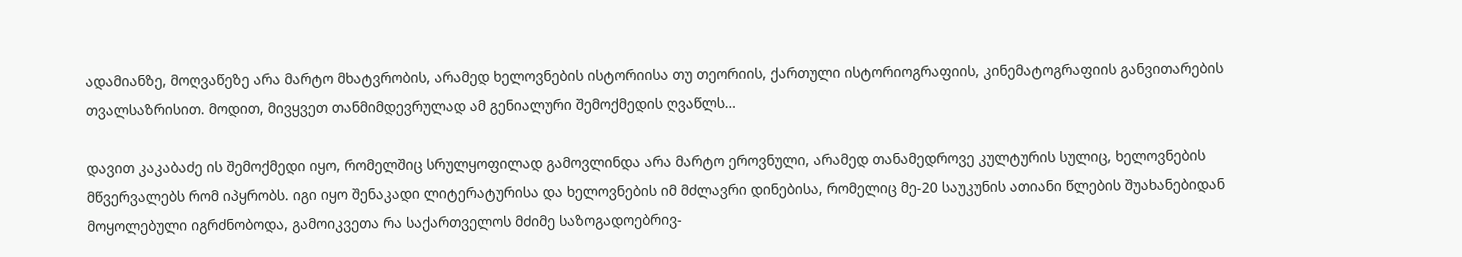ადამიანზე, მოღვაწეზე არა მარტო მხატვრობის, არამედ ხელოვნების ისტორიისა თუ თეორიის, ქართული ისტორიოგრაფიის, კინემატოგრაფიის განვითარების თვალსაზრისით. მოდით, მივყვეთ თანმიმდევრულად ამ გენიალური შემოქმედის ღვაწლს…

დავით კაკაბაძე ის შემოქმედი იყო, რომელშიც სრულყოფილად გამოვლინდა არა მარტო ეროვნული, არამედ თანამედროვე კულტურის სულიც, ხელოვნების მწვერვალებს რომ იპყრობს. იგი იყო შენაკადი ლიტერატურისა და ხელოვნების იმ მძლავრი დინებისა, რომელიც მე-20 საუკუნის ათიანი წლების შუახანებიდან მოყოლებული იგრძნობოდა, გამოიკვეთა რა საქართველოს მძიმე საზოგადოებრივ-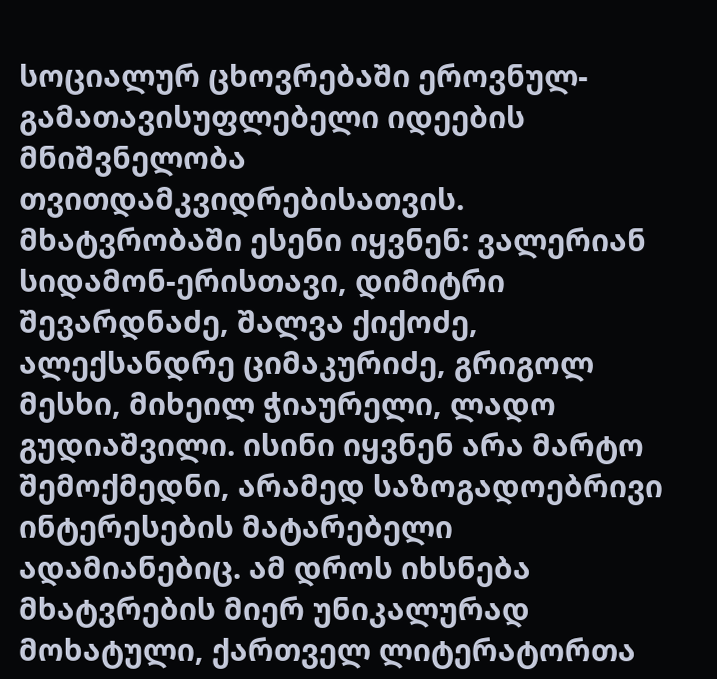სოციალურ ცხოვრებაში ეროვნულ-გამათავისუფლებელი იდეების მნიშვნელობა თვითდამკვიდრებისათვის. მხატვრობაში ესენი იყვნენ: ვალერიან სიდამონ-ერისთავი, დიმიტრი შევარდნაძე, შალვა ქიქოძე, ალექსანდრე ციმაკურიძე, გრიგოლ მესხი, მიხეილ ჭიაურელი, ლადო გუდიაშვილი. ისინი იყვნენ არა მარტო შემოქმედნი, არამედ საზოგადოებრივი ინტერესების მატარებელი ადამიანებიც. ამ დროს იხსნება მხატვრების მიერ უნიკალურად მოხატული, ქართველ ლიტერატორთა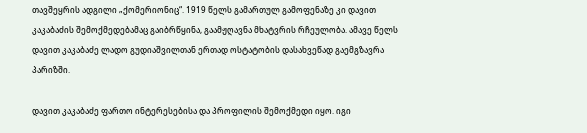თავშეყრის ადგილი „ქომერიონიც“. 1919 წელს გამართულ გამოფენაზე კი დავით კაკაბაძის შემოქმედებამაც გაიბრწყინა, გაამჟღავნა მხატვრის რჩეულობა. ამავე წელს დავით კაკაბაძე ლადო გუდიაშვილთან ერთად ოსტატობის დასახვეწად გაემგზავრა პარიზში.

დავით კაკაბაძე ფართო ინტერესებისა და პროფილის შემოქმედი იყო. იგი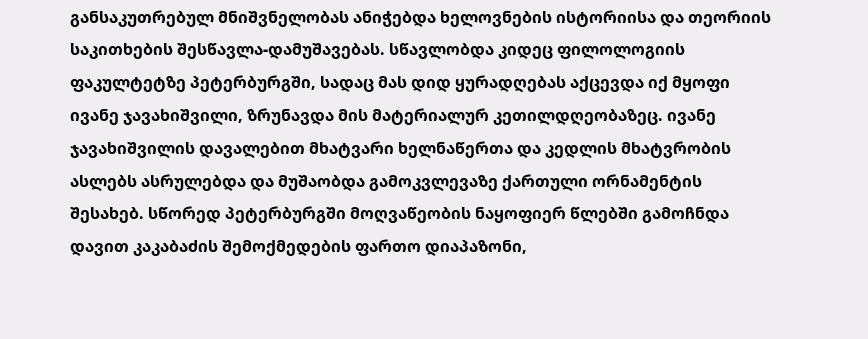განსაკუთრებულ მნიშვნელობას ანიჭებდა ხელოვნების ისტორიისა და თეორიის საკითხების შესწავლა-დამუშავებას. სწავლობდა კიდეც ფილოლოგიის ფაკულტეტზე პეტერბურგში, სადაც მას დიდ ყურადღებას აქცევდა იქ მყოფი ივანე ჯავახიშვილი, ზრუნავდა მის მატერიალურ კეთილდღეობაზეც. ივანე ჯავახიშვილის დავალებით მხატვარი ხელნაწერთა და კედლის მხატვრობის ასლებს ასრულებდა და მუშაობდა გამოკვლევაზე ქართული ორნამენტის შესახებ. სწორედ პეტერბურგში მოღვაწეობის ნაყოფიერ წლებში გამოჩნდა დავით კაკაბაძის შემოქმედების ფართო დიაპაზონი,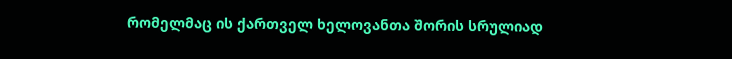რომელმაც ის ქართველ ხელოვანთა შორის სრულიად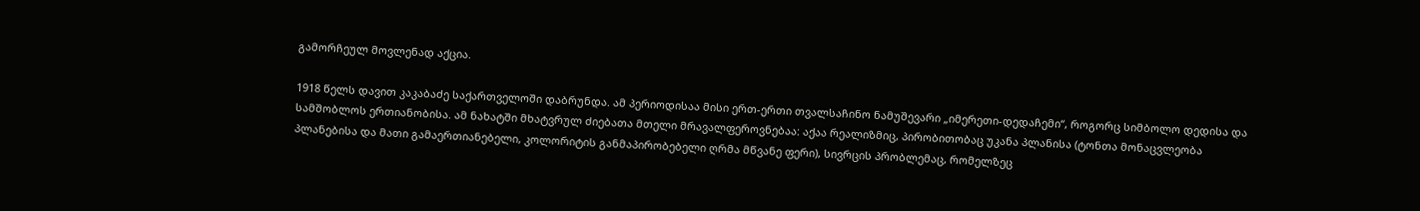გამორჩეულ მოვლენად აქცია.

1918 წელს დავით კაკაბაძე საქართველოში დაბრუნდა. ამ პერიოდისაა მისი ერთ-ერთი თვალსაჩინო ნამუშევარი „იმერეთი-დედაჩემი“, როგორც სიმბოლო დედისა და სამშობლოს ერთიანობისა. ამ ნახატში მხატვრულ ძიებათა მთელი მრავალფეროვნებაა: აქაა რეალიზმიც, პირობითობაც უკანა პლანისა (ტონთა მონაცვლეობა პლანებისა და მათი გამაერთიანებელი, კოლორიტის განმაპირობებელი ღრმა მწვანე ფერი), სივრცის პრობლემაც, რომელზეც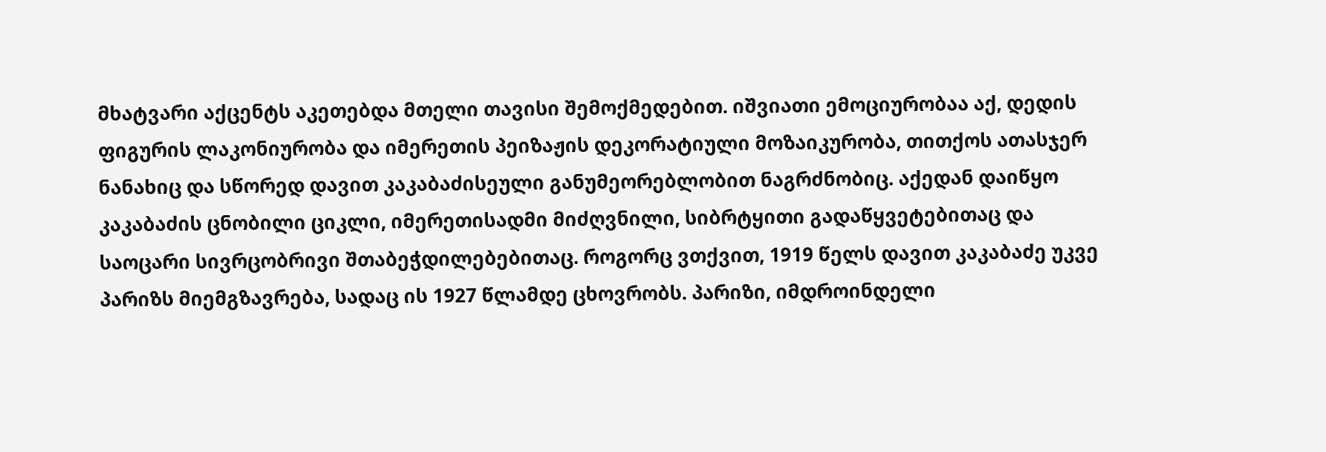მხატვარი აქცენტს აკეთებდა მთელი თავისი შემოქმედებით. იშვიათი ემოციურობაა აქ, დედის ფიგურის ლაკონიურობა და იმერეთის პეიზაჟის დეკორატიული მოზაიკურობა, თითქოს ათასჯერ ნანახიც და სწორედ დავით კაკაბაძისეული განუმეორებლობით ნაგრძნობიც. აქედან დაიწყო კაკაბაძის ცნობილი ციკლი, იმერეთისადმი მიძღვნილი, სიბრტყითი გადაწყვეტებითაც და საოცარი სივრცობრივი შთაბეჭდილებებითაც. როგორც ვთქვით, 1919 წელს დავით კაკაბაძე უკვე პარიზს მიემგზავრება, სადაც ის 1927 წლამდე ცხოვრობს. პარიზი, იმდროინდელი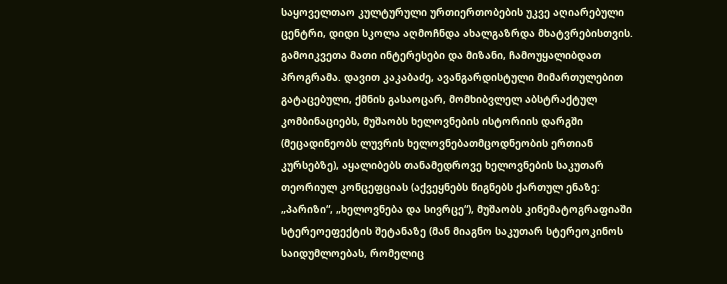საყოველთაო კულტურული ურთიერთობების უკვე აღიარებული ცენტრი, დიდი სკოლა აღმოჩნდა ახალგაზრდა მხატვრებისთვის. გამოიკვეთა მათი ინტერესები და მიზანი, ჩამოუყალიბდათ პროგრამა. დავით კაკაბაძე, ავანგარდისტული მიმართულებით გატაცებული, ქმნის გასაოცარ, მომხიბვლელ აბსტრაქტულ კომბინაციებს, მუშაობს ხელოვნების ისტორიის დარგში (მეცადინეობს ლუვრის ხელოვნებათმცოდნეობის ერთიან კურსებზე), აყალიბებს თანამედროვე ხელოვნების საკუთარ თეორიულ კონცეფციას (აქვეყნებს წიგნებს ქართულ ენაზე: „პარიზი“, „ხელოვნება და სივრცე“), მუშაობს კინემატოგრაფიაში სტერეოეფექტის შეტანაზე (მან მიაგნო საკუთარ სტერეოკინოს საიდუმლოებას, რომელიც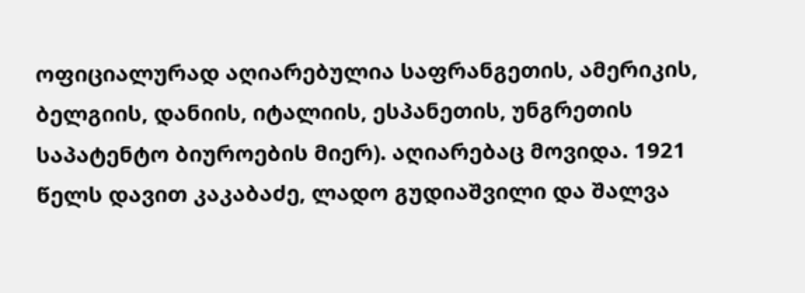ოფიციალურად აღიარებულია საფრანგეთის, ამერიკის, ბელგიის, დანიის, იტალიის, ესპანეთის, უნგრეთის საპატენტო ბიუროების მიერ). აღიარებაც მოვიდა. 1921 წელს დავით კაკაბაძე, ლადო გუდიაშვილი და შალვა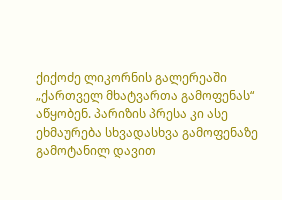ქიქოძე ლიკორნის გალერეაში „ქართველ მხატვართა გამოფენას“ აწყობენ. პარიზის პრესა კი ასე ეხმაურება სხვადასხვა გამოფენაზე გამოტანილ დავით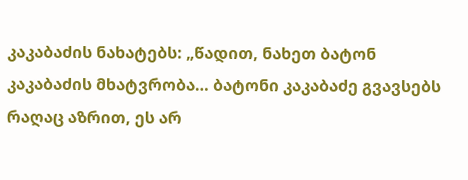კაკაბაძის ნახატებს: „წადით, ნახეთ ბატონ კაკაბაძის მხატვრობა… ბატონი კაკაბაძე გვავსებს რაღაც აზრით, ეს არ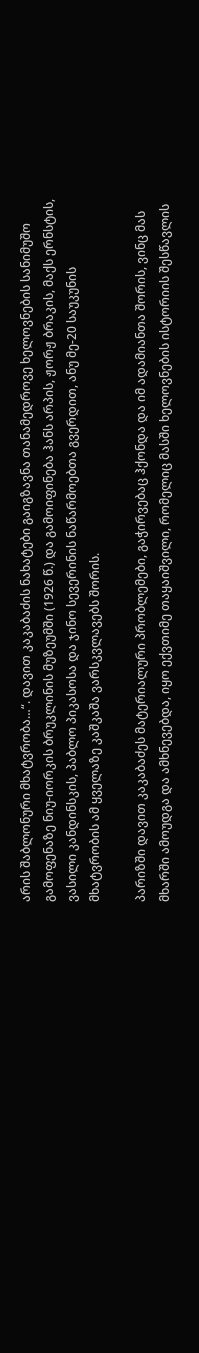არის შაბლონური მხატვრობა…“. დავით კაკაბაძის ნახატები გაიგზავნა თანამედროვე ხელოვნების სანიმუშო გამოფენაზე ნიუ-იორკის ბრუკლინის მუზეუმში (1926 წ.) და გამოიფინება ჰანს არპის, ჟორჟ ბრაკის, მაქს ერნსტის, ვასილი კანდინსკის, პაბლო პიკასოსა და ჯინო სევერინის ნაწარმოებთა გვერდით, ანუ მე-20 საუკუნის მხატვრობის ამ ყველაზე კაშკაშა ვარსკვლავებს შორის.

პარიზში დავით კაკაბაძეს მატერიალური პრობლემები, გაჭირვებაც ჰქონდა და იმ ადამიანთა შორის, ვინც მას მხარში ამოუდგა და ამხნევებდა, იყო ექვთიმე თაყაიშვილი, რომელიც მასში ხელოვნების ისტორიის შესწავლის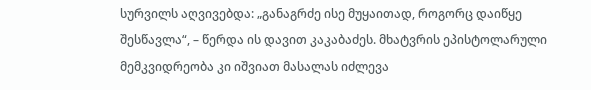სურვილს აღვივებდა: „განაგრძე ისე მუყაითად, როგორც დაიწყე შესწავლა“, – წერდა ის დავით კაკაბაძეს. მხატვრის ეპისტოლარული მემკვიდრეობა კი იშვიათ მასალას იძლევა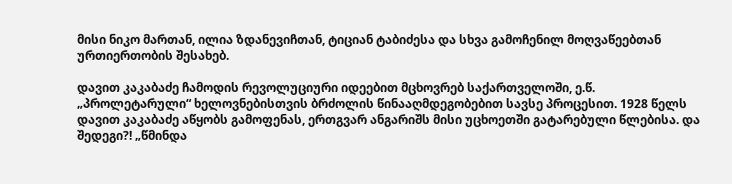მისი ნიკო მართან, ილია ზდანევიჩთან, ტიციან ტაბიძესა და სხვა გამოჩენილ მოღვაწეებთან ურთიერთობის შესახებ.

დავით კაკაბაძე ჩამოდის რევოლუციური იდეებით მცხოვრებ საქართველოში, ე.წ. „პროლეტარული“ ხელოვნებისთვის ბრძოლის წინააღმდეგობებით სავსე პროცესით. 1928 წელს დავით კაკაბაძე აწყობს გამოფენას, ერთგვარ ანგარიშს მისი უცხოეთში გატარებული წლებისა. და შედეგი?! „წმინდა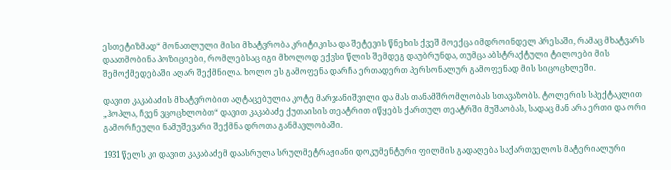ესთეტიზმად“ მონათლული მისი მხატვრობა კრიტიკისა და შეტევის წნეხის ქვეშ მოექცა იმდროინდელ პრესაში, რამაც მხატვარს დაათმობინა პოზიციები, რომლებსაც იგი მხოლოდ ექვსი წლის შემდეგ დაუბრუნდა, თუმცა აბსტრაქტული ტილოები მის შემოქმედებაში აღარ შექმნილა. ხოლო ეს გამოფენა დარჩა ერთადერთ პერსონალურ გამოფენად მის სიცოცხლეში.

დავით კაკაბაძის მხატვრობით აღტაცებულია კოტე მარჯანიშვილი და მას თანამშრომლობას სთავაზობს. ტოლერის სპექტაკლით „ჰოპლა, ჩვენ ვცოცხლობთ“ დავით კაკაბაძე ქუთაისის თეატრით იწყებს ქართულ თეატრში მუშაობას, სადაც მან არა ერთი და ორი გამორჩეული ნამუშევარი შექმნა დროთა განმავლობაში.

1931 წელს კი დავით კაკაბაძემ დაასრულა სრულმეტრაჟიანი დოკუმენტური ფილმის გადაღება საქართველოს მატერიალური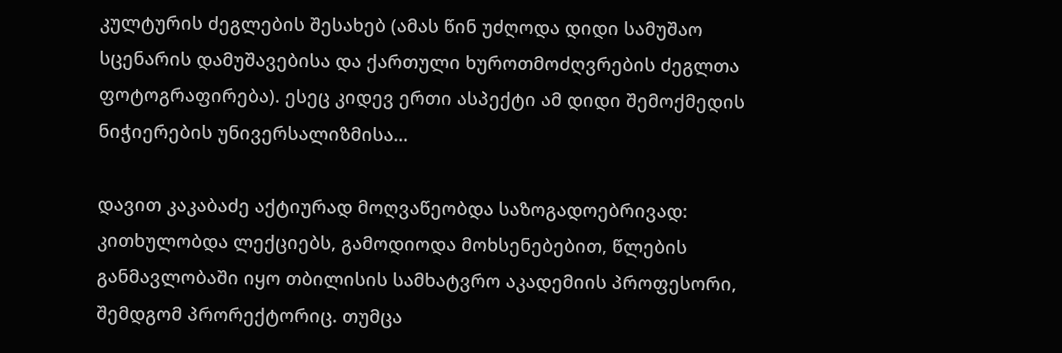კულტურის ძეგლების შესახებ (ამას წინ უძღოდა დიდი სამუშაო სცენარის დამუშავებისა და ქართული ხუროთმოძღვრების ძეგლთა ფოტოგრაფირება). ესეც კიდევ ერთი ასპექტი ამ დიდი შემოქმედის ნიჭიერების უნივერსალიზმისა…

დავით კაკაბაძე აქტიურად მოღვაწეობდა საზოგადოებრივად: კითხულობდა ლექციებს, გამოდიოდა მოხსენებებით, წლების განმავლობაში იყო თბილისის სამხატვრო აკადემიის პროფესორი, შემდგომ პრორექტორიც. თუმცა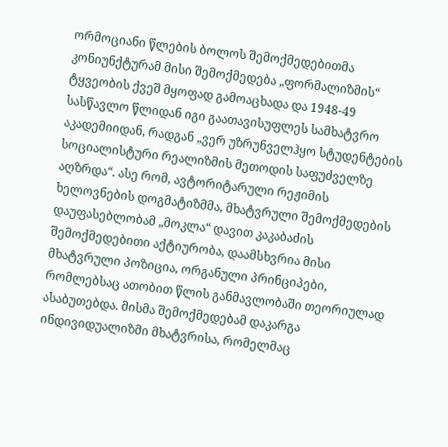ორმოციანი წლების ბოლოს შემოქმედებითმა კონიუნქტურამ მისი შემოქმედება „ფორმალიზმის“ ტყვეობის ქვეშ მყოფად გამოაცხადა და 1948-49 სასწავლო წლიდან იგი გაათავისუფლეს სამხატვრო აკადემიიდან, რადგან „ვერ უზრუნველჰყო სტუდენტების სოციალისტური რეალიზმის მეთოდის საფუძველზე აღზრდა“. ასე რომ, ავტორიტარული რეჟიმის ხელოვნების დოგმატიზმმა, მხატვრული შემოქმედების დაუფასებლობამ „მოკლა“ დავით კაკაბაძის შემოქმედებითი აქტიურობა, დაამსხვრია მისი მხატვრული პოზიცია, ორგანული პრინციპები, რომლებსაც ათობით წლის განმავლობაში თეორიულად ასაბუთებდა. მისმა შემოქმედებამ დაკარგა ინდივიდუალიზმი მხატვრისა, რომელმაც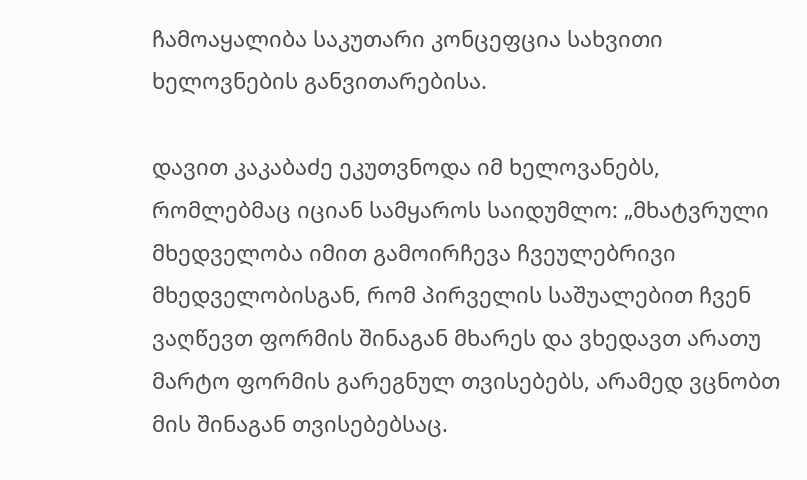ჩამოაყალიბა საკუთარი კონცეფცია სახვითი ხელოვნების განვითარებისა.

დავით კაკაბაძე ეკუთვნოდა იმ ხელოვანებს, რომლებმაც იციან სამყაროს საიდუმლო: „მხატვრული მხედველობა იმით გამოირჩევა ჩვეულებრივი მხედველობისგან, რომ პირველის საშუალებით ჩვენ ვაღწევთ ფორმის შინაგან მხარეს და ვხედავთ არათუ მარტო ფორმის გარეგნულ თვისებებს, არამედ ვცნობთ მის შინაგან თვისებებსაც.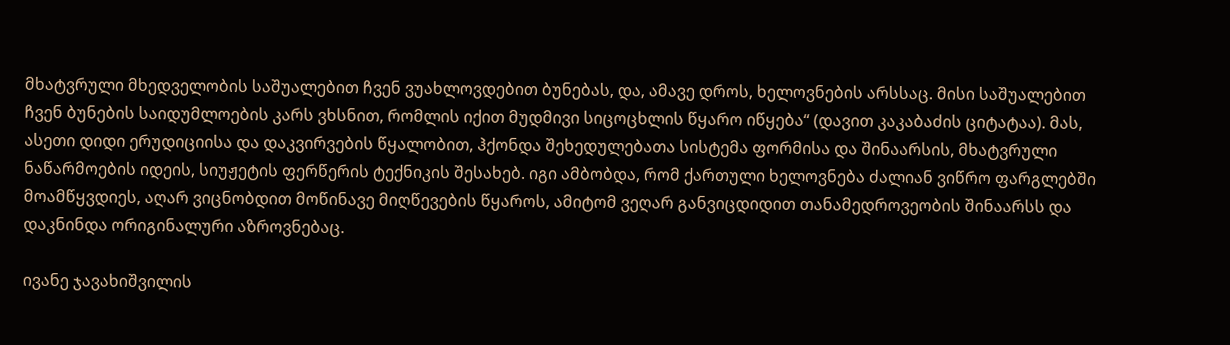მხატვრული მხედველობის საშუალებით ჩვენ ვუახლოვდებით ბუნებას, და, ამავე დროს, ხელოვნების არსსაც. მისი საშუალებით ჩვენ ბუნების საიდუმლოების კარს ვხსნით, რომლის იქით მუდმივი სიცოცხლის წყარო იწყება“ (დავით კაკაბაძის ციტატაა). მას, ასეთი დიდი ერუდიციისა და დაკვირვების წყალობით, ჰქონდა შეხედულებათა სისტემა ფორმისა და შინაარსის, მხატვრული ნაწარმოების იდეის, სიუჟეტის ფერწერის ტექნიკის შესახებ. იგი ამბობდა, რომ ქართული ხელოვნება ძალიან ვიწრო ფარგლებში მოამწყვდიეს, აღარ ვიცნობდით მოწინავე მიღწევების წყაროს, ამიტომ ვეღარ განვიცდიდით თანამედროვეობის შინაარსს და დაკნინდა ორიგინალური აზროვნებაც.

ივანე ჯავახიშვილის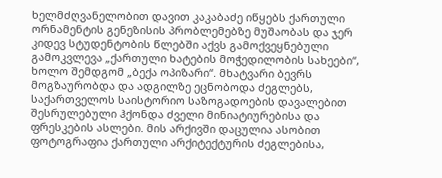ხელმძღვანელობით დავით კაკაბაძე იწყებს ქართული ორნამენტის გენეზისის პრობლემებზე მუშაობას და ჯერ კიდევ სტუდენტობის წლებში აქვს გამოქვეყნებული გამოკვლევა „ქართული ხატების მოჭედილობის სახეები“, ხოლო შემდგომ „ბექა ოპიზარი“. მხატვარი ბევრს მოგზაურობდა და ადგილზე ეცნობოდა ძეგლებს, საქართველოს საისტორიო საზოგადოების დავალებით შესრულებული ჰქონდა ძველი მინიატიურებისა და ფრესკების ასლები. მის არქივში დაცულია ასობით ფოტოგრაფია ქართული არქიტექტურის ძეგლებისა,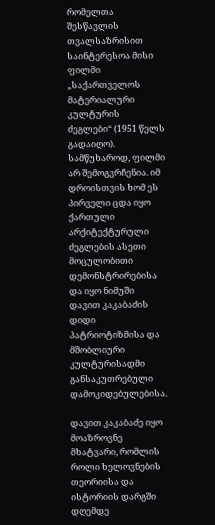რომელთა შესწავლის თვალსაზრისით საინტერესოა მისი ფილმი „საქართველოს მატერიალური კულტურის ძეგლები“ (1951 წელს გადაიღო). სამწუხაროდ, ფილმი არ შემოგვრჩენია. იმ დროისთვის ხომ ეს პირველი ცდა იყო ქართული არქიტექტურული ძეგლების ასეთი მოცულობითი დემონსტრირებისა და იყო ნიმუში დავით კაკაბაძის დიდი პატრიოტიზმისა და მშობლიური კულტურისადმი განსაკუთრებული დამოკიდებულებისა.

დავით კაკაბაძე იყო მოაზროვნე მხატვარი, რომლის როლი ხელოვნების თეორიისა და ისტორიის დარგში დღემდე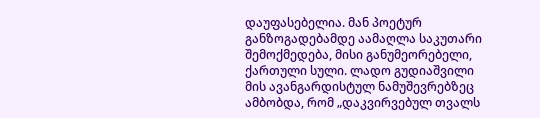დაუფასებელია. მან პოეტურ განზოგადებამდე აამაღლა საკუთარი შემოქმედება, მისი განუმეორებელი, ქართული სული. ლადო გუდიაშვილი მის ავანგარდისტულ ნამუშევრებზეც ამბობდა, რომ „დაკვირვებულ თვალს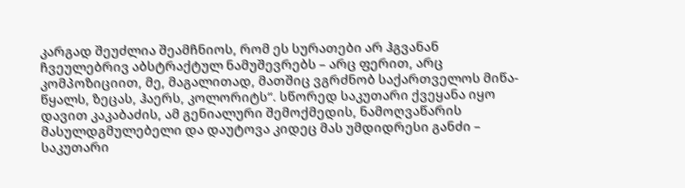კარგად შეუძლია შეამჩნიოს, რომ ეს სურათები არ ჰგვანან ჩვეულებრივ აბსტრაქტულ ნამუშევრებს – არც ფერით, არც კომპოზიციით, მე, მაგალითად, მათშიც ვგრძნობ საქართველოს მიწა-წყალს, ზეცას, ჰაერს, კოლორიტს“. სწორედ საკუთარი ქვეყანა იყო დავით კაკაბაძის, ამ გენიალური შემოქმედის, ნამოღვაწარის მასულდგმულებელი და დაუტოვა კიდეც მას უმდიდრესი განძი – საკუთარი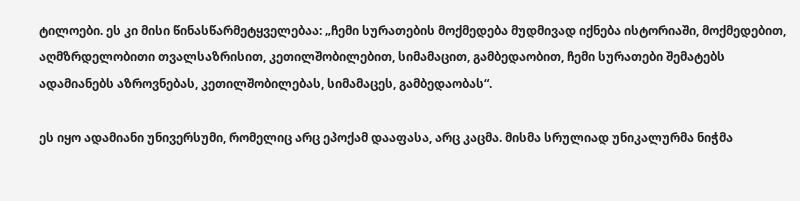ტილოები. ეს კი მისი წინასწარმეტყველებაა: „ჩემი სურათების მოქმედება მუდმივად იქნება ისტორიაში, მოქმედებით, აღმზრდელობითი თვალსაზრისით, კეთილშობილებით, სიმამაცით, გამბედაობით, ჩემი სურათები შემატებს ადამიანებს აზროვნებას, კეთილშობილებას, სიმამაცეს, გამბედაობას“.

ეს იყო ადამიანი უნივერსუმი, რომელიც არც ეპოქამ დააფასა, არც კაცმა. მისმა სრულიად უნიკალურმა ნიჭმა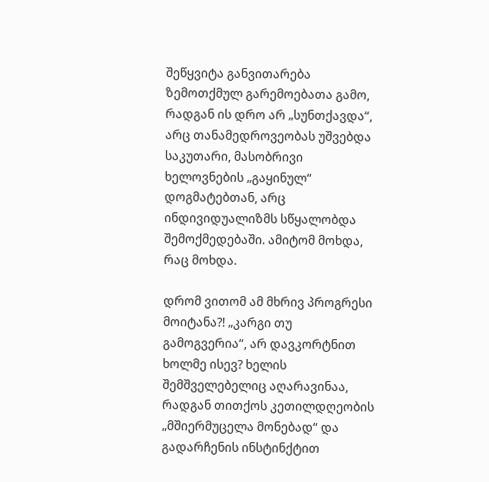შეწყვიტა განვითარება ზემოთქმულ გარემოებათა გამო, რადგან ის დრო არ „სუნთქავდა“, არც თანამედროვეობას უშვებდა საკუთარი, მასობრივი ხელოვნების „გაყინულ“ დოგმატებთან, არც ინდივიდუალიზმს სწყალობდა შემოქმედებაში. ამიტომ მოხდა, რაც მოხდა.

დრომ ვითომ ამ მხრივ პროგრესი მოიტანა?! „კარგი თუ გამოგვერია“, არ დავკორტნით ხოლმე ისევ? ხელის შემშველებელიც აღარავინაა, რადგან თითქოს კეთილდღეობის „მშიერმუცელა მონებად“ და გადარჩენის ინსტინქტით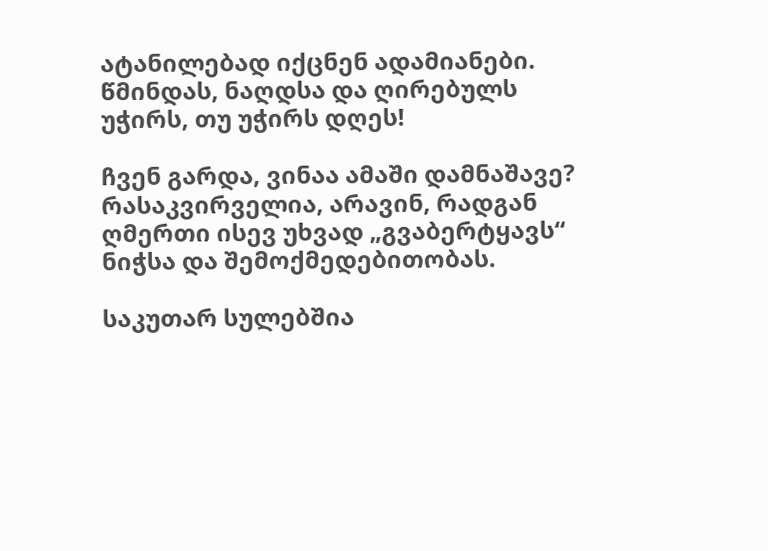ატანილებად იქცნენ ადამიანები. წმინდას, ნაღდსა და ღირებულს უჭირს, თუ უჭირს დღეს!

ჩვენ გარდა, ვინაა ამაში დამნაშავე? რასაკვირველია, არავინ, რადგან ღმერთი ისევ უხვად „გვაბერტყავს“ ნიჭსა და შემოქმედებითობას.

საკუთარ სულებშია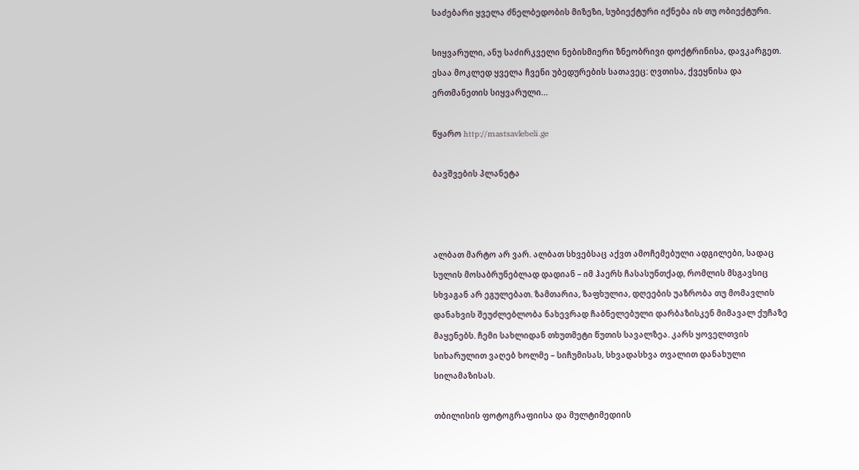საძებარი ყველა ძნელბედობის მიზეზი, სუბიექტური იქნება ის თუ ობიექტური.

სიყვარული, ანუ საძირკველი ნებისმიერი ზნეობრივი დოქტრინისა, დავკარგეთ. ესაა მოკლედ ყველა ჩვენი უბედურების სათავეც: ღვთისა, ქვეყნისა და ერთმანეთის სიყვარული…

წყარო http://mastsavlebeli.ge

ბავშვების პლანეტა



ალბათ მარტო არ ვარ. ალბათ სხვებსაც აქვთ ამოჩემებული ადგილები, სადაც სულის მოსაბრუნებლად დადიან – იმ ჰაერს ჩასასუნთქად, რომლის მსგავსიც სხვაგან არ ეგულებათ. ზამთარია, ზაფხულია, დღეების უაზრობა თუ მომავლის დანახვის შეუძლებლობა ნახევრად ჩაბნელებული დარბაზისკენ მიმავალ ქუჩაზე მაყენებს. ჩემი სახლიდან თხუთმეტი წუთის სავალზეა. კარს ყოველთვის სიხარულით ვაღებ ხოლმე – სიჩუმისას, სხვადასხვა თვალით დანახული სილამაზისას.

თბილისის ფოტოგრაფიისა და მულტიმედიის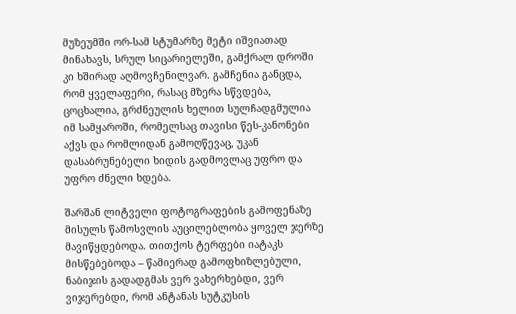მუზეუმში ორ-სამ სტუმარზე მეტი იშვიათად მინახავს, სრულ სიცარიელეში, გამქრალ დროში კი ხშირად აღმოვჩენილვარ. გამჩენია განცდა, რომ ყველაფერი, რასაც მზერა სწვდება, ცოცხალია, გრძნეულის ხელით სულჩადგმულია იმ სამყაროში, რომელსაც თავისი წეს-კანონები აქვს და რომლიდან გამოღწევაც, უკან დასაბრუნებელი ხიდის გადმოვლაც უფრო და უფრო ძნელი ხდება.

შარშან ლიტველი ფოტოგრაფების გამოფენაზე მისულს წამოსვლის აუცილებლობა ყოველ ჯერზე მავიწყდებოდა. თითქოს ტერფები იატაკს მისწებებოდა – წამიერად გამოფხიზლებული, ნაბიჯის გადადგმას ვერ ვახერხებდი, ვერ ვიჯერებდი, რომ ანტანას სუტკუსის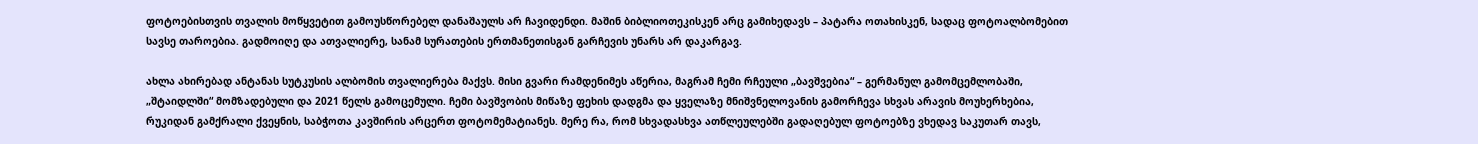ფოტოებისთვის თვალის მოწყვეტით გამოუსწორებელ დანაშაულს არ ჩავიდენდი. მაშინ ბიბლიოთეკისკენ არც გამიხედავს – პატარა ოთახისკენ, სადაც ფოტოალბომებით სავსე თაროებია. გადმოიღე და ათვალიერე, სანამ სურათების ერთმანეთისგან გარჩევის უნარს არ დაკარგავ.

ახლა ახირებად ანტანას სუტკუსის ალბომის თვალიერება მაქვს. მისი გვარი რამდენიმეს აწერია, მაგრამ ჩემი რჩეული „ბავშვებია“ – გერმანულ გამომცემლობაში, „შტაიდლში“ მომზადებული და 2021 წელს გამოცემული. ჩემი ბავშვობის მიწაზე ფეხის დადგმა და ყველაზე მნიშვნელოვანის გამორჩევა სხვას არავის მოუხერხებია, რუკიდან გამქრალი ქვეყნის, საბჭოთა კავშირის არცერთ ფოტომემატიანეს. მერე რა, რომ სხვადასხვა ათწლეულებში გადაღებულ ფოტოებზე ვხედავ საკუთარ თავს,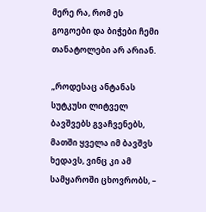მერე რა, რომ ეს გოგოები და ბიჭები ჩემი თანატოლები არ არიან.

„როდესაც ანტანას სუტკუსი ლიტველ ბავშვებს გვაჩვენებს, მათში ყველა იმ ბავშვს ხედავს, ვინც კი ამ სამყაროში ცხოვრობს, –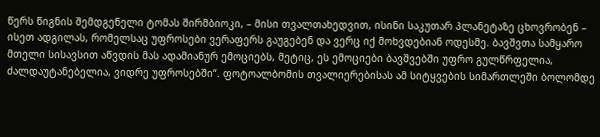წერს წიგნის შემდგენელი ტომას შირმბიოკი, – მისი თვალთახედვით, ისინი საკუთარ პლანეტაზე ცხოვრობენ – ისეთ ადგილას, რომელსაც უფროსები ვერაფერს გაუგებენ და ვერც იქ მოხვდებიან ოდესმე. ბავშვთა სამყარო მთელი სისავსით აწვდის მას ადამიანურ ემოციებს, მეტიც, ეს ემოციები ბავშვებში უფრო გულწრფელია, ძალდაუტანებელია, ვიდრე უფროსებში“. ფოტოალბომის თვალიერებისას ამ სიტყვების სიმართლეში ბოლომდე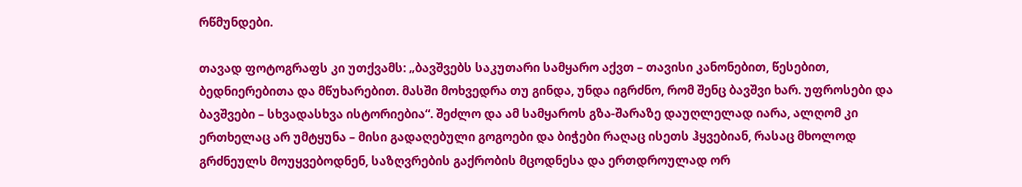რწმუნდები.

თავად ფოტოგრაფს კი უთქვამს: „ბავშვებს საკუთარი სამყარო აქვთ – თავისი კანონებით, წესებით, ბედნიერებითა და მწუხარებით. მასში მოხვედრა თუ გინდა, უნდა იგრძნო, რომ შენც ბავშვი ხარ. უფროსები და ბავშვები – სხვადასხვა ისტორიებია“. შეძლო და ამ სამყაროს გზა-შარაზე დაუღლელად იარა, ალღომ კი ერთხელაც არ უმტყუნა – მისი გადაღებული გოგოები და ბიჭები რაღაც ისეთს ჰყვებიან, რასაც მხოლოდ გრძნეულს მოუყვებოდნენ, საზღვრების გაქრობის მცოდნესა და ერთდროულად ორ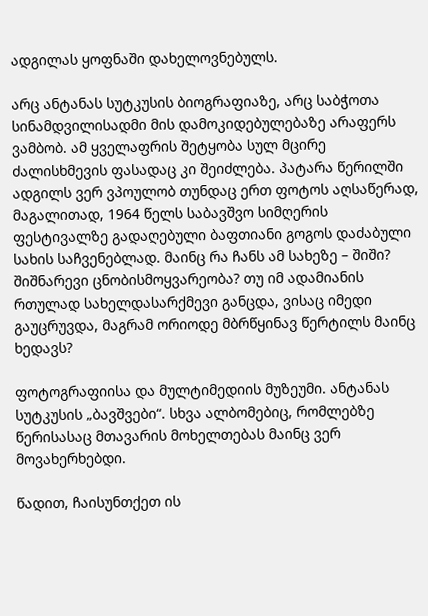ადგილას ყოფნაში დახელოვნებულს.

არც ანტანას სუტკუსის ბიოგრაფიაზე, არც საბჭოთა სინამდვილისადმი მის დამოკიდებულებაზე არაფერს ვამბობ. ამ ყველაფრის შეტყობა სულ მცირე ძალისხმევის ფასადაც კი შეიძლება. პატარა წერილში ადგილს ვერ ვპოულობ თუნდაც ერთ ფოტოს აღსაწერად, მაგალითად, 1964 წელს საბავშვო სიმღერის ფესტივალზე გადაღებული ბაფთიანი გოგოს დაძაბული სახის საჩვენებლად. მაინც რა ჩანს ამ სახეზე – შიში? შიშნარევი ცნობისმოყვარეობა? თუ იმ ადამიანის რთულად სახელდასარქმევი განცდა, ვისაც იმედი გაუცრუვდა, მაგრამ ორიოდე მბრწყინავ წერტილს მაინც ხედავს?

ფოტოგრაფიისა და მულტიმედიის მუზეუმი. ანტანას სუტკუსის „ბავშვები“. სხვა ალბომებიც, რომლებზე წერისასაც მთავარის მოხელთებას მაინც ვერ მოვახერხებდი.

წადით, ჩაისუნთქეთ ის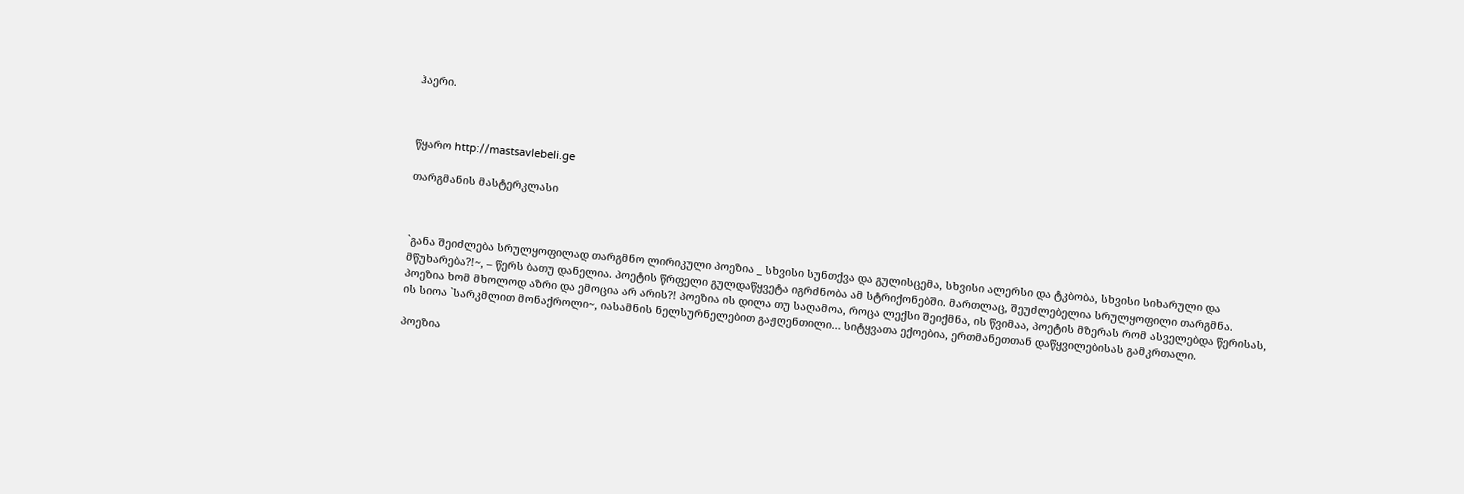ჰაერი.



წყარო http://mastsavlebeli.ge

თარგმანის მასტერკლასი



`განა შეიძლება სრულყოფილად თარგმნო ლირიკული პოეზია _ სხვისი სუნთქვა და გულისცემა, სხვისი ალერსი და ტკბობა, სხვისი სიხარული და მწუხარება?!~, – წერს ბათუ დანელია. პოეტის წრფელი გულდაწყვეტა იგრძნობა ამ სტრიქონებში. მართლაც, შეუძლებელია სრულყოფილი თარგმნა. პოეზია ხომ მხოლოდ აზრი და ემოცია არ არის?! პოეზია ის დილა თუ საღამოა, როცა ლექსი შეიქმნა, ის წვიმაა, პოეტის მზერას რომ ასველებდა წერისას, ის სიოა `სარკმლით მონაქროლი~, იასამნის ნელსურნელებით გაჟღენთილი… სიტყვათა ექოებია, ერთმანეთთან დაწყვილებისას გამკრთალი.

პოეზია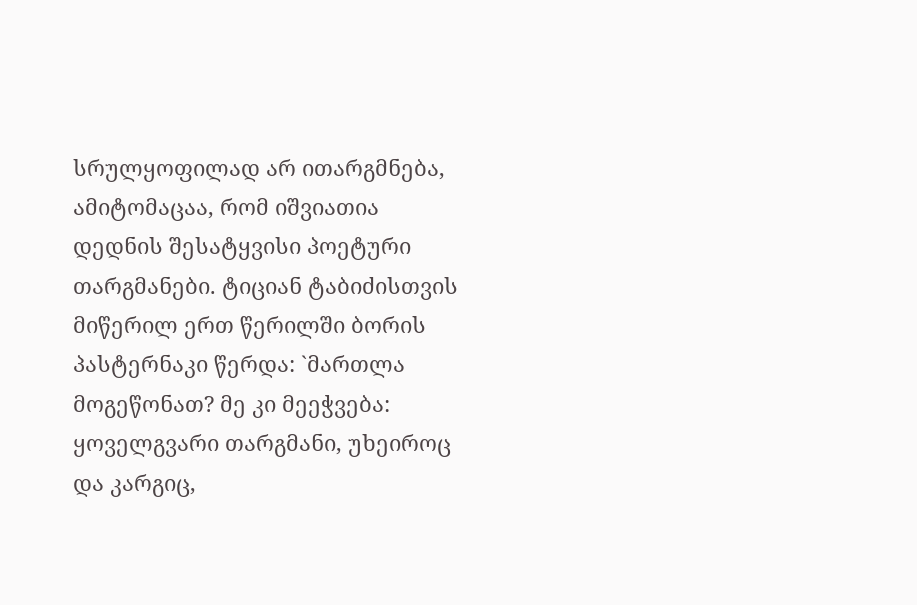სრულყოფილად არ ითარგმნება, ამიტომაცაა, რომ იშვიათია დედნის შესატყვისი პოეტური თარგმანები. ტიციან ტაბიძისთვის მიწერილ ერთ წერილში ბორის პასტერნაკი წერდა: `მართლა მოგეწონათ? მე კი მეეჭვება: ყოველგვარი თარგმანი, უხეიროც და კარგიც,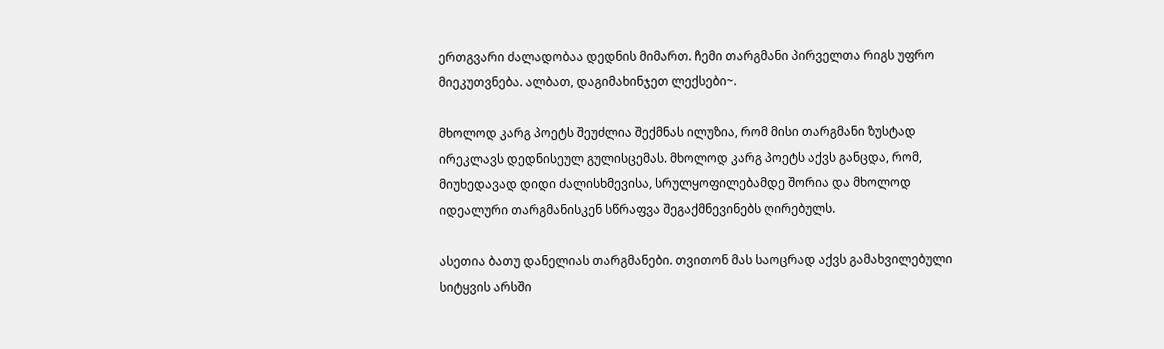ერთგვარი ძალადობაა დედნის მიმართ. ჩემი თარგმანი პირველთა რიგს უფრო მიეკუთვნება. ალბათ, დაგიმახინჯეთ ლექსები~.

მხოლოდ კარგ პოეტს შეუძლია შექმნას ილუზია, რომ მისი თარგმანი ზუსტად ირეკლავს დედნისეულ გულისცემას. მხოლოდ კარგ პოეტს აქვს განცდა, რომ, მიუხედავად დიდი ძალისხმევისა, სრულყოფილებამდე შორია და მხოლოდ იდეალური თარგმანისკენ სწრაფვა შეგაქმნევინებს ღირებულს.

ასეთია ბათუ დანელიას თარგმანები. თვითონ მას საოცრად აქვს გამახვილებული სიტყვის არსში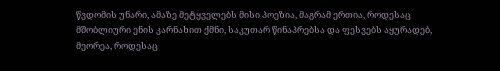წვდომის უნარი, ამაზე მეტყველებს მისი პოეზია, მაგრამ ერთია, როდესაც მშობლიური ენის კარნახით ქმნი, საკუთარ წინაპრებსა და ფესვებს აყურადებ, მეორეა, როდესაც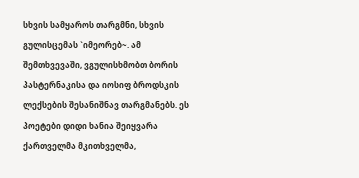სხვის სამყაროს თარგმნი, სხვის გულისცემას `იმეორებ~. ამ შემთხვევაში, ვგულისხმობთ ბორის პასტერნაკისა და იოსიფ ბროდსკის ლექსების შესანიშნავ თარგმანებს. ეს პოეტები დიდი ხანია შეიყვარა ქართველმა მკითხველმა,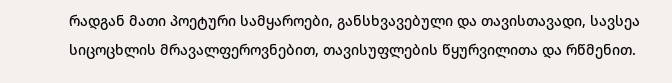რადგან მათი პოეტური სამყაროები, განსხვავებული და თავისთავადი, სავსეა სიცოცხლის მრავალფეროვნებით, თავისუფლების წყურვილითა და რწმენით.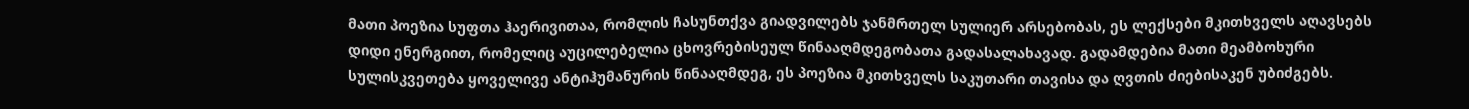მათი პოეზია სუფთა ჰაერივითაა, რომლის ჩასუნთქვა გიადვილებს ჯანმრთელ სულიერ არსებობას, ეს ლექსები მკითხველს აღავსებს დიდი ენერგიით, რომელიც აუცილებელია ცხოვრებისეულ წინააღმდეგობათა გადასალახავად. გადამდებია მათი მეამბოხური სულისკვეთება ყოველივე ანტიჰუმანურის წინააღმდეგ, ეს პოეზია მკითხველს საკუთარი თავისა და ღვთის ძიებისაკენ უბიძგებს.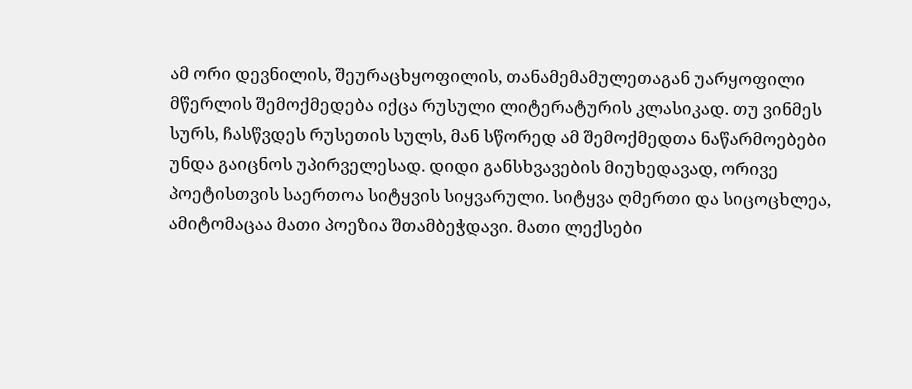ამ ორი დევნილის, შეურაცხყოფილის, თანამემამულეთაგან უარყოფილი მწერლის შემოქმედება იქცა რუსული ლიტერატურის კლასიკად. თუ ვინმეს სურს, ჩასწვდეს რუსეთის სულს, მან სწორედ ამ შემოქმედთა ნაწარმოებები უნდა გაიცნოს უპირველესად. დიდი განსხვავების მიუხედავად, ორივე პოეტისთვის საერთოა სიტყვის სიყვარული. სიტყვა ღმერთი და სიცოცხლეა, ამიტომაცაა მათი პოეზია შთამბეჭდავი. მათი ლექსები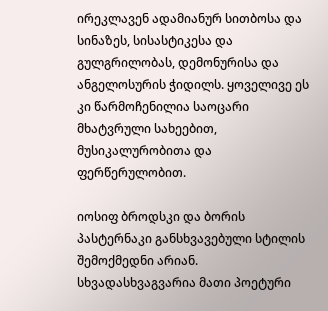ირეკლავენ ადამიანურ სითბოსა და სინაზეს, სისასტიკესა და გულგრილობას, დემონურისა და ანგელოსურის ჭიდილს. ყოველივე ეს კი წარმოჩენილია საოცარი მხატვრული სახეებით, მუსიკალურობითა და ფერწერულობით.

იოსიფ ბროდსკი და ბორის პასტერნაკი განსხვავებული სტილის შემოქმედნი არიან. სხვადასხვაგვარია მათი პოეტური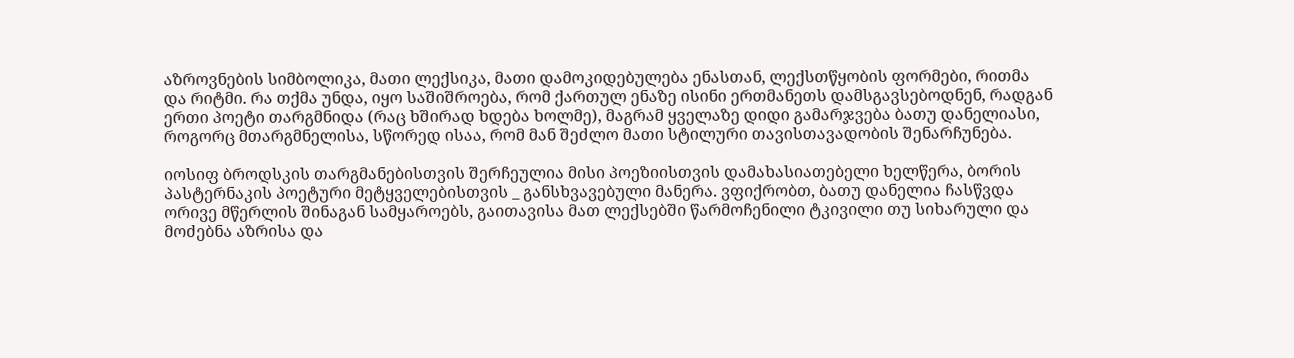აზროვნების სიმბოლიკა, მათი ლექსიკა, მათი დამოკიდებულება ენასთან, ლექსთწყობის ფორმები, რითმა და რიტმი. რა თქმა უნდა, იყო საშიშროება, რომ ქართულ ენაზე ისინი ერთმანეთს დამსგავსებოდნენ, რადგან ერთი პოეტი თარგმნიდა (რაც ხშირად ხდება ხოლმე), მაგრამ ყველაზე დიდი გამარჯვება ბათუ დანელიასი, როგორც მთარგმნელისა, სწორედ ისაა, რომ მან შეძლო მათი სტილური თავისთავადობის შენარჩუნება.

იოსიფ ბროდსკის თარგმანებისთვის შერჩეულია მისი პოეზიისთვის დამახასიათებელი ხელწერა, ბორის პასტერნაკის პოეტური მეტყველებისთვის _ განსხვავებული მანერა. ვფიქრობთ, ბათუ დანელია ჩასწვდა ორივე მწერლის შინაგან სამყაროებს, გაითავისა მათ ლექსებში წარმოჩენილი ტკივილი თუ სიხარული და მოძებნა აზრისა და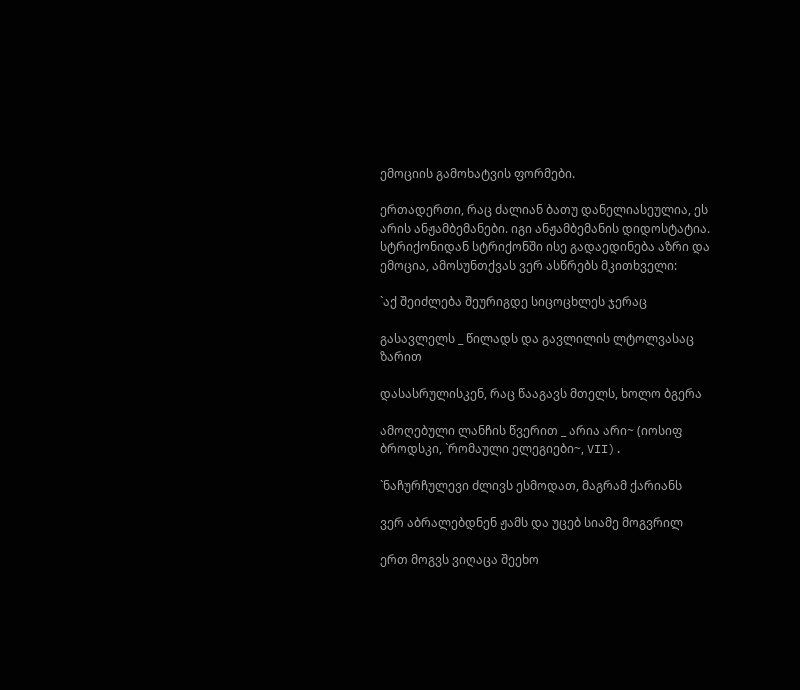ემოციის გამოხატვის ფორმები.

ერთადერთი, რაც ძალიან ბათუ დანელიასეულია, ეს არის ანჟამბემანები. იგი ანჟამბემანის დიდოსტატია. სტრიქონიდან სტრიქონში ისე გადაედინება აზრი და ემოცია, ამოსუნთქვას ვერ ასწრებს მკითხველი:

`აქ შეიძლება შეურიგდე სიცოცხლეს ჯერაც

გასავლელს _ წილადს და გავლილის ლტოლვასაც ზარით

დასასრულისკენ, რაც წააგავს მთელს, ხოლო ბგერა

ამოღებული ლანჩის წვერით _ არია არი~ (იოსიფ ბროდსკი, `რომაული ელეგიები~, VII).

`ნაჩურჩულევი ძლივს ესმოდათ, მაგრამ ქარიანს

ვერ აბრალებდნენ ჟამს და უცებ სიამე მოგვრილ

ერთ მოგვს ვიღაცა შეეხო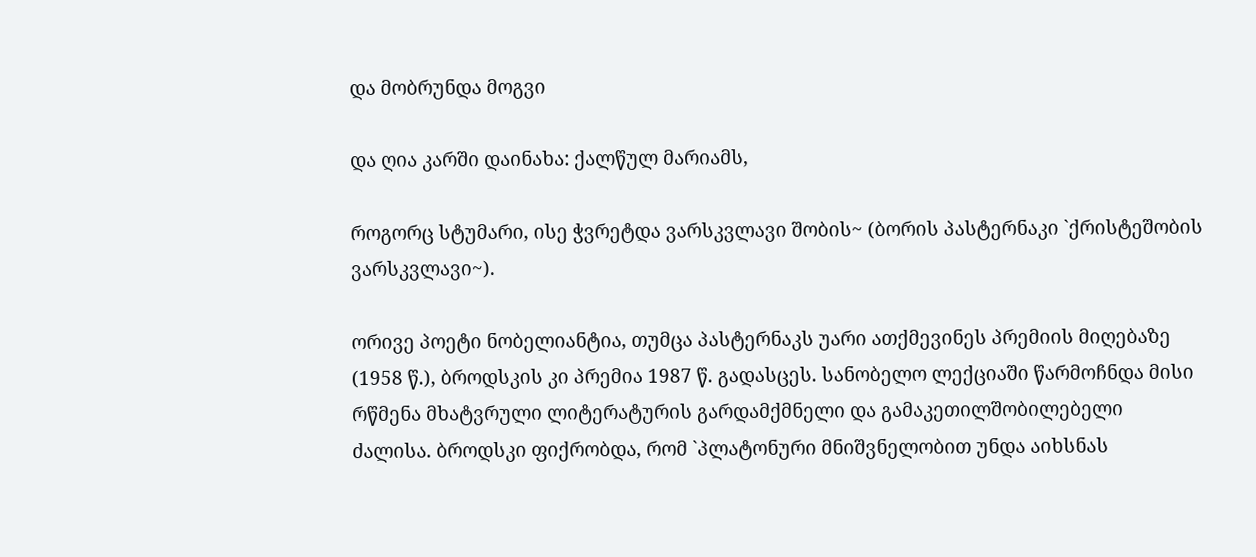და მობრუნდა მოგვი

და ღია კარში დაინახა: ქალწულ მარიამს,

როგორც სტუმარი, ისე ჭვრეტდა ვარსკვლავი შობის~ (ბორის პასტერნაკი `ქრისტეშობის ვარსკვლავი~).

ორივე პოეტი ნობელიანტია, თუმცა პასტერნაკს უარი ათქმევინეს პრემიის მიღებაზე (1958 წ.), ბროდსკის კი პრემია 1987 წ. გადასცეს. სანობელო ლექციაში წარმოჩნდა მისი რწმენა მხატვრული ლიტერატურის გარდამქმნელი და გამაკეთილშობილებელი ძალისა. ბროდსკი ფიქრობდა, რომ `პლატონური მნიშვნელობით უნდა აიხსნას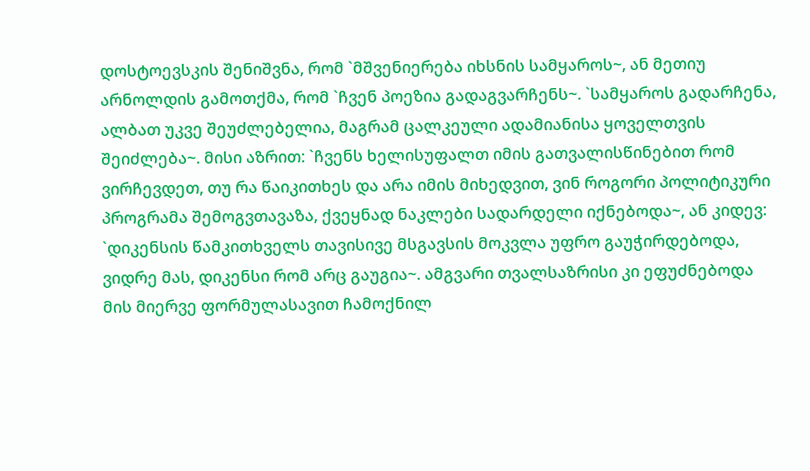დოსტოევსკის შენიშვნა, რომ `მშვენიერება იხსნის სამყაროს~, ან მეთიუ არნოლდის გამოთქმა, რომ `ჩვენ პოეზია გადაგვარჩენს~. `სამყაროს გადარჩენა, ალბათ უკვე შეუძლებელია, მაგრამ ცალკეული ადამიანისა ყოველთვის შეიძლება~. მისი აზრით: `ჩვენს ხელისუფალთ იმის გათვალისწინებით რომ ვირჩევდეთ, თუ რა წაიკითხეს და არა იმის მიხედვით, ვინ როგორი პოლიტიკური პროგრამა შემოგვთავაზა, ქვეყნად ნაკლები სადარდელი იქნებოდა~, ან კიდევ: `დიკენსის წამკითხველს თავისივე მსგავსის მოკვლა უფრო გაუჭირდებოდა, ვიდრე მას, დიკენსი რომ არც გაუგია~. ამგვარი თვალსაზრისი კი ეფუძნებოდა მის მიერვე ფორმულასავით ჩამოქნილ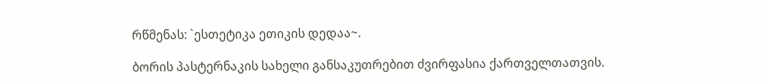რწმენას: `ესთეტიკა ეთიკის დედაა~.

ბორის პასტერნაკის სახელი განსაკუთრებით ძვირფასია ქართველთათვის.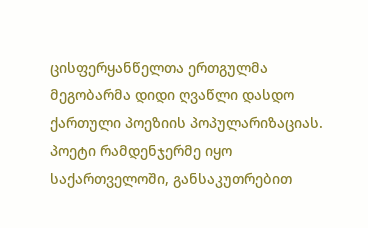ცისფერყანწელთა ერთგულმა მეგობარმა დიდი ღვაწლი დასდო ქართული პოეზიის პოპულარიზაციას. პოეტი რამდენჯერმე იყო საქართველოში, განსაკუთრებით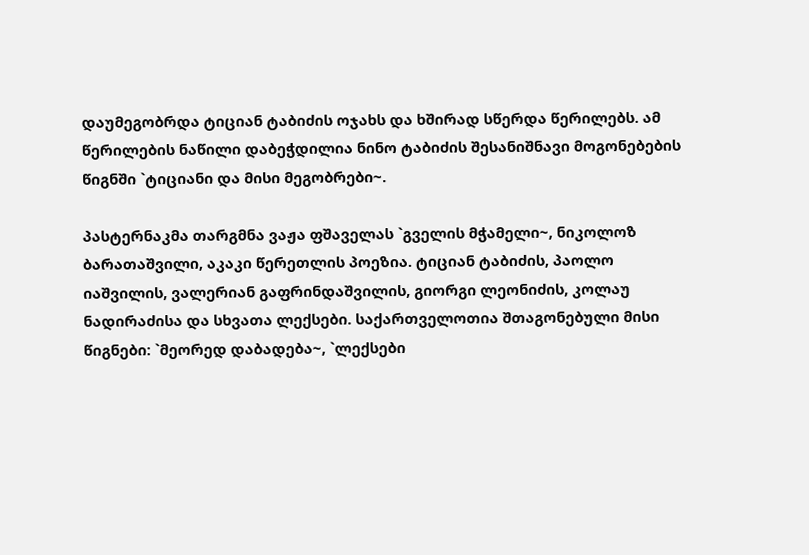დაუმეგობრდა ტიციან ტაბიძის ოჯახს და ხშირად სწერდა წერილებს. ამ წერილების ნაწილი დაბეჭდილია ნინო ტაბიძის შესანიშნავი მოგონებების წიგნში `ტიციანი და მისი მეგობრები~.

პასტერნაკმა თარგმნა ვაჟა ფშაველას `გველის მჭამელი~, ნიკოლოზ ბარათაშვილი, აკაკი წერეთლის პოეზია. ტიციან ტაბიძის, პაოლო იაშვილის, ვალერიან გაფრინდაშვილის, გიორგი ლეონიძის, კოლაუ ნადირაძისა და სხვათა ლექსები. საქართველოთია შთაგონებული მისი წიგნები: `მეორედ დაბადება~, `ლექსები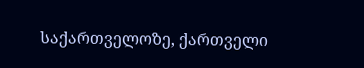საქართველოზე, ქართველი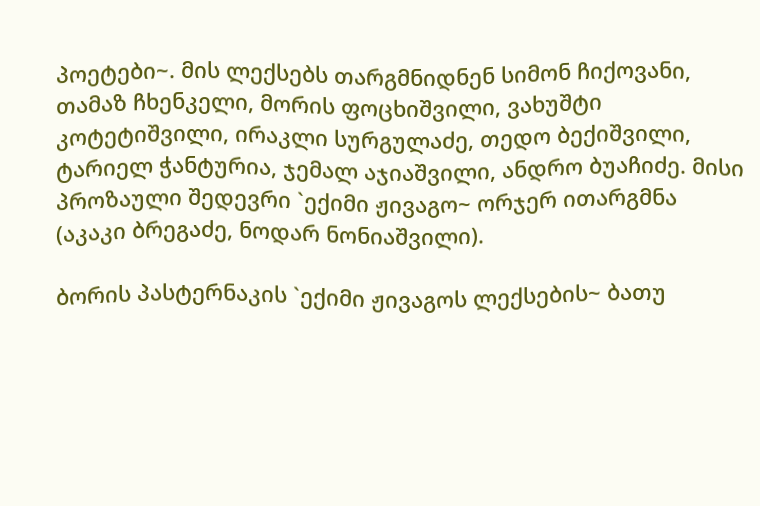პოეტები~. მის ლექსებს თარგმნიდნენ სიმონ ჩიქოვანი, თამაზ ჩხენკელი, მორის ფოცხიშვილი, ვახუშტი კოტეტიშვილი, ირაკლი სურგულაძე, თედო ბექიშვილი, ტარიელ ჭანტურია, ჯემალ აჯიაშვილი, ანდრო ბუაჩიძე. მისი პროზაული შედევრი `ექიმი ჟივაგო~ ორჯერ ითარგმნა (აკაკი ბრეგაძე, ნოდარ ნონიაშვილი).

ბორის პასტერნაკის `ექიმი ჟივაგოს ლექსების~ ბათუ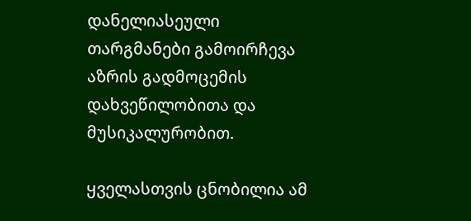დანელიასეული თარგმანები გამოირჩევა აზრის გადმოცემის დახვეწილობითა და მუსიკალურობით.

ყველასთვის ცნობილია ამ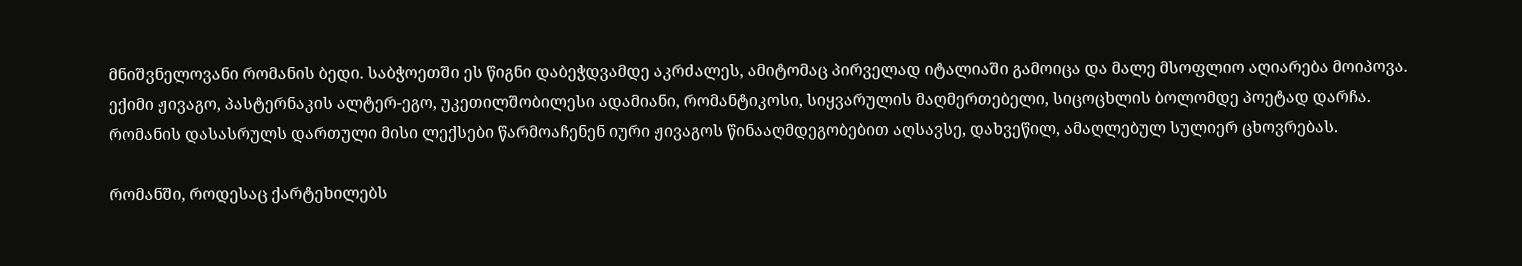მნიშვნელოვანი რომანის ბედი. საბჭოეთში ეს წიგნი დაბეჭდვამდე აკრძალეს, ამიტომაც პირველად იტალიაში გამოიცა და მალე მსოფლიო აღიარება მოიპოვა. ექიმი ჟივაგო, პასტერნაკის ალტერ-ეგო, უკეთილშობილესი ადამიანი, რომანტიკოსი, სიყვარულის მაღმერთებელი, სიცოცხლის ბოლომდე პოეტად დარჩა. რომანის დასასრულს დართული მისი ლექსები წარმოაჩენენ იური ჟივაგოს წინააღმდეგობებით აღსავსე, დახვეწილ, ამაღლებულ სულიერ ცხოვრებას.

რომანში, როდესაც ქარტეხილებს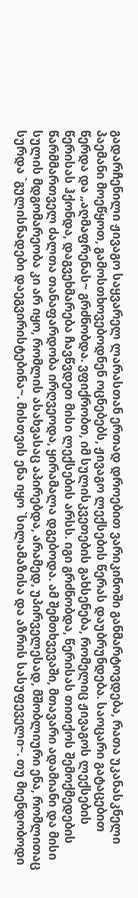გადარჩენილი ჟივაგო საყვარელ ლარასთან ერთად დროებით ვარიკინოში განმარტოვდება, რათა უკანასკნელი პაემანი მოეწყოთ, გამოსთხოვებოდნენ ოცნებებს, ჟივაგო ლექსების წერას დაუბრუნდება. საოცარი გატაცებით წერდა და „აღმაფრენას~ გრძნობდა. ვფიქრობთ, იმ სულისკვეთების გახსენება, რომელიც ჟივაგოს ლექსების წერისას ჰქონდა, დაგვეხმარება ჩავწვდეთ მისი ლექსების არსს. იგი გრძნობდა, წერისას თითქოს შემოქმედების წარმმართველ ძალთა თანაფარდობა ირღვეოდა, ყირამალა დგებოდა. ამ შემთხვევაში, მთავარი ადამიანი და მისი სულის მდგომარეობა კი არ იყო, რომლის ასახვასაც აპირებდა, არამედ, უპირველესად, მშობლიური ენა, რომლითაც სურდა `გულისნადები დაეგვირისტებინა~. მისთვის ენა იყო `სილამაზისა და აზრის სასუფეველი~. თუ მიენდობოდი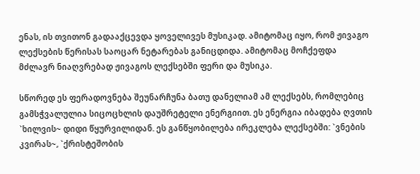ენას, ის თვითონ გადააქცევდა ყოველივეს მუსიკად. ამიტომაც იყო, რომ ჟივაგო ლექსების წერისას საოცარ ნეტარებას განიცდიდა. ამიტომაც მოჩქეფდა მძლავრ ნიაღვრებად ჟივაგოს ლექსებში ფერი და მუსიკა.

სწორედ ეს ფერადოვნება შეუნარჩუნა ბათუ დანელიამ ამ ლექსებს, რომლებიც გამსჭვალულია სიცოცხლის დაუშრეტელი ენერგიით. ეს ენერგია იბადება ღვთის `ხილვის~ დიდი წყურვილიდან. ეს განწყობილება ირეკლება ლექსებში: `ვნების კვირას~, `ქრისტეშობის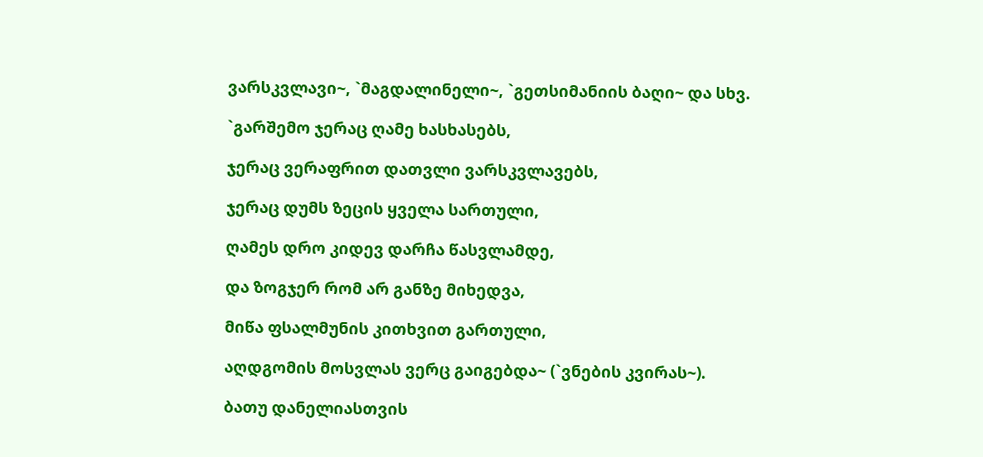ვარსკვლავი~, `მაგდალინელი~, `გეთსიმანიის ბაღი~ და სხვ.

`გარშემო ჯერაც ღამე ხასხასებს,

ჯერაც ვერაფრით დათვლი ვარსკვლავებს,

ჯერაც დუმს ზეცის ყველა სართული,

ღამეს დრო კიდევ დარჩა წასვლამდე,

და ზოგჯერ რომ არ განზე მიხედვა,

მიწა ფსალმუნის კითხვით გართული,

აღდგომის მოსვლას ვერც გაიგებდა~ (`ვნების კვირას~).

ბათუ დანელიასთვის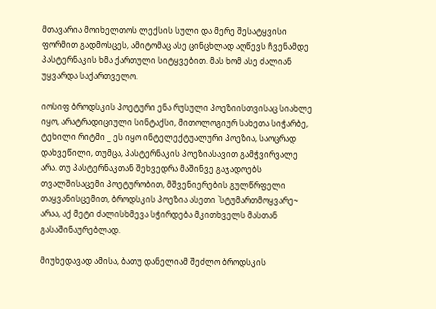მთავარია მოიხელთოს ლექსის სული და მერე შესატყვისი ფორმით გადმოსცეს, ამიტომაც ასე ცინცხლად აღწევს ჩვენამდე პასტერნაკის ხმა ქართული სიტყვებით. მას ხომ ასე ძალიან უყვარდა საქართველო.

იოსიფ ბროდსკის პოეტური ენა რუსული პოეზიისთვისაც სიახლე იყო, არატრადიციული სინტაქსი, მითოლოგიურ სახეთა სიჭარბე, ტეხილი რიტმი _ ეს იყო ინტელექტუალური პოეზია, საოცრად დახვეწილი, თუმცა, პასტერნაკის პოეზიასავით გამჭვირვალე არა. თუ პასტერნაკთან შეხვედრა მაშინვე გაჯადოებს თვალშისაცემი პოეტურობით, მშვენიერების გულწრფელი თაყვანისცემით, ბროდსკის პოეზია ასეთი `სტუმართმოყვარე~ არაა, აქ მეტი ძალისხმევა სჭირდება მკითხველს მასთან გასაშინაურებლად.

მიუხედავად ამისა, ბათუ დანელიამ შეძლო ბროდსკის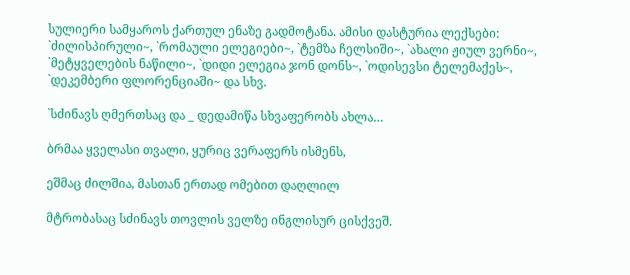სულიერი სამყაროს ქართულ ენაზე გადმოტანა. ამისი დასტურია ლექსები: `ძილისპირული~, `რომაული ელეგიები~, `ტემზა ჩელსიში~, `ახალი ჟიულ ვერნი~, `მეტყველების ნაწილი~, `დიდი ელეგია ჯონ დონს~, `ოდისევსი ტელემაქეს~, `დეკემბერი ფლორენციაში~ და სხვ.

`სძინავს ღმერთსაც და _ დედამიწა სხვაფერობს ახლა…

ბრმაა ყველასი თვალი, ყურიც ვერაფერს ისმენს,

ეშმაც ძილშია, მასთან ერთად ომებით დაღლილ

მტრობასაც სძინავს თოვლის ველზე ინგლისურ ცისქვეშ.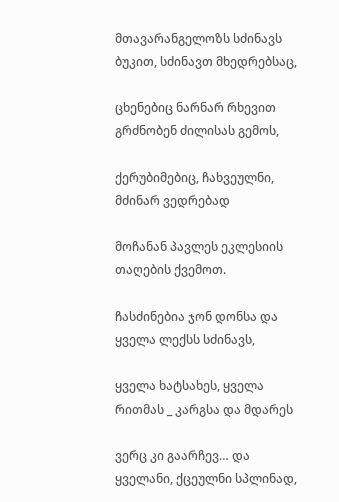მთავარანგელოზს სძინავს ბუკით, სძინავთ მხედრებსაც,

ცხენებიც ნარნარ რხევით გრძნობენ ძილისას გემოს,

ქერუბიმებიც, ჩახვეულნი, მძინარ ვედრებად

მოჩანან პავლეს ეკლესიის თაღების ქვემოთ.

ჩასძინებია ჯონ დონსა და ყველა ლექსს სძინავს,

ყველა ხატსახეს, ყველა რითმას _ კარგსა და მდარეს

ვერც კი გაარჩევ… და ყველანი, ქცეულნი სპლინად,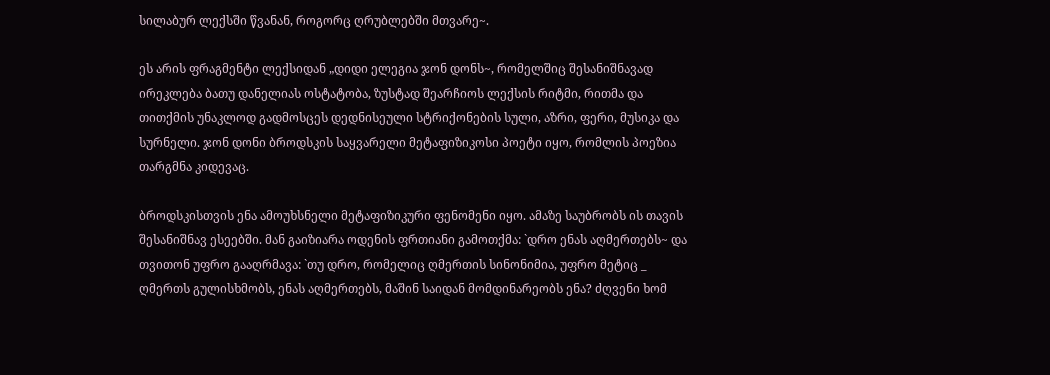სილაბურ ლექსში წვანან, როგორც ღრუბლებში მთვარე~.

ეს არის ფრაგმენტი ლექსიდან „დიდი ელეგია ჯონ დონს~, რომელშიც შესანიშნავად ირეკლება ბათუ დანელიას ოსტატობა, ზუსტად შეარჩიოს ლექსის რიტმი, რითმა და თითქმის უნაკლოდ გადმოსცეს დედნისეული სტრიქონების სული, აზრი, ფერი, მუსიკა და სურნელი. ჯონ დონი ბროდსკის საყვარელი მეტაფიზიკოსი პოეტი იყო, რომლის პოეზია თარგმნა კიდევაც.

ბროდსკისთვის ენა ამოუხსნელი მეტაფიზიკური ფენომენი იყო. ამაზე საუბრობს ის თავის შესანიშნავ ესეებში. მან გაიზიარა ოდენის ფრთიანი გამოთქმა: `დრო ენას აღმერთებს~ და თვითონ უფრო გააღრმავა: `თუ დრო, რომელიც ღმერთის სინონიმია, უფრო მეტიც _ ღმერთს გულისხმობს, ენას აღმერთებს, მაშინ საიდან მომდინარეობს ენა? ძღვენი ხომ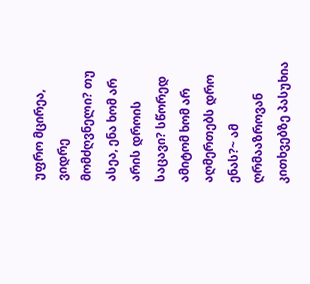უფრო მცირეა, ვიდრე მომძღვნელი? თუ ასეა, ენა ხომ არ არის დროის საცავი? სწორედ ამიტომ ხომ არ აღმერთებს დრო ენას?~ ამ ღრმააზროვან კითხვებზე პასუხია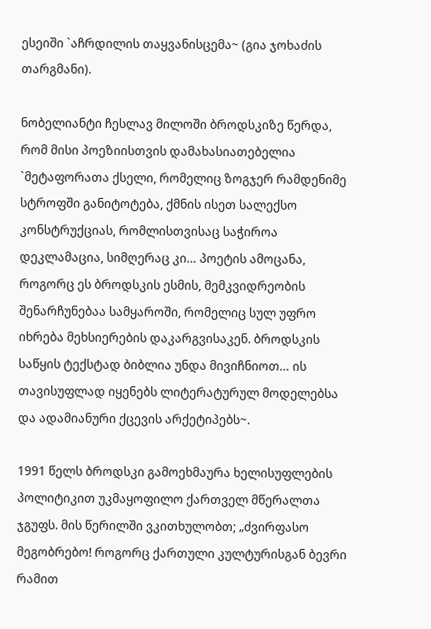ესეიში `აჩრდილის თაყვანისცემა~ (გია ჯოხაძის თარგმანი).

ნობელიანტი ჩესლავ მილოში ბროდსკიზე წერდა, რომ მისი პოეზიისთვის დამახასიათებელია `მეტაფორათა ქსელი, რომელიც ზოგჯერ რამდენიმე სტროფში განიტოტება, ქმნის ისეთ სალექსო კონსტრუქციას, რომლისთვისაც საჭიროა დეკლამაცია, სიმღერაც კი… პოეტის ამოცანა, როგორც ეს ბროდსკის ესმის, მემკვიდრეობის შენარჩუნებაა სამყაროში, რომელიც სულ უფრო იხრება მეხსიერების დაკარგვისაკენ. ბროდსკის საწყის ტექსტად ბიბლია უნდა მივიჩნიოთ… ის თავისუფლად იყენებს ლიტერატურულ მოდელებსა და ადამიანური ქცევის არქეტიპებს~.

1991 წელს ბროდსკი გამოეხმაურა ხელისუფლების პოლიტიკით უკმაყოფილო ქართველ მწერალთა ჯგუფს. მის წერილში ვკითხულობთ; „ძვირფასო მეგობრებო! როგორც ქართული კულტურისგან ბევრი რამით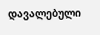დავალებული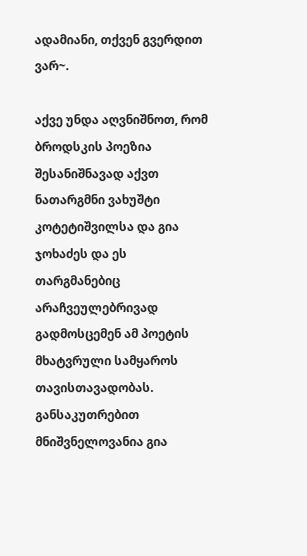ადამიანი, თქვენ გვერდით ვარ~.

აქვე უნდა აღვნიშნოთ, რომ ბროდსკის პოეზია შესანიშნავად აქვთ ნათარგმნი ვახუშტი კოტეტიშვილსა და გია ჯოხაძეს და ეს თარგმანებიც არაჩვეულებრივად გადმოსცემენ ამ პოეტის მხატვრული სამყაროს თავისთავადობას. განსაკუთრებით მნიშვნელოვანია გია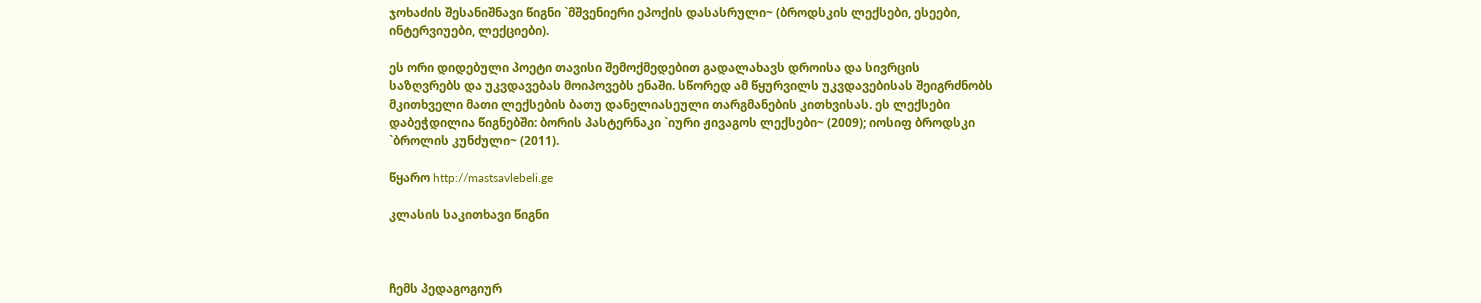ჯოხაძის შესანიშნავი წიგნი `მშვენიერი ეპოქის დასასრული~ (ბროდსკის ლექსები, ესეები, ინტერვიუები, ლექციები).

ეს ორი დიდებული პოეტი თავისი შემოქმედებით გადალახავს დროისა და სივრცის საზღვრებს და უკვდავებას მოიპოვებს ენაში. სწორედ ამ წყურვილს უკვდავებისას შეიგრძნობს მკითხველი მათი ლექსების ბათუ დანელიასეული თარგმანების კითხვისას. ეს ლექსები დაბეჭდილია წიგნებში: ბორის პასტერნაკი `იური ჟივაგოს ლექსები~ (2009); იოსიფ ბროდსკი `ბროლის კუნძული~ (2011).

წყარო http://mastsavlebeli.ge

კლასის საკითხავი წიგნი



ჩემს პედაგოგიურ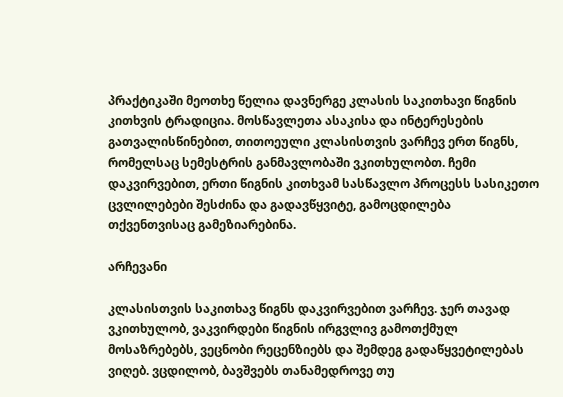პრაქტიკაში მეოთხე წელია დავნერგე კლასის საკითხავი წიგნის კითხვის ტრადიცია. მოსწავლეთა ასაკისა და ინტერესების გათვალისწინებით, თითოეული კლასისთვის ვარჩევ ერთ წიგნს, რომელსაც სემესტრის განმავლობაში ვკითხულობთ. ჩემი დაკვირვებით, ერთი წიგნის კითხვამ სასწავლო პროცესს სასიკეთო ცვლილებები შესძინა და გადავწყვიტე, გამოცდილება თქვენთვისაც გამეზიარებინა.

არჩევანი

კლასისთვის საკითხავ წიგნს დაკვირვებით ვარჩევ. ჯერ თავად ვკითხულობ, ვაკვირდები წიგნის ირგვლივ გამოთქმულ მოსაზრებებს, ვეცნობი რეცენზიებს და შემდეგ გადაწყვეტილებას ვიღებ. ვცდილობ, ბავშვებს თანამედროვე თუ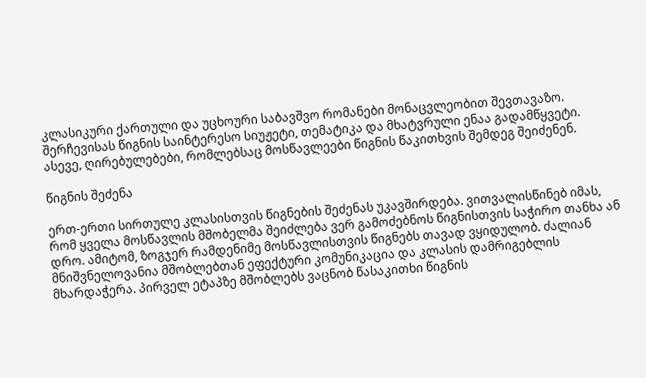კლასიკური ქართული და უცხოური საბავშვო რომანები მონაცვლეობით შევთავაზო.  შერჩევისას წიგნის საინტერესო სიუჟეტი, თემატიკა და მხატვრული ენაა გადამწყვეტი. ასევე, ღირებულებები, რომლებსაც მოსწავლეები წიგნის წაკითხვის შემდეგ შეიძენენ.

წიგნის შეძენა

ერთ-ერთი სირთულე კლასისთვის წიგნების შეძენას უკავშირდება. ვითვალისწინებ იმას, რომ ყველა მოსწავლის მშობელმა შეიძლება ვერ გამოძებნოს წიგნისთვის საჭირო თანხა ან დრო. ამიტომ, ზოგჯერ რამდენიმე მოსწავლისთვის წიგნებს თავად ვყიდულობ. ძალიან მნიშვნელოვანია მშობლებთან ეფექტური კომუნიკაცია და კლასის დამრიგებლის მხარდაჭერა. პირველ ეტაპზე მშობლებს ვაცნობ წასაკითხი წიგნის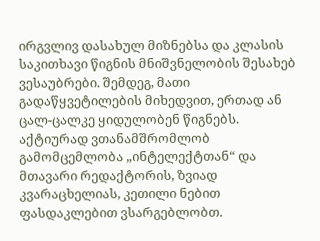ირგვლივ დასახულ მიზნებსა და კლასის საკითხავი წიგნის მნიშვნელობის შესახებ ვესაუბრები. შემდეგ, მათი გადაწყვეტილების მიხედვით, ერთად ან ცალ-ცალკე ყიდულობენ წიგნებს. აქტიურად ვთანამშრომლობ გამომცემლობა „ინტელექტთან“ და მთავარი რედაქტორის, ზვიად კვარაცხელიას, კეთილი ნებით ფასდაკლებით ვსარგებლობთ.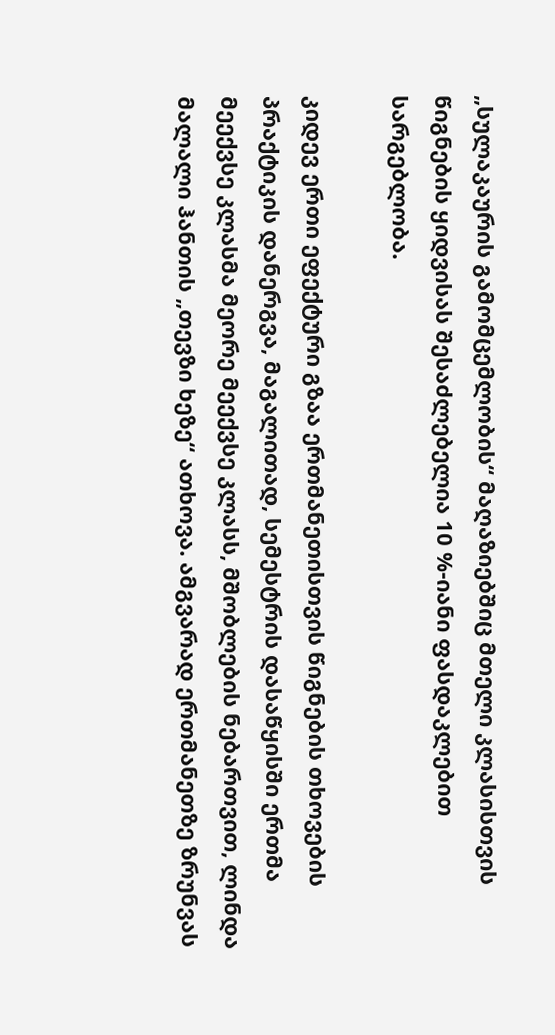„სულაკაურის გამომცემლობის“ მაღაზიებშიც მთელი კლასისთვის წიგნების ყიდვისას შესაძლებელია 10 %-იანი ფასდაკლებით სარგებლობა.

კიდევ ერთი ეფექტური გზაა ერთმანეთისთვის წიგნების თხოვების პრაქტიკის დანერგვა, მაგალითად, სემესტრის დასაწყისში ერთმა მეექვსე კლასმა მეორე მეექვსე კლასს, მშობლების ნებართვით, ლინდა მალალი ჰანთის „თევზი ხეზე“ ათხოვა. ამგვარად ერთმანეთზე ზრუნვას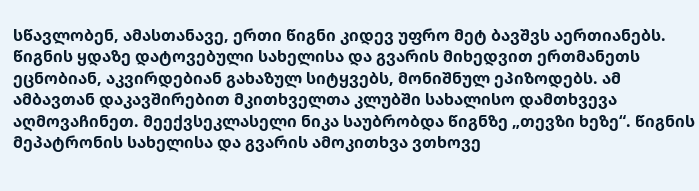სწავლობენ, ამასთანავე, ერთი წიგნი კიდევ უფრო მეტ ბავშვს აერთიანებს. წიგნის ყდაზე დატოვებული სახელისა და გვარის მიხედვით ერთმანეთს ეცნობიან, აკვირდებიან გახაზულ სიტყვებს, მონიშნულ ეპიზოდებს. ამ ამბავთან დაკავშირებით მკითხველთა კლუბში სახალისო დამთხვევა აღმოვაჩინეთ. მეექვსეკლასელი ნიკა საუბრობდა წიგნზე „თევზი ხეზე“. წიგნის მეპატრონის სახელისა და გვარის ამოკითხვა ვთხოვე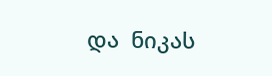და  ნიკას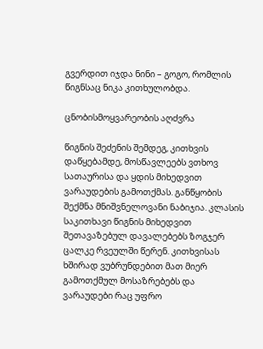გვერდით იჯდა ნინი – გოგო, რომლის წიგნსაც ნიკა კითხულობდა.

ცნობისმოყვარეობის აღძვრა

წიგნის შეძენის შემდეგ, კითხვის დაწყებამდე, მოსწავლეებს ვთხოვ სათაურისა და ყდის მიხედვით ვარაუდების გამოთქმას. განწყობის შექმნა მნიშვნელოვანი ნაბიჯია. კლასის საკითხავი წიგნის მიხედვით შეთავაზებულ დავალებებს ზოგჯერ ცალკე რვეულში წერენ. კითხვისას ხშირად ვუბრუნდებით მათ მიერ გამოთქმულ მოსაზრებებს და ვარაუდები რაც უფრო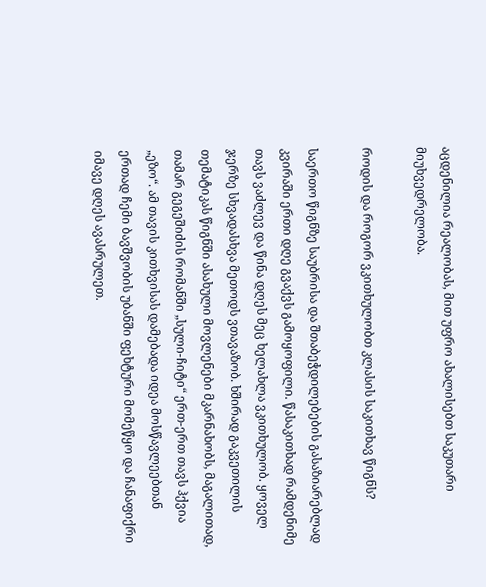აცდენილია რეალობას, მით უფრო ახალისებთ საკუთარი მიუხვედრელობა.

როდის და როგორ ვკითხულობთ კლასის საკითხავ წიგნს?

საერთო წიგნზე საუბრისა და შთაბეჭდილებების გასაზიარებლად კვირაში ერთი დღე გვაქვს გამოყოფილი. წასაკითხად რამდენიმე თავს ვაძლევ და წინა დღეს მეც ხელახლა ვკითხულობ. ყოველ ჯერზე სხვადასხვა მეთოდს ვთავაზობ. ხშირად გაკვეთილის თემატიკას წიგნში ასახული მოვლენები მკარნახობს, მაგალითად, თამარ გეგეშიძის რომანში „სული-ჩიტი“ ერთ-ერთ თავს ჰქვია „ეზო“. ამ თავის კითხვისას დამებადა იდეა მოსწავლეებთან ერთად ჩემი ბავშვობის უბანში ფეხტური მომეწყო და ჩანაფიქრი იმავე დღეს ავასრულეთ.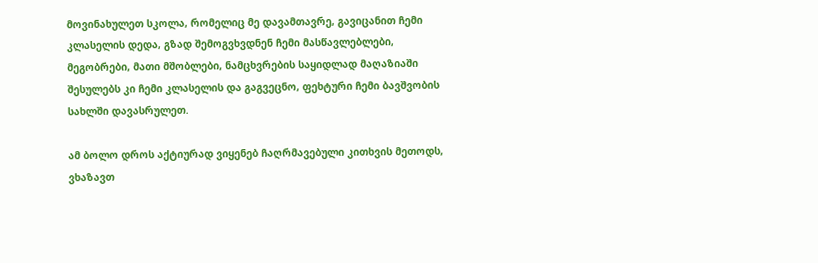მოვინახულეთ სკოლა, რომელიც მე დავამთავრე, გავიცანით ჩემი კლასელის დედა, გზად შემოგვხვდნენ ჩემი მასწავლებლები, მეგობრები, მათი მშობლები, ნამცხვრების საყიდლად მაღაზიაში შესულებს კი ჩემი კლასელის და გაგვეცნო, ფეხტური ჩემი ბავშვობის სახლში დავასრულეთ.

ამ ბოლო დროს აქტიურად ვიყენებ ჩაღრმავებული კითხვის მეთოდს, ვხაზავთ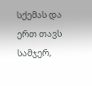სქემას და ერთ თავს სამჯერ,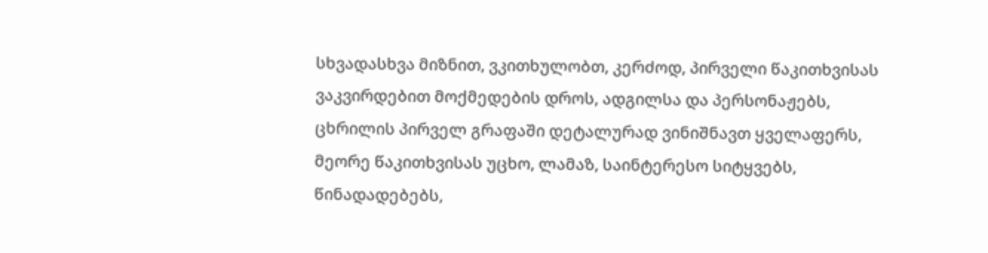სხვადასხვა მიზნით, ვკითხულობთ, კერძოდ, პირველი წაკითხვისას ვაკვირდებით მოქმედების დროს, ადგილსა და პერსონაჟებს, ცხრილის პირველ გრაფაში დეტალურად ვინიშნავთ ყველაფერს, მეორე წაკითხვისას უცხო, ლამაზ, საინტერესო სიტყვებს, წინადადებებს,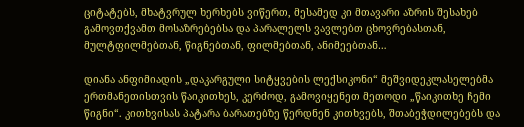ციტატებს, მხატვრულ ხერხებს ვიწერთ, მესამედ კი მთავარი აზრის შესახებ გამოვთქვამთ მოსაზრებებსა და პარალელს ვავლებთ ცხოვრებასთან, მულტფილმებთან, წიგნებთან, ფილმებთან, ანიმეებთან…

დიანა ანფიმიადის „დაკარგული სიტყვების ლექსიკონი“ მეშვიდეკლასელებმა ერთმანეთისთვის წაიკითხეს, კერძოდ, გამოვიყენეთ მეთოდი „წაიკითხე ჩემი წიგნი“. კითხვისას პატარა ბარათებზე წერდნენ კითხვებს, შთაბეჭდილებებს და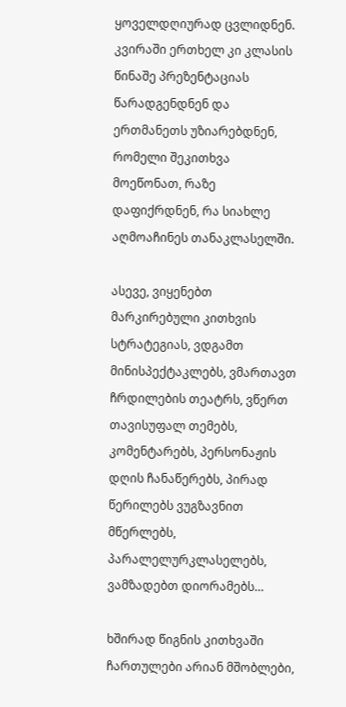ყოველდღიურად ცვლიდნენ. კვირაში ერთხელ კი კლასის წინაშე პრეზენტაციას წარადგენდნენ და ერთმანეთს უზიარებდნენ, რომელი შეკითხვა მოეწონათ, რაზე დაფიქრდნენ, რა სიახლე აღმოაჩინეს თანაკლასელში.

ასევე, ვიყენებთ მარკირებული კითხვის სტრატეგიას, ვდგამთ მინისპექტაკლებს, ვმართავთ ჩრდილების თეატრს, ვწერთ თავისუფალ თემებს, კომენტარებს, პერსონაჟის დღის ჩანაწერებს, პირად წერილებს ვუგზავნით მწერლებს, პარალელურკლასელებს, ვამზადებთ დიორამებს…

ხშირად წიგნის კითხვაში ჩართულები არიან მშობლები,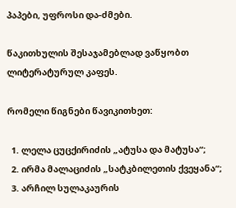პაპები, უფროსი და-ძმები.

წაკითხულის შესაჯამებლად ვაწყობთ ლიტერატურულ კაფეს.

რომელი წიგნები წავიკითხეთ:

  1. ლელა ცუცქირიძის „ატუსა და მატუსა“;
  2. ირმა მალაციძის „სატკბილეთის ქვეყანა“;
  3. არჩილ სულაკაურის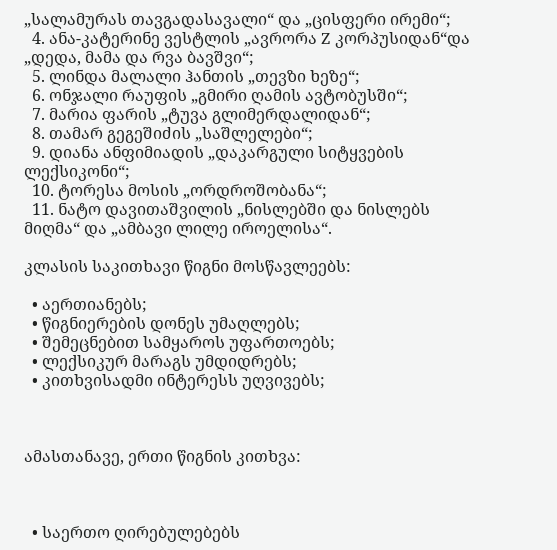„სალამურას თავგადასავალი“ და „ცისფერი ირემი“;
  4. ანა-კატერინე ვესტლის „ავრორა Z კორპუსიდან“და „დედა, მამა და რვა ბავშვი“;
  5. ლინდა მალალი ჰანთის „თევზი ხეზე“;
  6. ონჯალი რაუფის „გმირი ღამის ავტობუსში“;
  7. მარია ფარის „ტუვა გლიმერდალიდან“;
  8. თამარ გეგეშიძის „საშლელები“;
  9. დიანა ანფიმიადის „დაკარგული სიტყვების ლექსიკონი“;
  10. ტორესა მოსის „ორდროშობანა“;
  11. ნატო დავითაშვილის „ნისლებში და ნისლებს მიღმა“ და „ამბავი ლილე იროელისა“.

კლასის საკითხავი წიგნი მოსწავლეებს:

  • აერთიანებს;
  • წიგნიერების დონეს უმაღლებს;
  • შემეცნებით სამყაროს უფართოებს;
  • ლექსიკურ მარაგს უმდიდრებს;
  • კითხვისადმი ინტერესს უღვივებს;



ამასთანავე, ერთი წიგნის კითხვა:



  • საერთო ღირებულებებს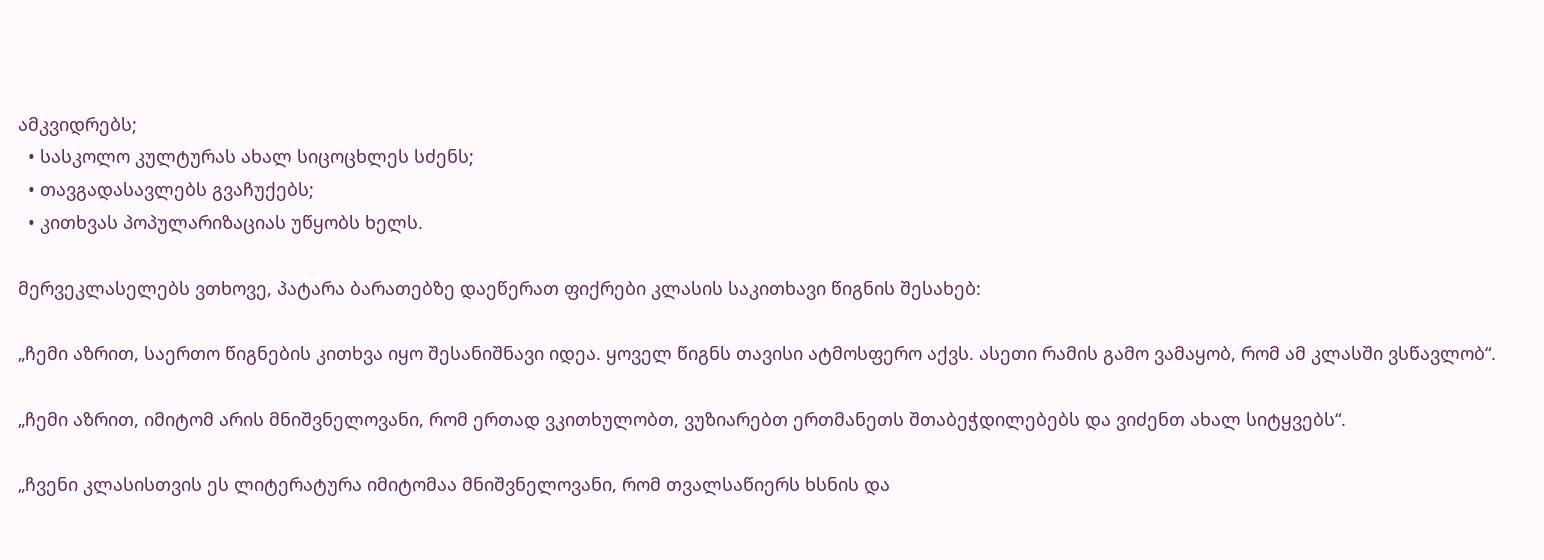ამკვიდრებს;
  • სასკოლო კულტურას ახალ სიცოცხლეს სძენს;
  • თავგადასავლებს გვაჩუქებს;
  • კითხვას პოპულარიზაციას უწყობს ხელს.

მერვეკლასელებს ვთხოვე, პატარა ბარათებზე დაეწერათ ფიქრები კლასის საკითხავი წიგნის შესახებ:

„ჩემი აზრით, საერთო წიგნების კითხვა იყო შესანიშნავი იდეა. ყოველ წიგნს თავისი ატმოსფერო აქვს. ასეთი რამის გამო ვამაყობ, რომ ამ კლასში ვსწავლობ“.

„ჩემი აზრით, იმიტომ არის მნიშვნელოვანი, რომ ერთად ვკითხულობთ, ვუზიარებთ ერთმანეთს შთაბეჭდილებებს და ვიძენთ ახალ სიტყვებს“.

„ჩვენი კლასისთვის ეს ლიტერატურა იმიტომაა მნიშვნელოვანი, რომ თვალსაწიერს ხსნის და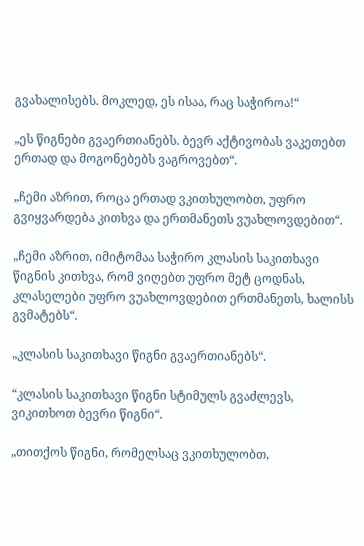გვახალისებს. მოკლედ, ეს ისაა, რაც საჭიროა!“

„ეს წიგნები გვაერთიანებს. ბევრ აქტივობას ვაკეთებთ ერთად და მოგონებებს ვაგროვებთ“.

„ჩემი აზრით, როცა ერთად ვკითხულობთ, უფრო გვიყვარდება კითხვა და ერთმანეთს ვუახლოვდებით“.

„ჩემი აზრით, იმიტომაა საჭირო კლასის საკითხავი წიგნის კითხვა, რომ ვიღებთ უფრო მეტ ცოდნას, კლასელები უფრო ვუახლოვდებით ერთმანეთს, ხალისს გვმატებს“.

„კლასის საკითხავი წიგნი გვაერთიანებს“.

“კლასის საკითხავი წიგნი სტიმულს გვაძლევს, ვიკითხოთ ბევრი წიგნი“.

„თითქოს წიგნი, რომელსაც ვკითხულობთ,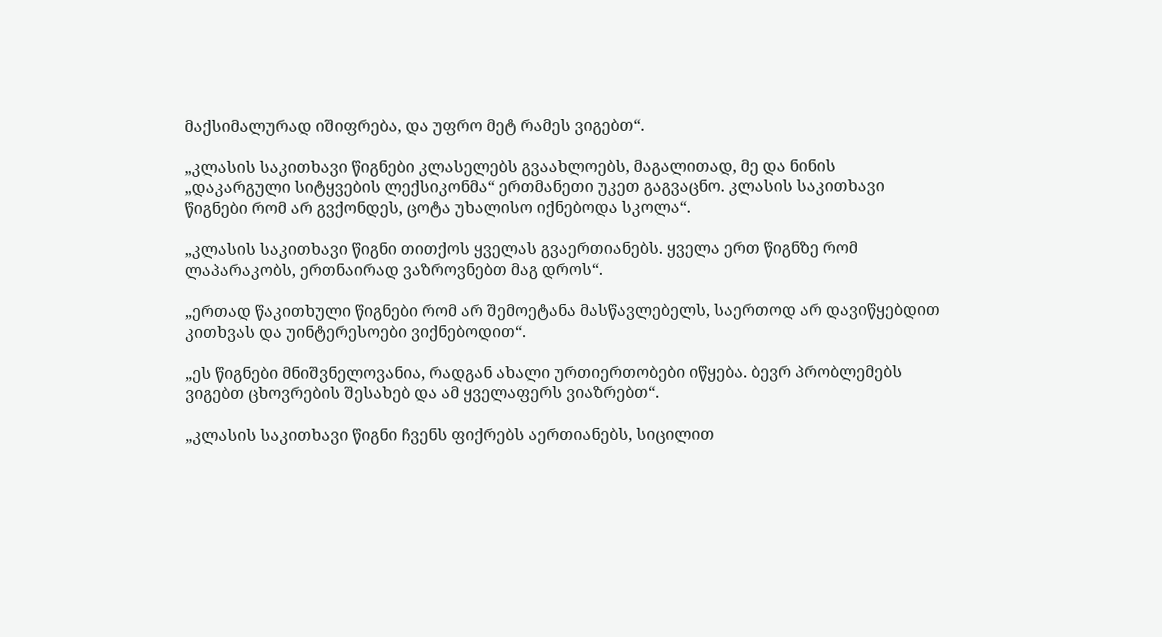მაქსიმალურად იშიფრება, და უფრო მეტ რამეს ვიგებთ“.

„კლასის საკითხავი წიგნები კლასელებს გვაახლოებს, მაგალითად, მე და ნინის „დაკარგული სიტყვების ლექსიკონმა“ ერთმანეთი უკეთ გაგვაცნო. კლასის საკითხავი წიგნები რომ არ გვქონდეს, ცოტა უხალისო იქნებოდა სკოლა“.

„კლასის საკითხავი წიგნი თითქოს ყველას გვაერთიანებს. ყველა ერთ წიგნზე რომ ლაპარაკობს, ერთნაირად ვაზროვნებთ მაგ დროს“.

„ერთად წაკითხული წიგნები რომ არ შემოეტანა მასწავლებელს, საერთოდ არ დავიწყებდით კითხვას და უინტერესოები ვიქნებოდით“.

„ეს წიგნები მნიშვნელოვანია, რადგან ახალი ურთიერთობები იწყება. ბევრ პრობლემებს ვიგებთ ცხოვრების შესახებ და ამ ყველაფერს ვიაზრებთ“.

„კლასის საკითხავი წიგნი ჩვენს ფიქრებს აერთიანებს, სიცილით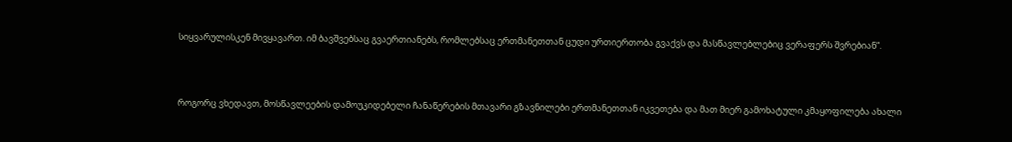სიყვარულისკენ მივყავართ. იმ ბავშვებსაც გვაერთიანებს, რომლებსაც ერთმანეთთან ცუდი ურთიერთობა გვაქვს და მასწავლებლებიც ვერაფერს შვრებიან“.



როგორც ვხედავთ, მოსწავლეების დამოუკიდებელი ჩანაწერების მთავარი გზავნილები ერთმანეთთან იკვეთება და მათ მიერ გამოხატული კმაყოფილება ახალი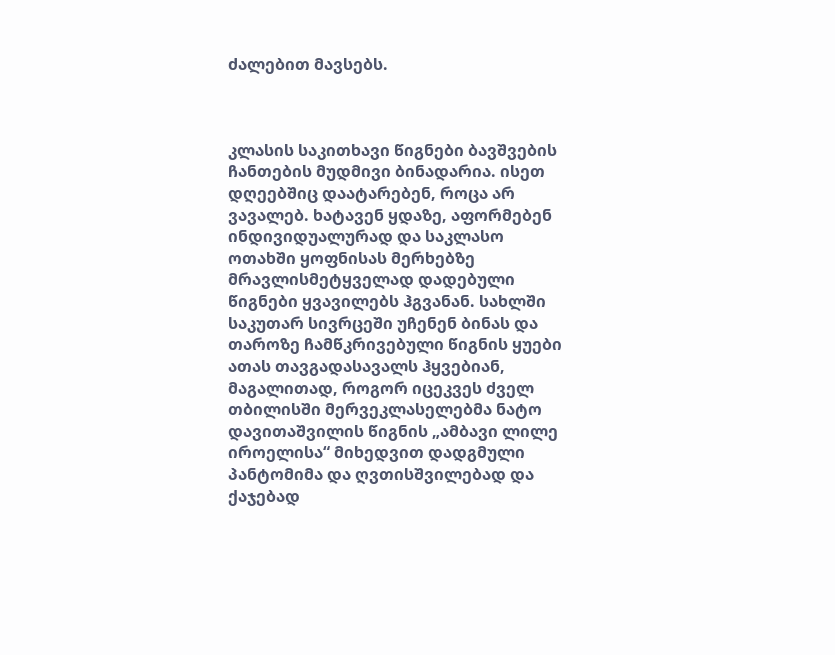ძალებით მავსებს.



კლასის საკითხავი წიგნები ბავშვების ჩანთების მუდმივი ბინადარია. ისეთ დღეებშიც დაატარებენ, როცა არ ვავალებ. ხატავენ ყდაზე, აფორმებენ ინდივიდუალურად და საკლასო ოთახში ყოფნისას მერხებზე მრავლისმეტყველად დადებული წიგნები ყვავილებს ჰგვანან. სახლში საკუთარ სივრცეში უჩენენ ბინას და თაროზე ჩამწკრივებული წიგნის ყუები ათას თავგადასავალს ჰყვებიან, მაგალითად, როგორ იცეკვეს ძველ თბილისში მერვეკლასელებმა ნატო დავითაშვილის წიგნის „ამბავი ლილე იროელისა“ მიხედვით დადგმული პანტომიმა და ღვთისშვილებად და ქაჯებად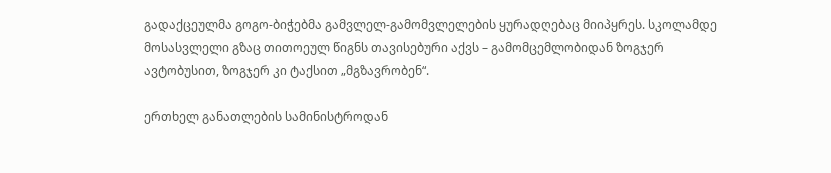გადაქცეულმა გოგო-ბიჭებმა გამვლელ-გამომვლელების ყურადღებაც მიიპყრეს. სკოლამდე მოსასვლელი გზაც თითოეულ წიგნს თავისებური აქვს – გამომცემლობიდან ზოგჯერ ავტობუსით, ზოგჯერ კი ტაქსით „მგზავრობენ“.

ერთხელ განათლების სამინისტროდან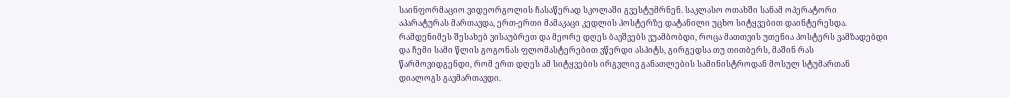საინფორმაციო ვიდეორგოლის ჩასაწერად სკოლაში გვესტუმრნენ. საკლასო ოთახში სანამ ოპერატორი აპარატურას მართავდა, ერთ-ერთი მამაკაცი კედლის პოსტერზე დატანილი უცხო სიტყვებით დაინტერესდა. რამდენიმეს შესახებ ვისაუბრეთ და მეორე დღეს ბავშვებს ვუამბობდი, როცა მათთვის უთენია პოსტერს ვამზადებდი და ჩემი სამი წლის გოგონას ფლომასტერებით ვწერდი ასპიტს, გირგედსა თუ თითბერს, მაშინ რას წარმოვიდგენდი, რომ ერთ დღეს ამ სიტყვების ირგვლივ განათლების სამინისტროდან მოსულ სტუმართან დიალოგს გავმართავდი.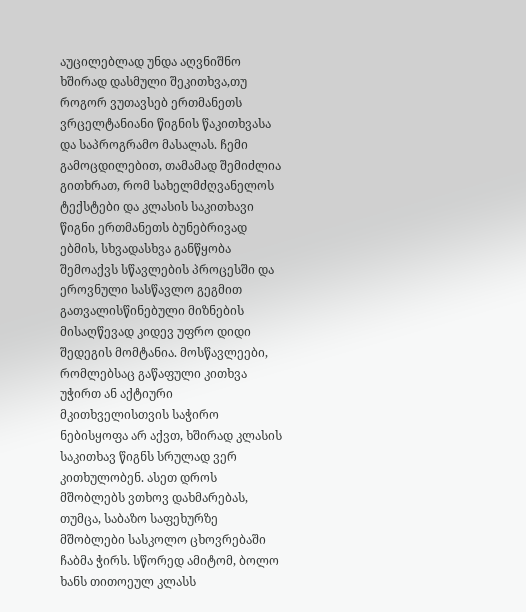აუცილებლად უნდა აღვნიშნო ხშირად დასმული შეკითხვა,თუ როგორ ვუთავსებ ერთმანეთს ვრცელტანიანი წიგნის წაკითხვასა და საპროგრამო მასალას. ჩემი გამოცდილებით, თამამად შემიძლია გითხრათ, რომ სახელმძღვანელოს ტექსტები და კლასის საკითხავი წიგნი ერთმანეთს ბუნებრივად ებმის, სხვადასხვა განწყობა შემოაქვს სწავლების პროცესში და ეროვნული სასწავლო გეგმით გათვალისწინებული მიზნების მისაღწევად კიდევ უფრო დიდი შედეგის მომტანია. მოსწავლეები, რომლებსაც გაწაფული კითხვა უჭირთ ან აქტიური მკითხველისთვის საჭირო ნებისყოფა არ აქვთ, ხშირად კლასის საკითხავ წიგნს სრულად ვერ კითხულობენ. ასეთ დროს მშობლებს ვთხოვ დახმარებას, თუმცა, საბაზო საფეხურზე მშობლები სასკოლო ცხოვრებაში ჩაბმა ჭირს. სწორედ ამიტომ, ბოლო ხანს თითოეულ კლასს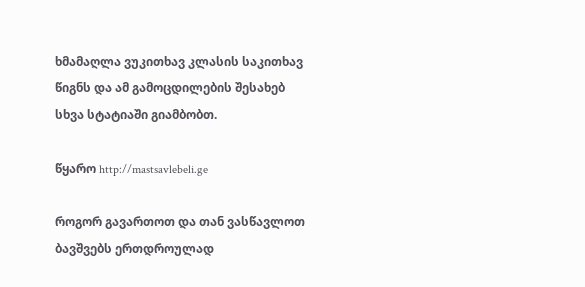ხმამაღლა ვუკითხავ კლასის საკითხავ წიგნს და ამ გამოცდილების შესახებ სხვა სტატიაში გიამბობთ.

წყარო http://mastsavlebeli.ge

როგორ გავართოთ და თან ვასწავლოთ ბავშვებს ერთდროულად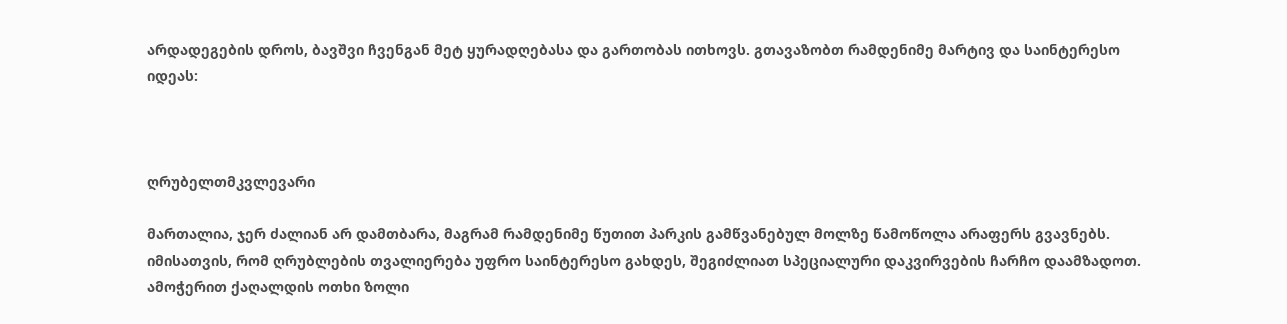არდადეგების დროს, ბავშვი ჩვენგან მეტ ყურადღებასა და გართობას ითხოვს. გთავაზობთ რამდენიმე მარტივ და საინტერესო იდეას:



ღრუბელთმკვლევარი

მართალია, ჯერ ძალიან არ დამთბარა, მაგრამ რამდენიმე წუთით პარკის გამწვანებულ მოლზე წამოწოლა არაფერს გვავნებს. იმისათვის, რომ ღრუბლების თვალიერება უფრო საინტერესო გახდეს, შეგიძლიათ სპეციალური დაკვირვების ჩარჩო დაამზადოთ. ამოჭერით ქაღალდის ოთხი ზოლი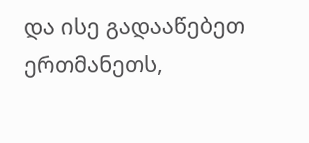და ისე გადააწებეთ ერთმანეთს,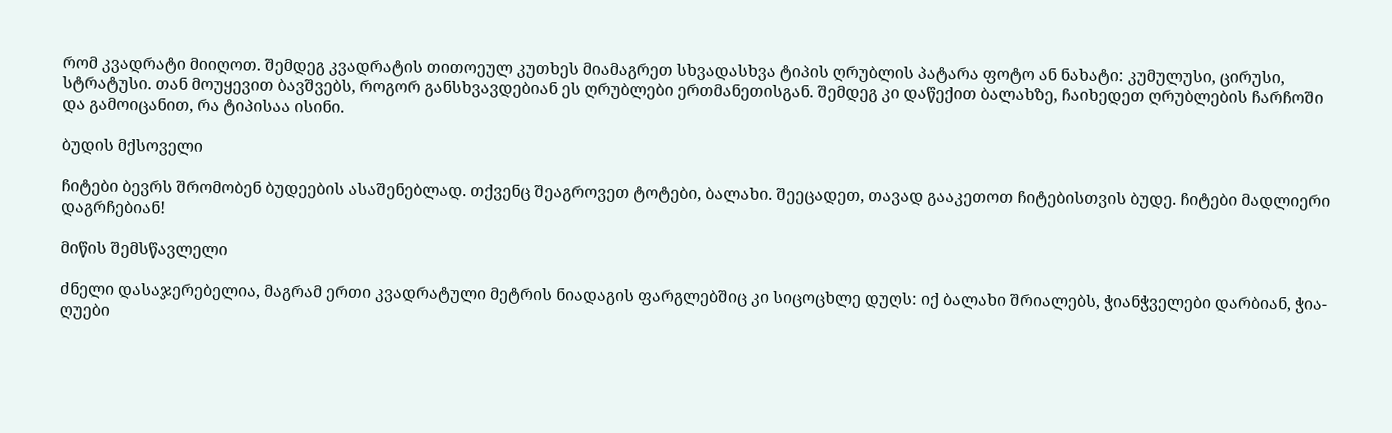რომ კვადრატი მიიღოთ. შემდეგ კვადრატის თითოეულ კუთხეს მიამაგრეთ სხვადასხვა ტიპის ღრუბლის პატარა ფოტო ან ნახატი: კუმულუსი, ცირუსი, სტრატუსი. თან მოუყევით ბავშვებს, როგორ განსხვავდებიან ეს ღრუბლები ერთმანეთისგან. შემდეგ კი დაწექით ბალახზე, ჩაიხედეთ ღრუბლების ჩარჩოში და გამოიცანით, რა ტიპისაა ისინი.

ბუდის მქსოველი

ჩიტები ბევრს შრომობენ ბუდეების ასაშენებლად. თქვენც შეაგროვეთ ტოტები, ბალახი. შეეცადეთ, თავად გააკეთოთ ჩიტებისთვის ბუდე. ჩიტები მადლიერი დაგრჩებიან!

მიწის შემსწავლელი

ძნელი დასაჯერებელია, მაგრამ ერთი კვადრატული მეტრის ნიადაგის ფარგლებშიც კი სიცოცხლე დუღს: იქ ბალახი შრიალებს, ჭიანჭველები დარბიან, ჭია-ღუები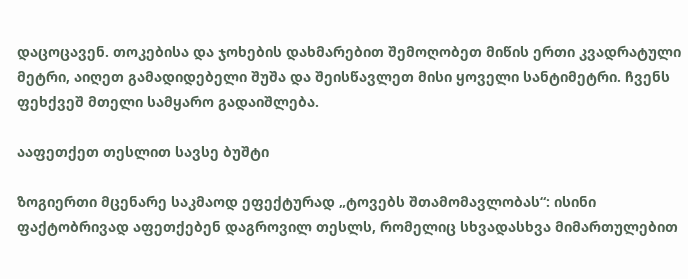დაცოცავენ. თოკებისა და ჯოხების დახმარებით შემოღობეთ მიწის ერთი კვადრატული მეტრი, აიღეთ გამადიდებელი შუშა და შეისწავლეთ მისი ყოველი სანტიმეტრი. ჩვენს ფეხქვეშ მთელი სამყარო გადაიშლება.

ააფეთქეთ თესლით სავსე ბუშტი

ზოგიერთი მცენარე საკმაოდ ეფექტურად „ტოვებს შთამომავლობას“: ისინი ფაქტობრივად აფეთქებენ დაგროვილ თესლს, რომელიც სხვადასხვა მიმართულებით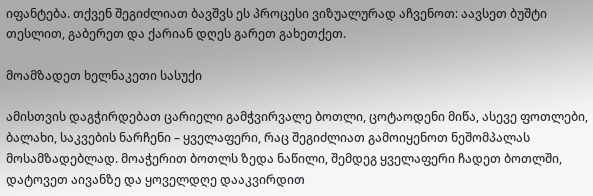იფანტება. თქვენ შეგიძლიათ ბავშვს ეს პროცესი ვიზუალურად აჩვენოთ: აავსეთ ბუშტი თესლით, გაბერეთ და ქარიან დღეს გარეთ გახეთქეთ.

მოამზადეთ ხელნაკეთი სასუქი

ამისთვის დაგჭირდებათ ცარიელი გამჭვირვალე ბოთლი, ცოტაოდენი მიწა, ასევე ფოთლები, ბალახი, საკვების ნარჩენი – ყველაფერი, რაც შეგიძლიათ გამოიყენოთ ნეშომპალას მოსამზადებლად. მოაჭერით ბოთლს ზედა ნაწილი, შემდეგ ყველაფერი ჩადეთ ბოთლში, დატოვეთ აივანზე და ყოველდღე დააკვირდით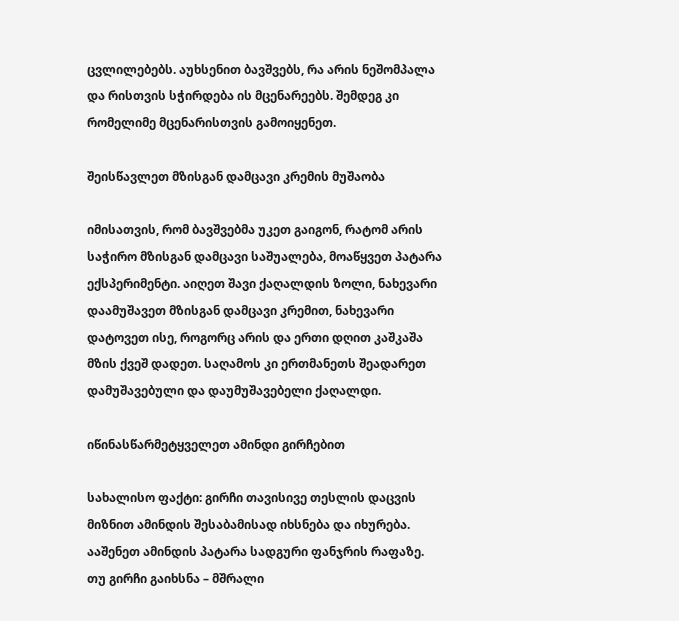ცვლილებებს. აუხსენით ბავშვებს, რა არის ნეშომპალა და რისთვის სჭირდება ის მცენარეებს. შემდეგ კი რომელიმე მცენარისთვის გამოიყენეთ.

შეისწავლეთ მზისგან დამცავი კრემის მუშაობა

იმისათვის, რომ ბავშვებმა უკეთ გაიგონ, რატომ არის საჭირო მზისგან დამცავი საშუალება, მოაწყვეთ პატარა ექსპერიმენტი. აიღეთ შავი ქაღალდის ზოლი, ნახევარი დაამუშავეთ მზისგან დამცავი კრემით, ნახევარი დატოვეთ ისე, როგორც არის და ერთი დღით კაშკაშა მზის ქვეშ დადეთ. საღამოს კი ერთმანეთს შეადარეთ დამუშავებული და დაუმუშავებელი ქაღალდი.

იწინასწარმეტყველეთ ამინდი გირჩებით

სახალისო ფაქტი: გირჩი თავისივე თესლის დაცვის მიზნით ამინდის შესაბამისად იხსნება და იხურება. ააშენეთ ამინდის პატარა სადგური ფანჯრის რაფაზე. თუ გირჩი გაიხსნა – მშრალი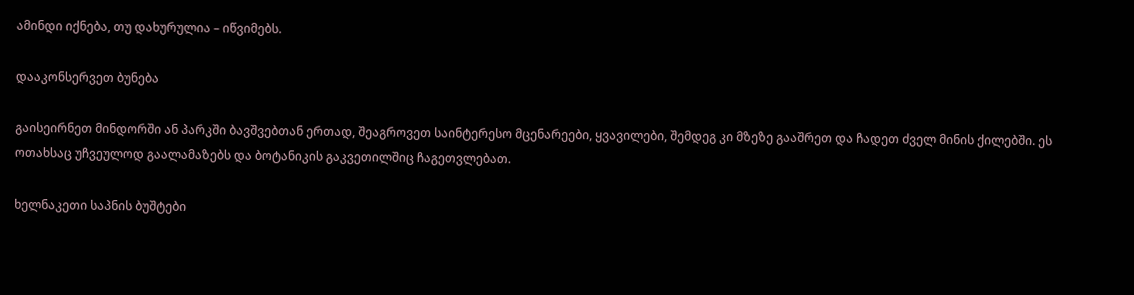ამინდი იქნება, თუ დახურულია – იწვიმებს.

დააკონსერვეთ ბუნება

გაისეირნეთ მინდორში ან პარკში ბავშვებთან ერთად, შეაგროვეთ საინტერესო მცენარეები, ყვავილები, შემდეგ კი მზეზე გააშრეთ და ჩადეთ ძველ მინის ქილებში. ეს ოთახსაც უჩვეულოდ გაალამაზებს და ბოტანიკის გაკვეთილშიც ჩაგეთვლებათ.

ხელნაკეთი საპნის ბუშტები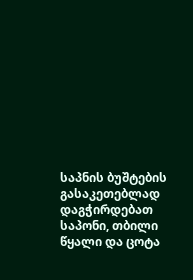საპნის ბუშტების გასაკეთებლად დაგჭირდებათ საპონი, თბილი წყალი და ცოტა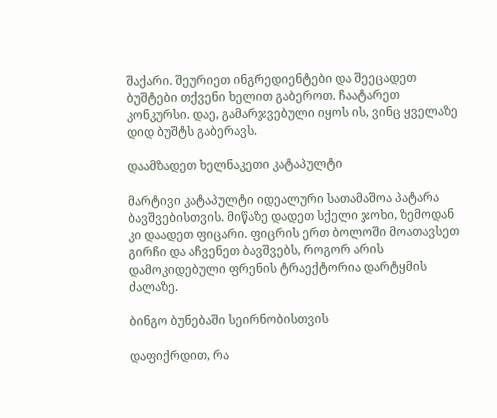შაქარი. შეურიეთ ინგრედიენტები და შეეცადეთ ბუშტები თქვენი ხელით გაბეროთ. ჩაატარეთ კონკურსი. დაე, გამარჯვებული იყოს ის, ვინც ყველაზე დიდ ბუშტს გაბერავს.

დაამზადეთ ხელნაკეთი კატაპულტი

მარტივი კატაპულტი იდეალური სათამაშოა პატარა ბავშვებისთვის. მიწაზე დადეთ სქელი ჯოხი, ზემოდან კი დაადეთ ფიცარი. ფიცრის ერთ ბოლოში მოათავსეთ გირჩი და აჩვენეთ ბავშვებს, როგორ არის დამოკიდებული ფრენის ტრაექტორია დარტყმის ძალაზე.

ბინგო ბუნებაში სეირნობისთვის

დაფიქრდით, რა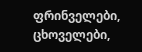ფრინველები, ცხოველები,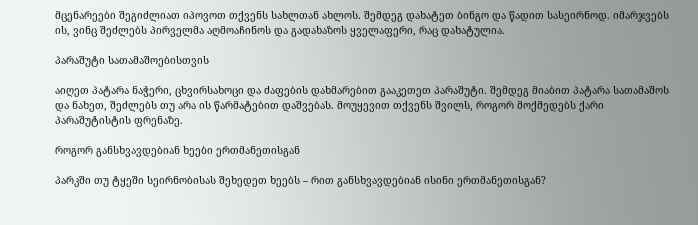მცენარეები შეგიძლიათ იპოვოთ თქვენს სახლთან ახლოს. შემდეგ დახატეთ ბინგო და წადით სასეირნოდ. იმარჯვებს ის, ვინც შეძლებს პირველმა აღმოაჩინოს და გადახაზოს ყველაფერი, რაც დახატულია.

პარაშუტი სათამაშოებისთვის

აიღეთ პატარა ნაჭერი, ცხვირსახოცი და ძაფების დახმარებით გააკეთეთ პარაშუტი. შემდეგ მიაბით პატარა სათამაშოს და ნახეთ, შეძლებს თუ არა ის წარმატებით დაშვებას. მოუყევით თქვენს შვილს, როგორ მოქმედებს ქარი პარაშუტისტის ფრენაზე.

როგორ განსხვავდებიან ხეები ერთმანეთისგან

პარკში თუ ტყეში სეირნობისას შეხედეთ ხეებს – რით განსხვავდებიან ისინი ერთმანეთისგან?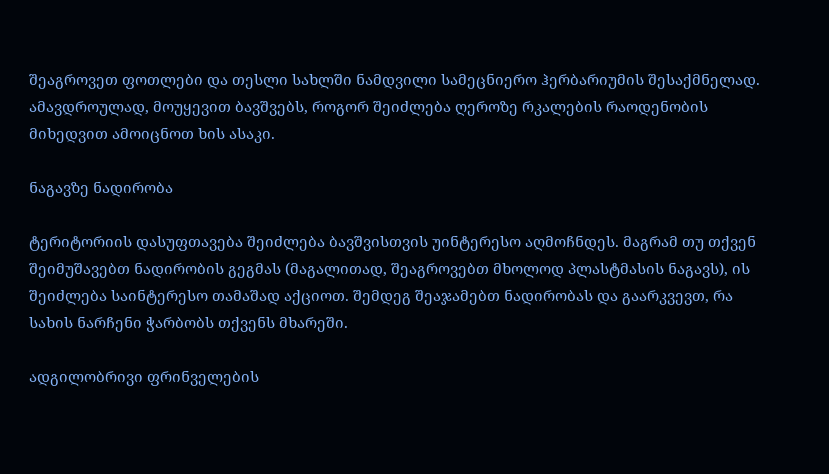შეაგროვეთ ფოთლები და თესლი სახლში ნამდვილი სამეცნიერო ჰერბარიუმის შესაქმნელად. ამავდროულად, მოუყევით ბავშვებს, როგორ შეიძლება ღეროზე რკალების რაოდენობის მიხედვით ამოიცნოთ ხის ასაკი.

ნაგავზე ნადირობა

ტერიტორიის დასუფთავება შეიძლება ბავშვისთვის უინტერესო აღმოჩნდეს. მაგრამ თუ თქვენ შეიმუშავებთ ნადირობის გეგმას (მაგალითად, შეაგროვებთ მხოლოდ პლასტმასის ნაგავს), ის შეიძლება საინტერესო თამაშად აქციოთ. შემდეგ შეაჯამებთ ნადირობას და გაარკვევთ, რა სახის ნარჩენი ჭარბობს თქვენს მხარეში.

ადგილობრივი ფრინველების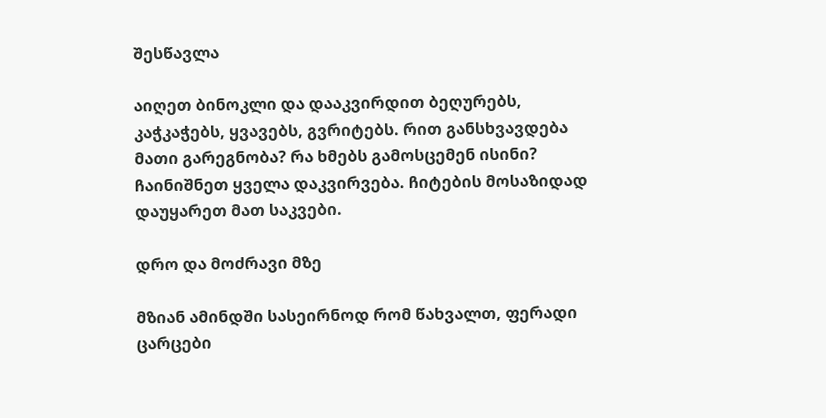შესწავლა

აიღეთ ბინოკლი და დააკვირდით ბეღურებს, კაჭკაჭებს, ყვავებს, გვრიტებს. რით განსხვავდება მათი გარეგნობა? რა ხმებს გამოსცემენ ისინი? ჩაინიშნეთ ყველა დაკვირვება. ჩიტების მოსაზიდად დაუყარეთ მათ საკვები.

დრო და მოძრავი მზე

მზიან ამინდში სასეირნოდ რომ წახვალთ, ფერადი ცარცები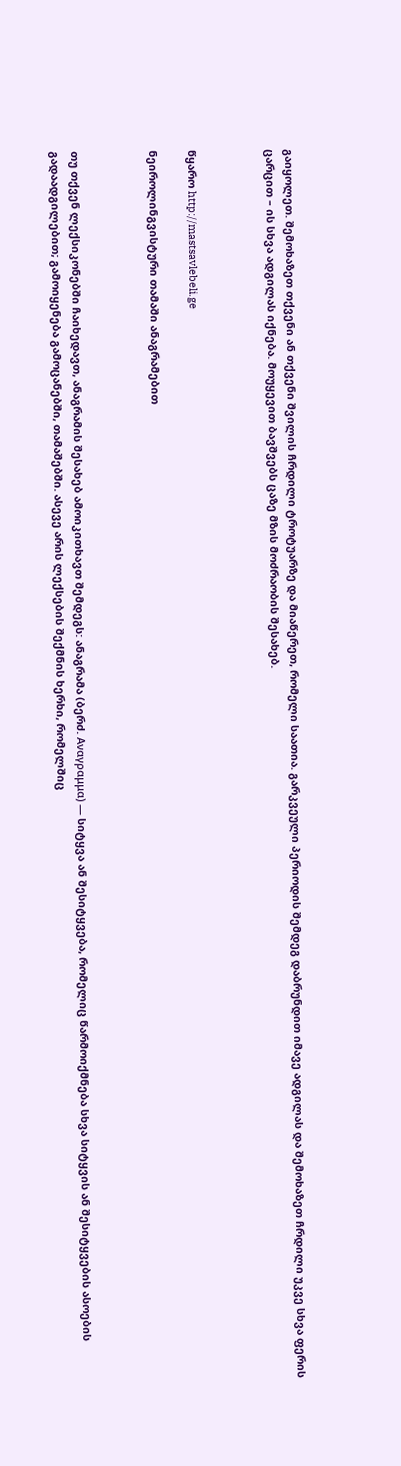გაიყოლეთ. შემოხაზეთ თქვენი ან თქვენი შვილის ჩრდილი ტროტუარზე და მიაწერეთ, რომელი საათია. გარკვეული პერიოდის შემდეგ დაბრუნდით იმავე ადგილას და შემოხაზეთ ჩრდილი უკვე სხვა ფერის ცარცით – ის სხვა ადგილას იქნება. მოუყევით ბავშვებს ცაზე მზის მოძრაობის შესახებ.



წყარო http://mastsavlebeli.ge

ნეიროლინგვისტური თამაში ანაგრამებით



თუ თქვენ ლექსიკონებში ჩაიხედავთ, ანაგრამის შესახებ ამოიკითხავთ შემდეგს: ანაგრამა (ბერძ. Αναγραμμα) — სიტყვა ან შესიტყვება, რომელიც წარმოიქმნება სხვა სიტყვის ან შესიტყვების ასოების გადაადგილებით; გამოიყენება გამოცანებში, თამაშებში. ასევე არის ლექსების შექმნის ხერხი, რომელშიც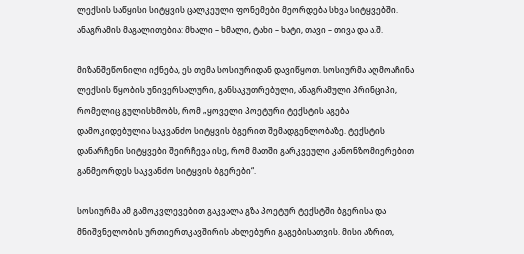ლექსის საწყისი სიტყვის ცალკეული ფონემები მეორდება სხვა სიტყვებში. ანაგრამის მაგალითებია: მხალი – ხმალი, ტახი – ხატი, თავი – თივა და ა.შ.

მიზანშეწონილი იქნება, ეს თემა სოსიურიდან დავიწყოთ. სოსიურმა აღმოაჩინა ლექსის წყობის უნივერსალური, განსაკუთრებული, ანაგრამული პრინციპი, რომელიც გულისხმობს, რომ „ყოველი პოეტური ტექსტის აგება დამოკიდებულია საკვანძო სიტყვის ბგერით შემადგენლობაზე. ტექსტის დანარჩენი სიტყვები შეირჩევა ისე, რომ მათში გარკვეული კანონზომიერებით განმეორდეს საკვანძო სიტყვის ბგერები“.

სოსიურმა ამ გამოკვლევებით გაკვალა გზა პოეტურ ტექსტში ბგერისა და მნიშვნელობის ურთიერთკავშირის ახლებური გაგებისათვის. მისი აზრით,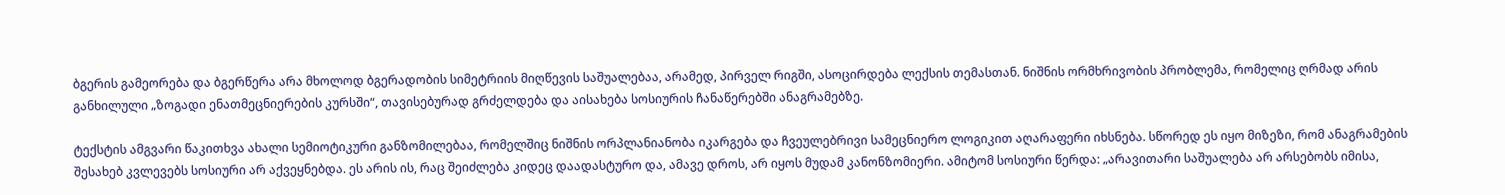ბგერის გამეორება და ბგერწერა არა მხოლოდ ბგერადობის სიმეტრიის მიღწევის საშუალებაა, არამედ, პირველ რიგში, ასოცირდება ლექსის თემასთან. ნიშნის ორმხრივობის პრობლემა, რომელიც ღრმად არის განხილული „ზოგადი ენათმეცნიერების კურსში“, თავისებურად გრძელდება და აისახება სოსიურის ჩანაწერებში ანაგრამებზე.

ტექსტის ამგვარი წაკითხვა ახალი სემიოტიკური განზომილებაა, რომელშიც ნიშნის ორპლანიანობა იკარგება და ჩვეულებრივი სამეცნიერო ლოგიკით აღარაფერი იხსნება. სწორედ ეს იყო მიზეზი, რომ ანაგრამების შესახებ კვლევებს სოსიური არ აქვეყნებდა. ეს არის ის, რაც შეიძლება კიდეც დაადასტურო და, ამავე დროს, არ იყოს მუდამ კანონზომიერი. ამიტომ სოსიური წერდა: „არავითარი საშუალება არ არსებობს იმისა,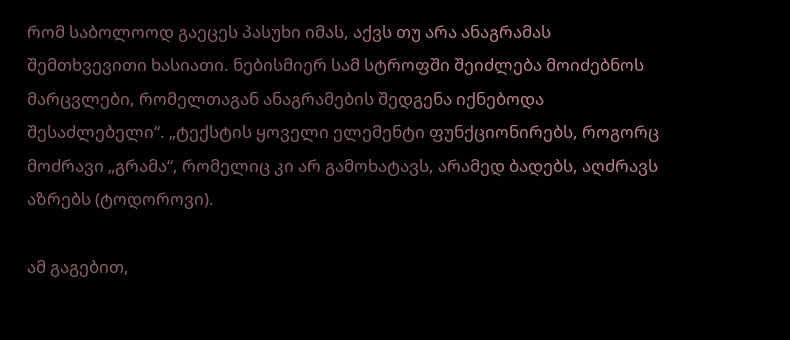რომ საბოლოოდ გაეცეს პასუხი იმას, აქვს თუ არა ანაგრამას შემთხვევითი ხასიათი. ნებისმიერ სამ სტროფში შეიძლება მოიძებნოს მარცვლები, რომელთაგან ანაგრამების შედგენა იქნებოდა შესაძლებელი“. „ტექსტის ყოველი ელემენტი ფუნქციონირებს, როგორც მოძრავი „გრამა“, რომელიც კი არ გამოხატავს, არამედ ბადებს, აღძრავს აზრებს (ტოდოროვი).

ამ გაგებით,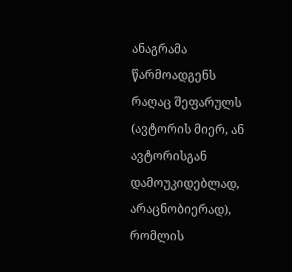ანაგრამა წარმოადგენს რაღაც შეფარულს (ავტორის მიერ, ან ავტორისგან დამოუკიდებლად, არაცნობიერად), რომლის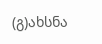(გ)ახსნა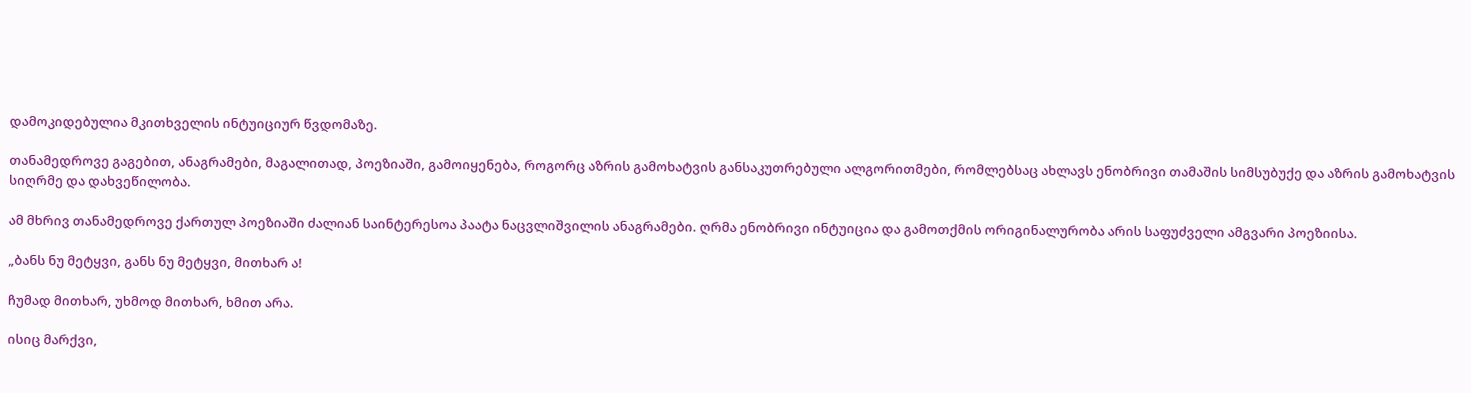დამოკიდებულია მკითხველის ინტუიციურ წვდომაზე.

თანამედროვე გაგებით, ანაგრამები, მაგალითად, პოეზიაში, გამოიყენება, როგორც აზრის გამოხატვის განსაკუთრებული ალგორითმები, რომლებსაც ახლავს ენობრივი თამაშის სიმსუბუქე და აზრის გამოხატვის სიღრმე და დახვეწილობა.

ამ მხრივ თანამედროვე ქართულ პოეზიაში ძალიან საინტერესოა პაატა ნაცვლიშვილის ანაგრამები. ღრმა ენობრივი ინტუიცია და გამოთქმის ორიგინალურობა არის საფუძველი ამგვარი პოეზიისა.

„ბანს ნუ მეტყვი, განს ნუ მეტყვი, მითხარ ა!

ჩუმად მითხარ, უხმოდ მითხარ, ხმით არა.

ისიც მარქვი,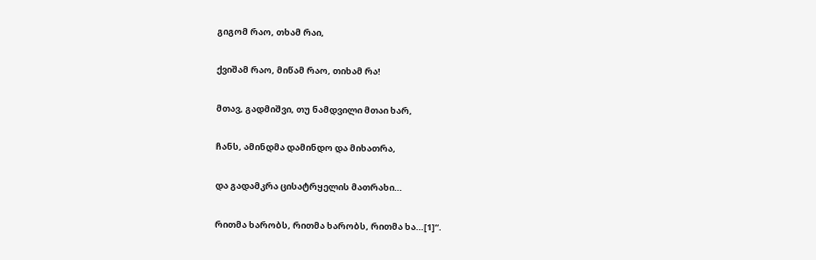გიგომ რაო, თხამ რაი,

ქვიშამ რაო, მიწამ რაო, თიხამ რა!

მთავ, გადმიშვი, თუ ნამდვილი მთაი ხარ,

ჩანს, ამინდმა დამინდო და მიხათრა,

და გადამკრა ცისატრყელის მათრახი…

რითმა ხარობს, რითმა ხარობს, რითმა ხა…[1]“.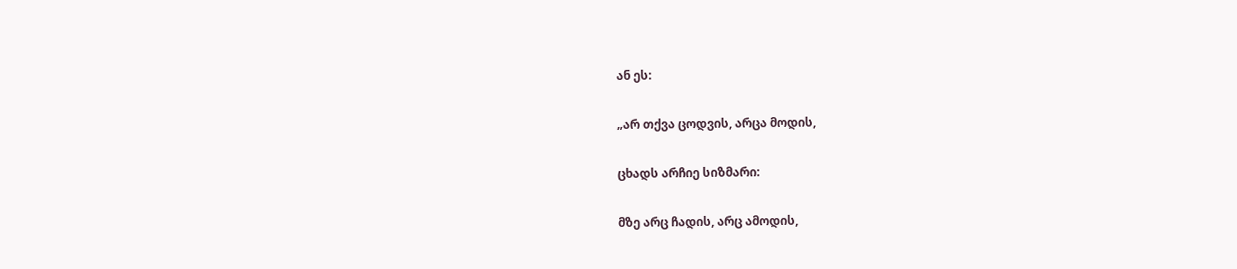ან ეს:

„არ თქვა ცოდვის, არცა მოდის,

ცხადს არჩიე სიზმარი:

მზე არც ჩადის, არც ამოდის,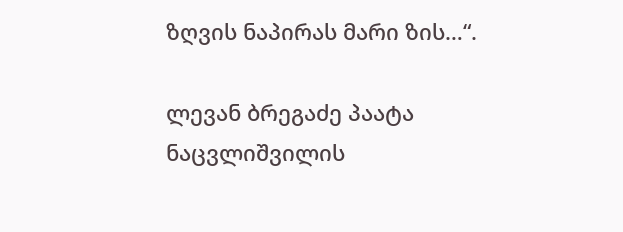ზღვის ნაპირას მარი ზის…“.

ლევან ბრეგაძე პაატა ნაცვლიშვილის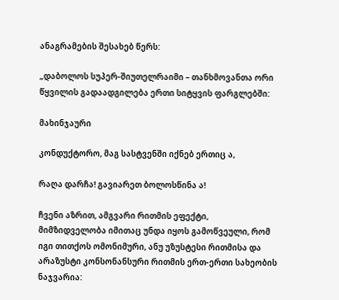ანაგრამების შესახებ წერს:

„დაბოლოს სუპერ-შიუთელრაიმი – თანხმოვანთა ორი წყვილის გადაადგილება ერთი სიტყვის ფარგლებში:

მახინჯაური

კონდუქტორო, მაგ სასტვენში იქნებ ერთიც ა,

რაღა დარჩა! გავიარეთ ბოლოსწინა ა!

ჩვენი აზრით, ამგვარი რითმის ეფექტი, მიმზიდველობა იმითაც უნდა იყოს გამოწვეული, რომ იგი თითქოს ომონიმური, ანუ უზუსტესი რითმისა და არაზუსტი კონსონანსური რითმის ერთ-ერთი სახეობის ნაჯვარია: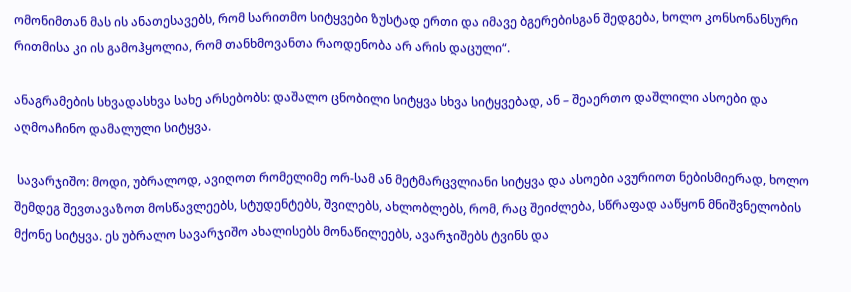ომონიმთან მას ის ანათესავებს, რომ სარითმო სიტყვები ზუსტად ერთი და იმავე ბგერებისგან შედგება, ხოლო კონსონანსური რითმისა კი ის გამოჰყოლია, რომ თანხმოვანთა რაოდენობა არ არის დაცული“.

ანაგრამების სხვადასხვა სახე არსებობს: დაშალო ცნობილი სიტყვა სხვა სიტყვებად, ან – შეაერთო დაშლილი ასოები და აღმოაჩინო დამალული სიტყვა.

 სავარჯიშო: მოდი, უბრალოდ, ავიღოთ რომელიმე ორ-სამ ან მეტმარცვლიანი სიტყვა და ასოები ავურიოთ ნებისმიერად, ხოლო შემდეგ შევთავაზოთ მოსწავლეებს, სტუდენტებს, შვილებს, ახლობლებს, რომ, რაც შეიძლება, სწრაფად ააწყონ მნიშვნელობის მქონე სიტყვა. ეს უბრალო სავარჯიშო ახალისებს მონაწილეებს, ავარჯიშებს ტვინს და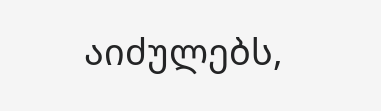აიძულებს,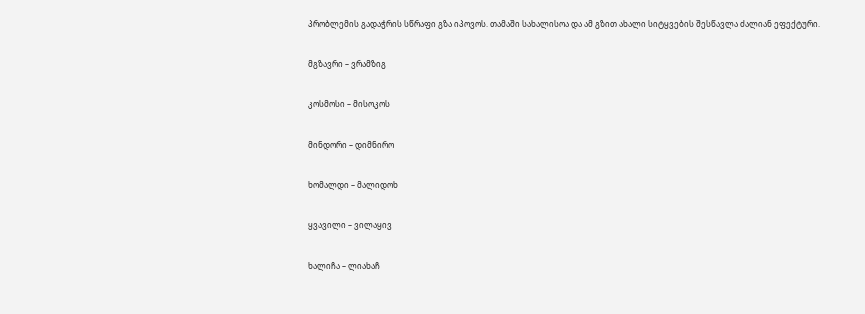პრობლემის გადაჭრის სწრაფი გზა იპოვოს. თამაში სახალისოა და ამ გზით ახალი სიტყვების შესწავლა ძალიან ეფექტური.

მგზავრი – ვრამზიგ

კოსმოსი – მისოკოს

მინდორი – დიმნირო

ხომალდი – მალიდოხ

ყვავილი – ვილაყივ

ხალიჩა – ლიახაჩ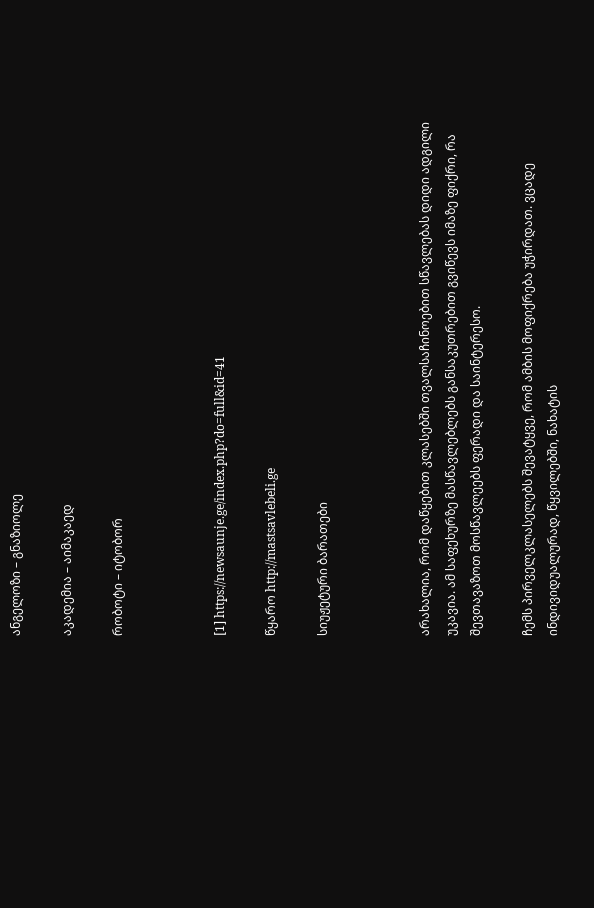ანგელოზი – გნაზიოლე

აკადემია – აიმაკაედ

რობოტი – იტობორ



[1] https://newsaunje.ge/index.php?do=full&id=41

წყარო http://mastsavlebeli.ge

სიუჟეტური ბარათები



არახალია, რომ დაწყებით კლასებში თვალსაჩინოებით სწავლებას დიდი ადგილი უკავია. ამ საფეხურზე მასწავლებლებს განსაკუთრებით გვიწევს იმაზე ფიქრი, რა შევთავაზოთ მოსწავლეებს ფერადი და საინტერესო.

ჩემს პირველკლასელებს შევატყვე, რომ ამბის მოფიქრება უჭირდათ. ვცადე ინდივიდუალურად, წყვილებში, ნახატის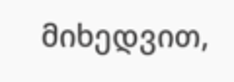მიხედვით,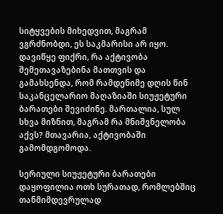სიტყვების მიხედვით, მაგრამ ვგრძნობდი, ეს საკმარისი არ იყო.  დავიწყე ფიქრი, რა აქტივობა შემეთავაზებინა მათთვის და გამახსენდა, რომ რამდენიმე დღის წინ საკანცელარიო მაღაზიაში სიუჟეტური ბარათები შევიძინე. მართალია, სულ სხვა მიზნით, მაგრამ რა მნიშვნელობა აქვს? მთავარია, აქტივობაში გამომდგომოდა.

სერიული სიუჟეტური ბარათები დაყოფილია ოთხ სურათად, რომლებშიც  თანმიმდევრულად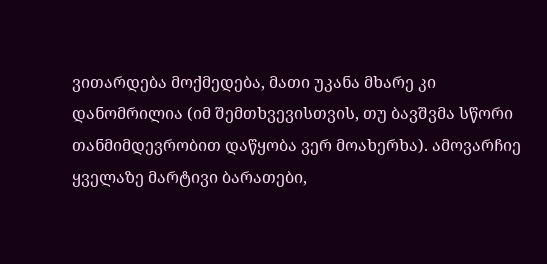ვითარდება მოქმედება, მათი უკანა მხარე კი დანომრილია (იმ შემთხვევისთვის, თუ ბავშვმა სწორი თანმიმდევრობით დაწყობა ვერ მოახერხა). ამოვარჩიე ყველაზე მარტივი ბარათები,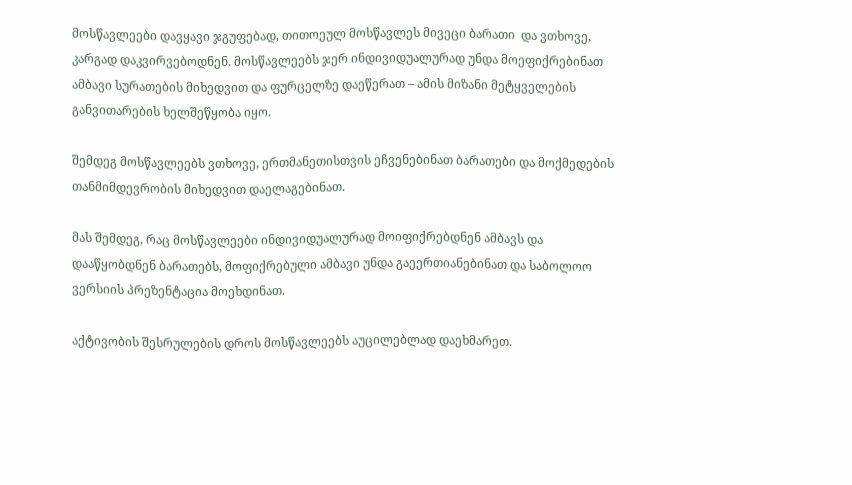მოსწავლეები დავყავი ჯგუფებად, თითოეულ მოსწავლეს მივეცი ბარათი  და ვთხოვე, კარგად დაკვირვებოდნენ. მოსწავლეებს ჯერ ინდივიდუალურად უნდა მოეფიქრებინათ ამბავი სურათების მიხედვით და ფურცელზე დაეწერათ – ამის მიზანი მეტყველების განვითარების ხელშეწყობა იყო.

შემდეგ მოსწავლეებს ვთხოვე, ერთმანეთისთვის ეჩვენებინათ ბარათები და მოქმედების თანმიმდევრობის მიხედვით დაელაგებინათ.

მას შემდეგ, რაც მოსწავლეები ინდივიდუალურად მოიფიქრებდნენ ამბავს და დააწყობდნენ ბარათებს, მოფიქრებული ამბავი უნდა გაეერთიანებინათ და საბოლოო ვერსიის პრეზენტაცია მოეხდინათ.

აქტივობის შესრულების დროს მოსწავლეებს აუცილებლად დაეხმარეთ.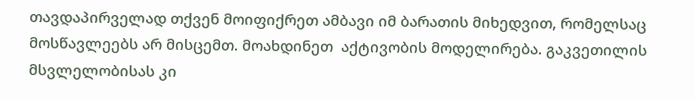თავდაპირველად თქვენ მოიფიქრეთ ამბავი იმ ბარათის მიხედვით, რომელსაც მოსწავლეებს არ მისცემთ. მოახდინეთ  აქტივობის მოდელირება. გაკვეთილის მსვლელობისას კი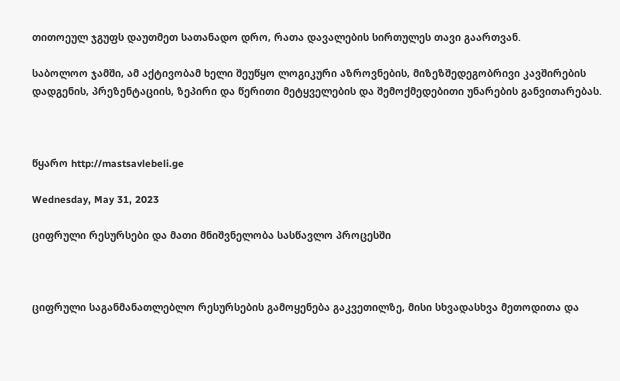თითოეულ ჯგუფს დაუთმეთ სათანადო დრო, რათა დავალების სირთულეს თავი გაართვან.

საბოლოო ჯამში, ამ აქტივობამ ხელი შეუწყო ლოგიკური აზროვნების, მიზეზშედეგობრივი კავშირების დადგენის, პრეზენტაციის, ზეპირი და წერითი მეტყველების და შემოქმედებითი უნარების განვითარებას.



წყარო http://mastsavlebeli.ge

Wednesday, May 31, 2023

ციფრული რესურსები და მათი მნიშვნელობა სასწავლო პროცესში



ციფრული საგანმანათლებლო რესურსების გამოყენება გაკვეთილზე, მისი სხვადასხვა მეთოდითა და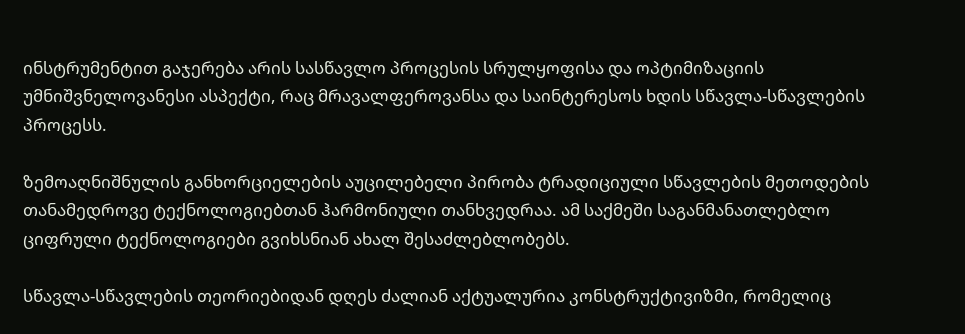ინსტრუმენტით გაჯერება არის სასწავლო პროცესის სრულყოფისა და ოპტიმიზაციის უმნიშვნელოვანესი ასპექტი, რაც მრავალფეროვანსა და საინტერესოს ხდის სწავლა-სწავლების პროცესს.

ზემოაღნიშნულის განხორციელების აუცილებელი პირობა ტრადიციული სწავლების მეთოდების თანამედროვე ტექნოლოგიებთან ჰარმონიული თანხვედრაა. ამ საქმეში საგანმანათლებლო ციფრული ტექნოლოგიები გვიხსნიან ახალ შესაძლებლობებს.

სწავლა-სწავლების თეორიებიდან დღეს ძალიან აქტუალურია კონსტრუქტივიზმი, რომელიც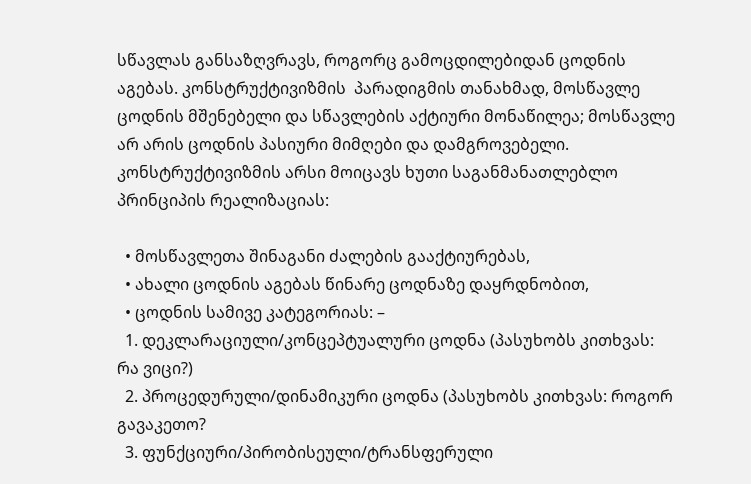სწავლას განსაზღვრავს, როგორც გამოცდილებიდან ცოდნის აგებას. კონსტრუქტივიზმის  პარადიგმის თანახმად, მოსწავლე ცოდნის მშენებელი და სწავლების აქტიური მონაწილეა; მოსწავლე არ არის ცოდნის პასიური მიმღები და დამგროვებელი. კონსტრუქტივიზმის არსი მოიცავს ხუთი საგანმანათლებლო პრინციპის რეალიზაციას:

  • მოსწავლეთა შინაგანი ძალების გააქტიურებას,
  • ახალი ცოდნის აგებას წინარე ცოდნაზე დაყრდნობით,
  • ცოდნის სამივე კატეგორიას: –
  1. დეკლარაციული/კონცეპტუალური ცოდნა (პასუხობს კითხვას: რა ვიცი?)
  2. პროცედურული/დინამიკური ცოდნა (პასუხობს კითხვას: როგორ გავაკეთო?
  3. ფუნქციური/პირობისეული/ტრანსფერული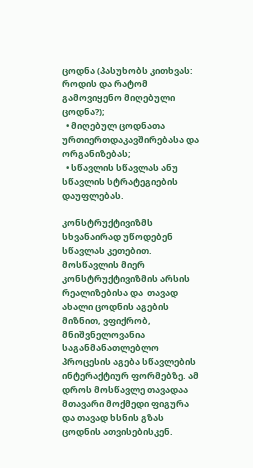ცოდნა (პასუხობს კითხვას: როდის და რატომ გამოვიყენო მიღებული ცოდნა?);
  • მიღებულ ცოდნათა ურთიერთდაკავშირებასა და ორგანიზებას;
  • სწავლის სწავლას ანუ სწავლის სტრატეგიების დაუფლებას.

კონსტრუქტივიზმს სხვანაირად უწოდებენ სწავლას კეთებით. მოსწავლის მიერ კონსტრუქტივიზმის არსის რეალიზებისა და  თავად ახალი ცოდნის აგების მიზნით, ვფიქრობ, მნიშვნელოვანია საგანმანათლებლო პროცესის აგება სწავლების ინტერაქტიურ ფორმებზე. ამ დროს მოსწავლე თავადაა მთავარი მოქმედი ფიგურა და თავად ხსნის გზას ცოდნის ათვისებისკენ.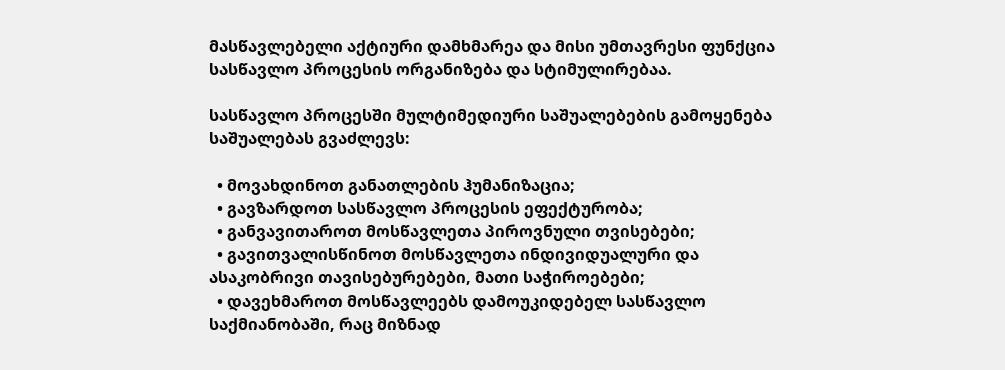მასწავლებელი აქტიური დამხმარეა და მისი უმთავრესი ფუნქცია სასწავლო პროცესის ორგანიზება და სტიმულირებაა.

სასწავლო პროცესში მულტიმედიური საშუალებების გამოყენება საშუალებას გვაძლევს:

  • მოვახდინოთ განათლების ჰუმანიზაცია;
  • გავზარდოთ სასწავლო პროცესის ეფექტურობა;
  • განვავითაროთ მოსწავლეთა პიროვნული თვისებები;
  • გავითვალისწინოთ მოსწავლეთა ინდივიდუალური და ასაკობრივი თავისებურებები, მათი საჭიროებები;
  • დავეხმაროთ მოსწავლეებს დამოუკიდებელ სასწავლო საქმიანობაში, რაც მიზნად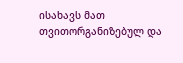ისახავს მათ თვითორგანიზებულ და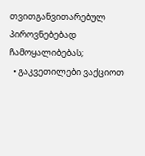თვითგანვითარებულ პიროვნებებად ჩამოყალიბებას;
  • გაკვეთილები ვაქციოთ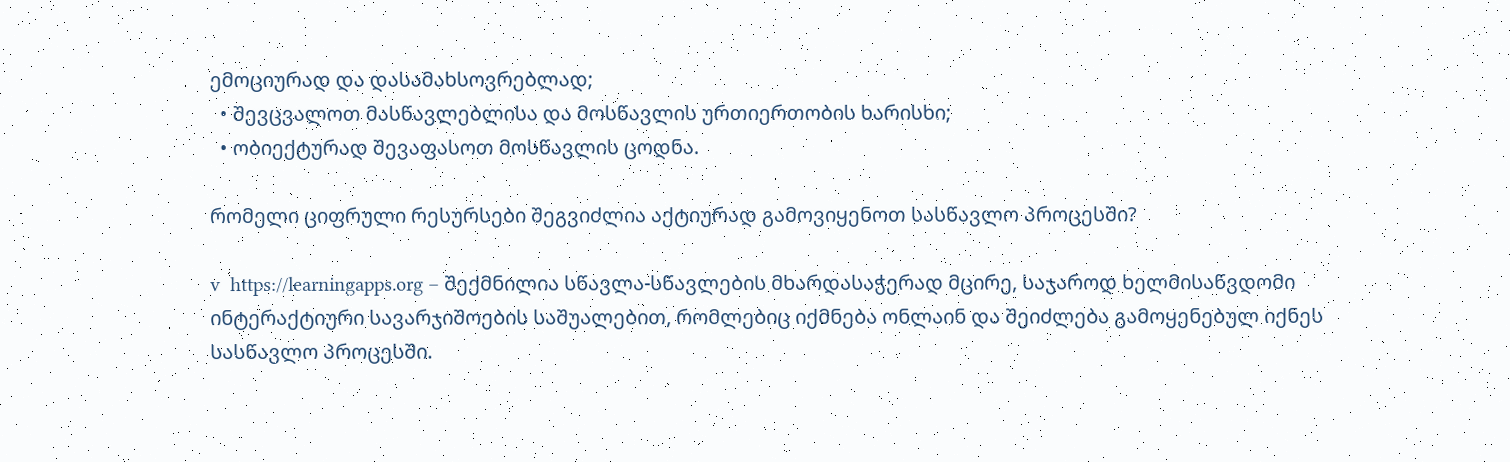ემოციურად და დასამახსოვრებლად;
  • შევცვალოთ მასწავლებლისა და მოსწავლის ურთიერთობის ხარისხი;
  • ობიექტურად შევაფასოთ მოსწავლის ცოდნა.

რომელი ციფრული რესურსები შეგვიძლია აქტიურად გამოვიყენოთ სასწავლო პროცესში?

v  https://learningapps.org – შექმნილია სწავლა-სწავლების მხარდასაჭერად მცირე, საჯაროდ ხელმისაწვდომი ინტერაქტიური სავარჯიშოების საშუალებით, რომლებიც იქმნება ონლაინ და შეიძლება გამოყენებულ იქნეს სასწავლო პროცესში.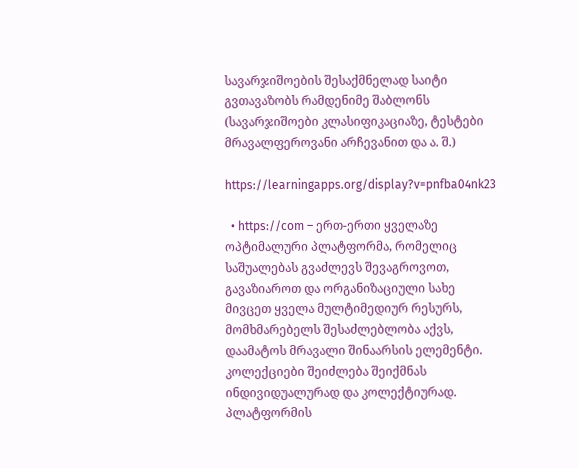სავარჯიშოების შესაქმნელად საიტი გვთავაზობს რამდენიმე შაბლონს (სავარჯიშოები კლასიფიკაციაზე, ტესტები მრავალფეროვანი არჩევანით და ა. შ.)

https://learningapps.org/display?v=pnfba04nk23

  • https://com – ერთ-ერთი ყველაზე ოპტიმალური პლატფორმა, რომელიც საშუალებას გვაძლევს შევაგროვოთ, გავაზიაროთ და ორგანიზაციული სახე მივცეთ ყველა მულტიმედიურ რესურს, მომხმარებელს შესაძლებლობა აქვს, დაამატოს მრავალი შინაარსის ელემენტი. კოლექციები შეიძლება შეიქმნას ინდივიდუალურად და კოლექტიურად. პლატფორმის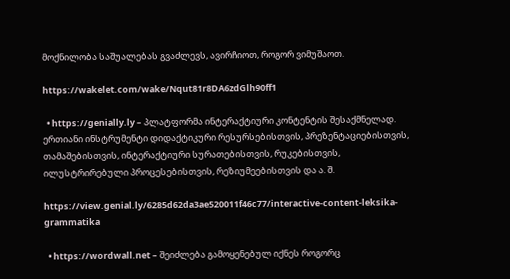მოქნილობა საშუალებას გვაძლევს, ავირჩიოთ, როგორ ვიმუშაოთ.

https://wakelet.com/wake/Nqut81r8DA6zdGlh90ff1

  • https://genially.ly – პლატფორმა ინტერაქტიური კონტენტის შესაქმნელად. ერთიანი ინსტრუმენტი დიდაქტიკური რესურსებისთვის, პრეზენტაციებისთვის, თამაშებისთვის, ინტერაქტიური სურათებისთვის, რუკებისთვის, ილუსტრირებული პროცესებისთვის, რეზიუმეებისთვის და ა. შ.

https://view.genial.ly/6285d62da3ae520011f46c77/interactive-content-leksika-grammatika

  • https://wordwall.net – შეიძლება გამოყენებულ იქნეს როგორც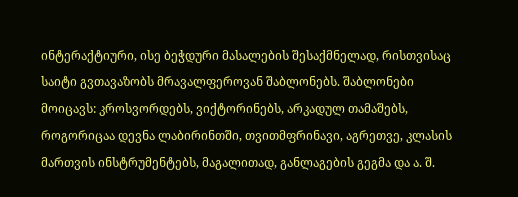ინტერაქტიური, ისე ბეჭდური მასალების შესაქმნელად, რისთვისაც საიტი გვთავაზობს მრავალფეროვან შაბლონებს. შაბლონები მოიცავს: კროსვორდებს, ვიქტორინებს, არკადულ თამაშებს, როგორიცაა დევნა ლაბირინთში, თვითმფრინავი, აგრეთვე, კლასის მართვის ინსტრუმენტებს, მაგალითად, განლაგების გეგმა და ა. შ.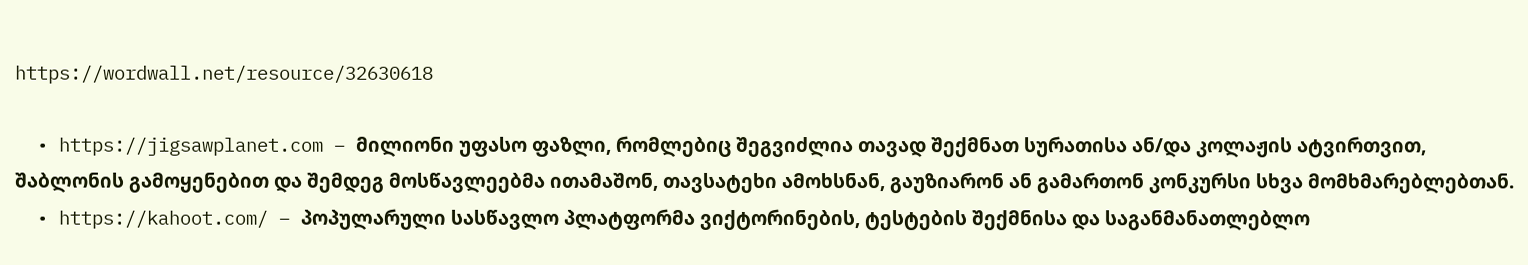https://wordwall.net/resource/32630618

  • https://jigsawplanet.com – მილიონი უფასო ფაზლი, რომლებიც შეგვიძლია თავად შექმნათ სურათისა ან/და კოლაჟის ატვირთვით, შაბლონის გამოყენებით და შემდეგ მოსწავლეებმა ითამაშონ, თავსატეხი ამოხსნან, გაუზიარონ ან გამართონ კონკურსი სხვა მომხმარებლებთან.
  • https://kahoot.com/ – პოპულარული სასწავლო პლატფორმა ვიქტორინების, ტესტების შექმნისა და საგანმანათლებლო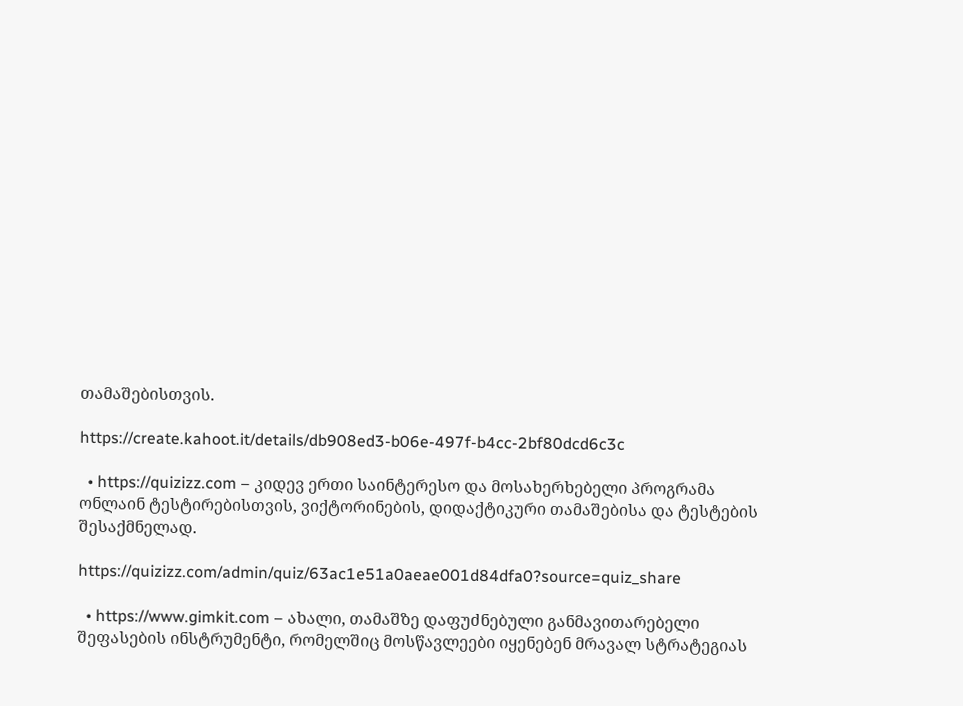თამაშებისთვის.

https://create.kahoot.it/details/db908ed3-b06e-497f-b4cc-2bf80dcd6c3c

  • https://quizizz.com – კიდევ ერთი საინტერესო და მოსახერხებელი პროგრამა ონლაინ ტესტირებისთვის, ვიქტორინების, დიდაქტიკური თამაშებისა და ტესტების შესაქმნელად.

https://quizizz.com/admin/quiz/63ac1e51a0aeae001d84dfa0?source=quiz_share

  • https://www.gimkit.com – ახალი, თამაშზე დაფუძნებული განმავითარებელი შეფასების ინსტრუმენტი, რომელშიც მოსწავლეები იყენებენ მრავალ სტრატეგიას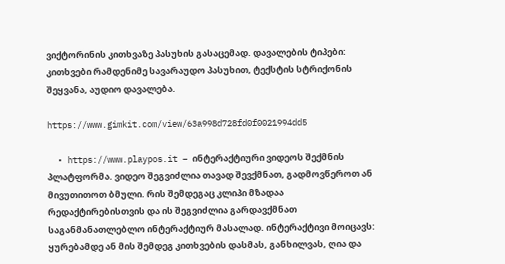ვიქტორინის კითხვაზე პასუხის გასაცემად. დავალების ტიპები: კითხვები რამდენიმე სავარაუდო პასუხით, ტექსტის სტრიქონის შეყვანა, აუდიო დავალება.

https://www.gimkit.com/view/63a998d728fd0f0021994dd5

  • https://www.playpos.it – ინტერაქტიური ვიდეოს შექმნის პლატფორმა. ვიდეო შეგვიძლია თავად შევქმნათ, გადმოვწეროთ ან მივუთითოთ ბმული. რის შემდეგაც კლიპი მზადაა რედაქტირებისთვის და ის შეგვიძლია გარდავქმნათ საგანმანათლებლო ინტერაქტიურ მასალად. ინტერაქტივი მოიცავს: ყურებამდე ან მის შემდეგ კითხვების დასმას, განხილვას, ღია და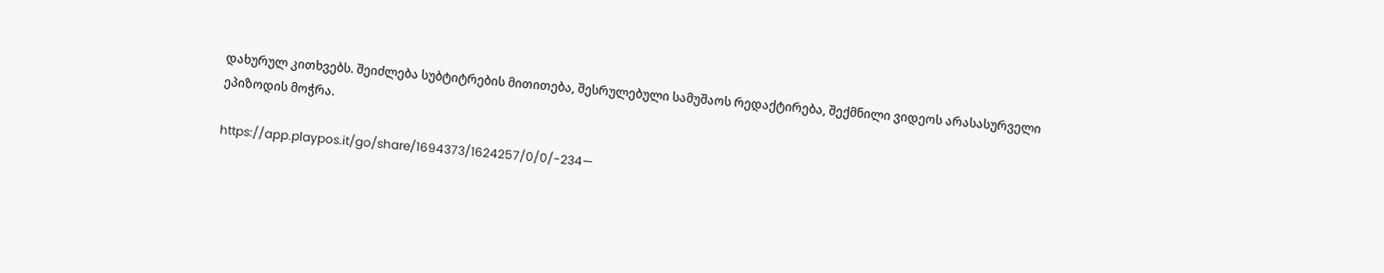დახურულ კითხვებს. შეიძლება სუბტიტრების მითითება, შესრულებული სამუშაოს რედაქტირება, შექმნილი ვიდეოს არასასურველი ეპიზოდის მოჭრა.

https://app.playpos.it/go/share/1694373/1624257/0/0/-234—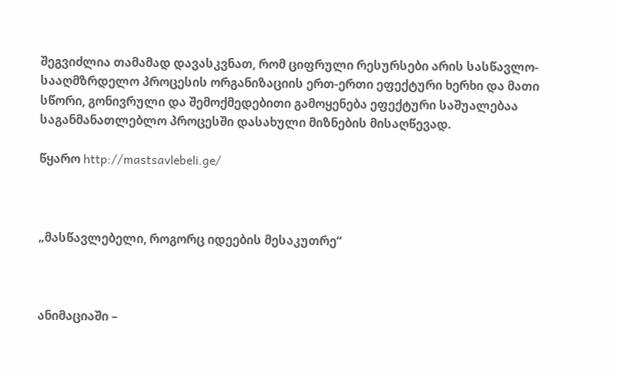შეგვიძლია თამამად დავასკვნათ, რომ ციფრული რესურსები არის სასწავლო-სააღმზრდელო პროცესის ორგანიზაციის ერთ-ერთი ეფექტური ხერხი და მათი სწორი, გონივრული და შემოქმედებითი გამოყენება ეფექტური საშუალებაა საგანმანათლებლო პროცესში დასახული მიზნების მისაღწევად.

წყარო http://mastsavlebeli.ge/



„მასწავლებელი, როგორც იდეების მესაკუთრე“



ანიმაციაში –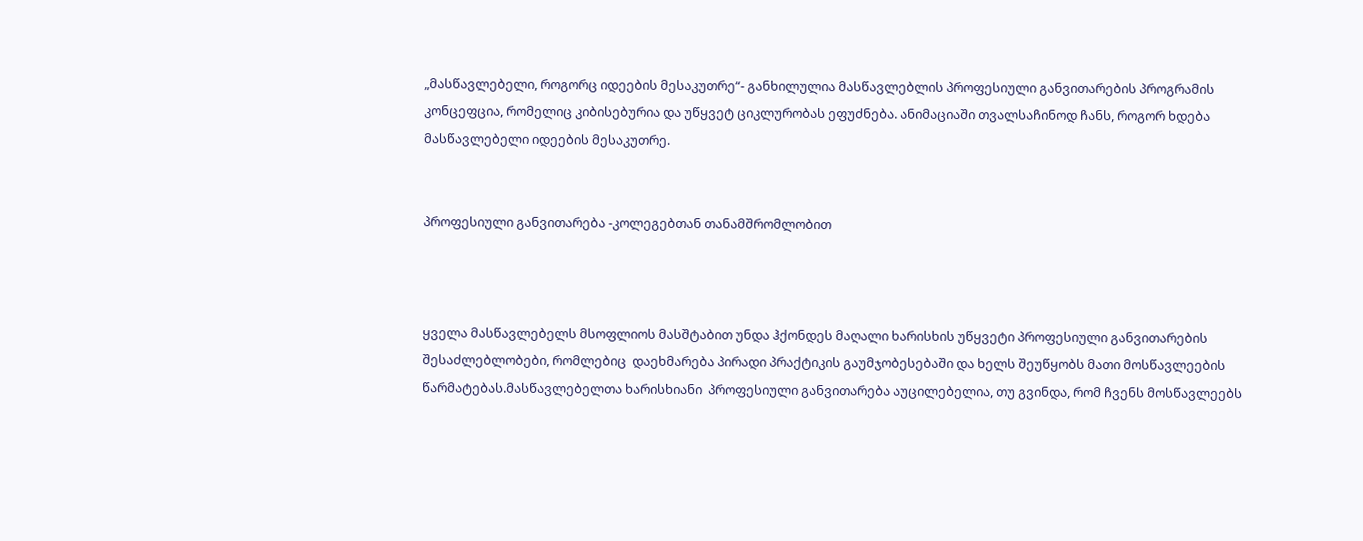„მასწავლებელი, როგორც იდეების მესაკუთრე“- განხილულია მასწავლებლის პროფესიული განვითარების პროგრამის კონცეფცია, რომელიც კიბისებურია და უწყვეტ ციკლურობას ეფუძნება. ანიმაციაში თვალსაჩინოდ ჩანს, როგორ ხდება მასწავლებელი იდეების მესაკუთრე.


პროფესიული განვითარება -კოლეგებთან თანამშრომლობით



ყველა მასწავლებელს მსოფლიოს მასშტაბით უნდა ჰქონდეს მაღალი ხარისხის უწყვეტი პროფესიული განვითარების შესაძლებლობები, რომლებიც  დაეხმარება პირადი პრაქტიკის გაუმჯობესებაში და ხელს შეუწყობს მათი მოსწავლეების წარმატებას.მასწავლებელთა ხარისხიანი  პროფესიული განვითარება აუცილებელია, თუ გვინდა, რომ ჩვენს მოსწავლეებს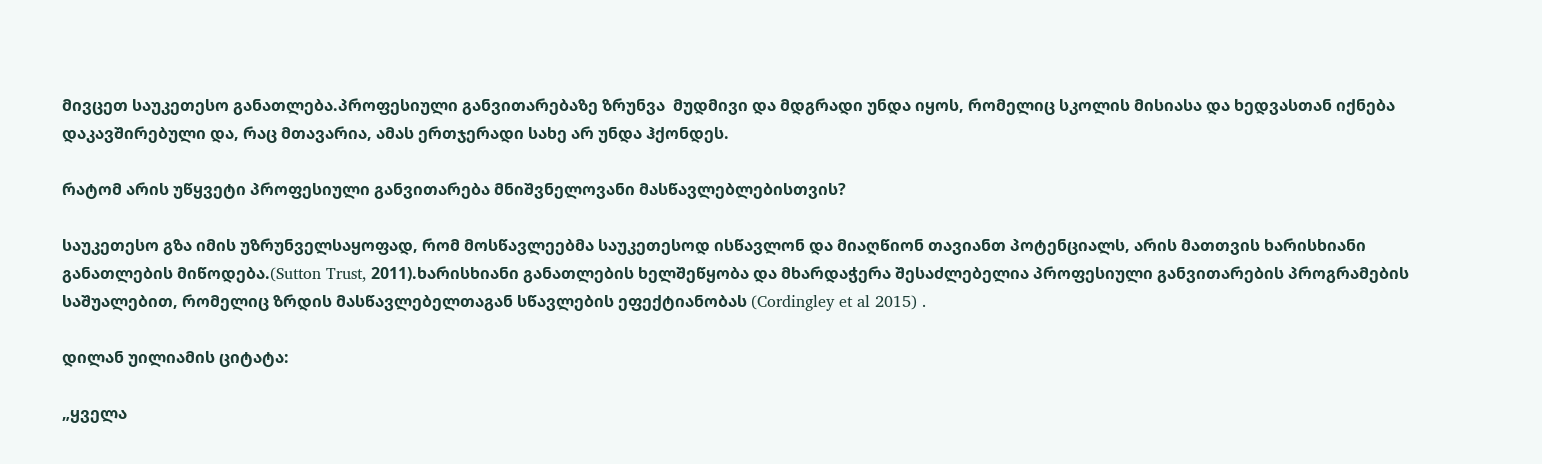მივცეთ საუკეთესო განათლება.პროფესიული განვითარებაზე ზრუნვა  მუდმივი და მდგრადი უნდა იყოს, რომელიც სკოლის მისიასა და ხედვასთან იქნება დაკავშირებული და, რაც მთავარია, ამას ერთჯერადი სახე არ უნდა ჰქონდეს.

რატომ არის უწყვეტი პროფესიული განვითარება მნიშვნელოვანი მასწავლებლებისთვის?

საუკეთესო გზა იმის უზრუნველსაყოფად, რომ მოსწავლეებმა საუკეთესოდ ისწავლონ და მიაღწიონ თავიანთ პოტენციალს, არის მათთვის ხარისხიანი   განათლების მიწოდება.(Sutton Trust, 2011).ხარისხიანი განათლების ხელშეწყობა და მხარდაჭერა შესაძლებელია პროფესიული განვითარების პროგრამების საშუალებით, რომელიც ზრდის მასწავლებელთაგან სწავლების ეფექტიანობას (Cordingley et al 2015) .

დილან უილიამის ციტატა:

„ყველა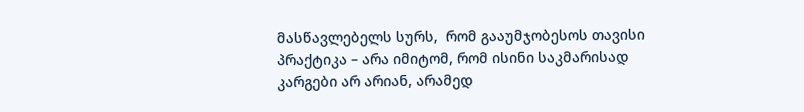მასწავლებელს სურს,  რომ გააუმჯობესოს თავისი პრაქტიკა – არა იმიტომ, რომ ისინი საკმარისად კარგები არ არიან, არამედ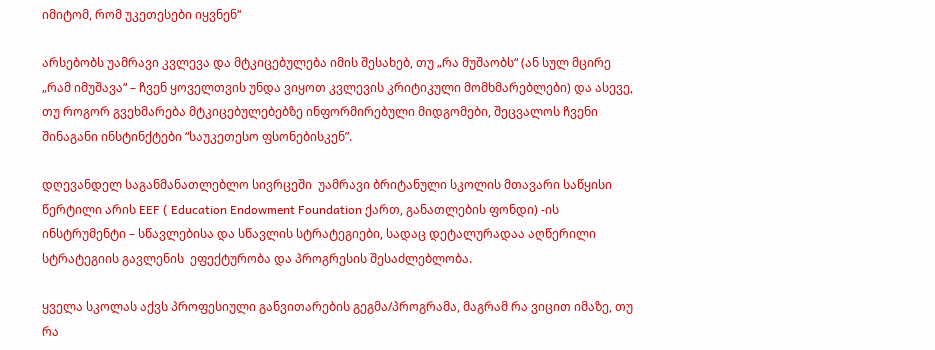იმიტომ, რომ უკეთესები იყვნენ“

არსებობს უამრავი კვლევა და მტკიცებულება იმის შესახებ, თუ „რა მუშაობს“ (ან სულ მცირე „რამ იმუშავა“ – ჩვენ ყოველთვის უნდა ვიყოთ კვლევის კრიტიკული მომხმარებლები) და ასევე, თუ როგორ გვეხმარება მტკიცებულებებზე ინფორმირებული მიდგომები, შეცვალოს ჩვენი  შინაგანი ინსტინქტები “საუკეთესო ფსონებისკენ”.

დღევანდელ საგანმანათლებლო სივრცეში  უამრავი ბრიტანული სკოლის მთავარი საწყისი წერტილი არის EEF ( Education Endowment Foundation ქართ, განათლების ფონდი) -ის ინსტრუმენტი – სწავლებისა და სწავლის სტრატეგიები, სადაც დეტალურადაა აღწერილი სტრატეგიის გავლენის  ეფექტურობა და პროგრესის შესაძლებლობა.

ყველა სკოლას აქვს პროფესიული განვითარების გეგმა/პროგრამა, მაგრამ რა ვიცით იმაზე, თუ რა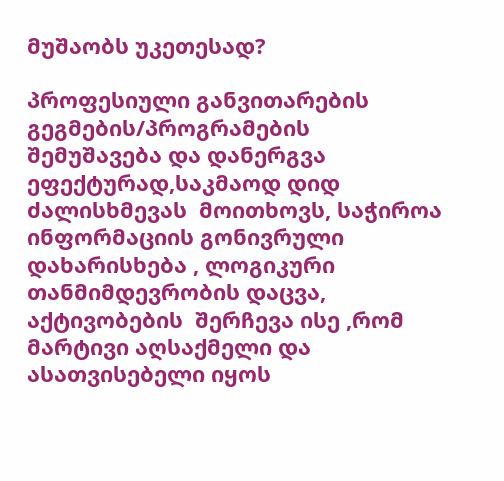მუშაობს უკეთესად?

პროფესიული განვითარების გეგმების/პროგრამების შემუშავება და დანერგვა ეფექტურად,საკმაოდ დიდ ძალისხმევას  მოითხოვს, საჭიროა ინფორმაციის გონივრული დახარისხება , ლოგიკური თანმიმდევრობის დაცვა, აქტივობების  შერჩევა ისე ,რომ მარტივი აღსაქმელი და ასათვისებელი იყოს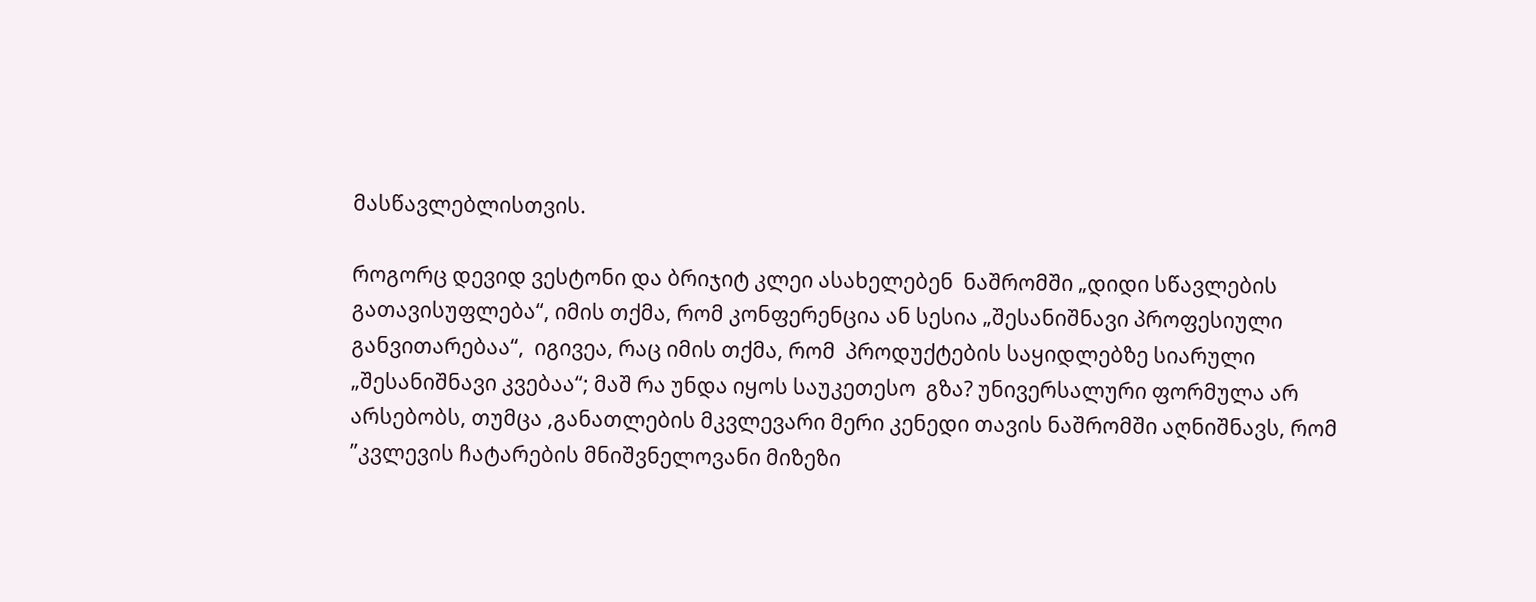მასწავლებლისთვის.

როგორც დევიდ ვესტონი და ბრიჯიტ კლეი ასახელებენ  ნაშრომში „დიდი სწავლების გათავისუფლება“, იმის თქმა, რომ კონფერენცია ან სესია „შესანიშნავი პროფესიული განვითარებაა“,  იგივეა, რაც იმის თქმა, რომ  პროდუქტების საყიდლებზე სიარული „შესანიშნავი კვებაა“; მაშ რა უნდა იყოს საუკეთესო  გზა? უნივერსალური ფორმულა არ  არსებობს, თუმცა ,განათლების მკვლევარი მერი კენედი თავის ნაშრომში აღნიშნავს, რომ  ”კვლევის ჩატარების მნიშვნელოვანი მიზეზი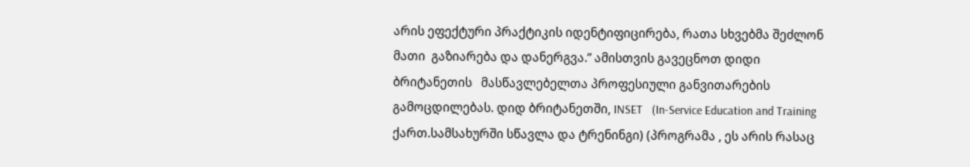არის ეფექტური პრაქტიკის იდენტიფიცირება, რათა სხვებმა შეძლონ მათი  გაზიარება და დანერგვა.” ამისთვის გავეცნოთ დიდი ბრიტანეთის   მასწავლებელთა პროფესიული განვითარების   გამოცდილებას. დიდ ბრიტანეთში, INSET   (In-Service Education and Training ქართ.სამსახურში სწავლა და ტრენინგი) (პროგრამა , ეს არის რასაც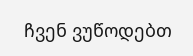ჩვენ ვუწოდებთ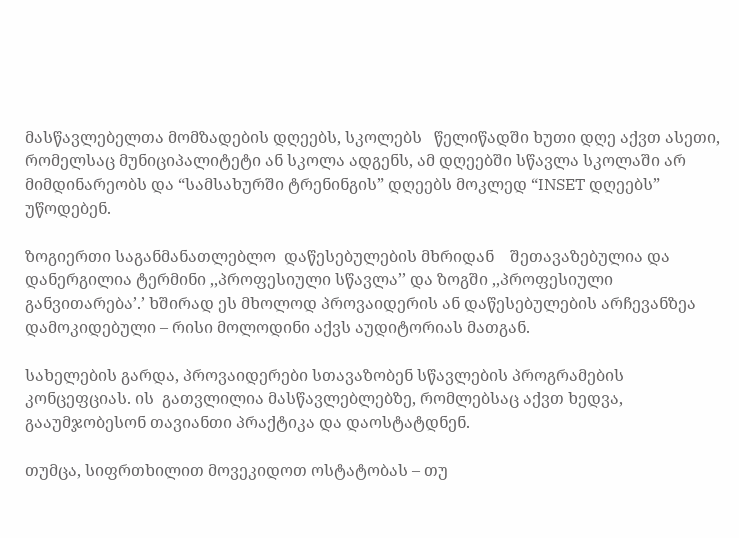მასწავლებელთა მომზადების დღეებს, სკოლებს   წელიწადში ხუთი დღე აქვთ ასეთი, რომელსაც მუნიციპალიტეტი ან სკოლა ადგენს, ამ დღეებში სწავლა სკოლაში არ მიმდინარეობს და “სამსახურში ტრენინგის” დღეებს მოკლედ “INSET დღეებს” უწოდებენ.

ზოგიერთი საგანმანათლებლო  დაწესებულების მხრიდან    შეთავაზებულია და დანერგილია ტერმინი ,,პროფესიული სწავლა’’ და ზოგში ,,პროფესიული განვითარება’.’ ხშირად ეს მხოლოდ პროვაიდერის ან დაწესებულების არჩევანზეა დამოკიდებული – რისი მოლოდინი აქვს აუდიტორიას მათგან.

სახელების გარდა, პროვაიდერები სთავაზობენ სწავლების პროგრამების კონცეფციას. ის  გათვლილია მასწავლებლებზე, რომლებსაც აქვთ ხედვა, გააუმჯობესონ თავიანთი პრაქტიკა და დაოსტატდნენ.

თუმცა, სიფრთხილით მოვეკიდოთ ოსტატობას – თუ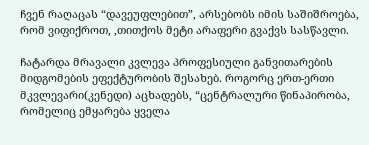ჩვენ რაღაცას “დავეუფლებით”, არსებობს იმის საშიშროება, რომ ვიფიქროთ, ,თითქოს მეტი არაფერი გვაქვს სასწავლი.

ჩატარდა მრავალი კვლევა პროფესიული განვითარების მიდგომების ეფექტურობის შესახებ. როგორც ერთ-ერთი მკვლევარი(კენედი) აცხადებს, “ცენტრალური წინაპირობა, რომელიც ემყარება ყველა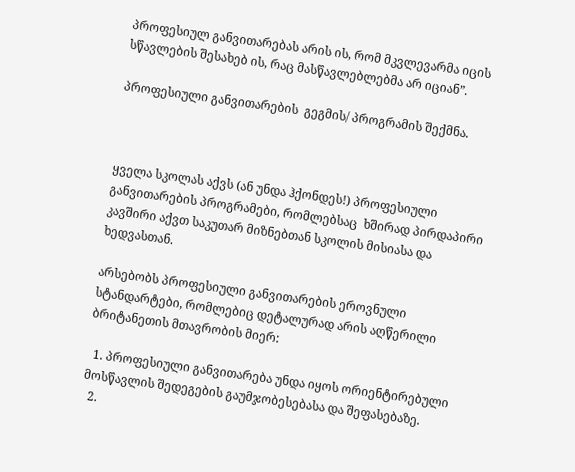პროფესიულ განვითარებას არის ის, რომ მკვლევარმა იცის  სწავლების შესახებ ის, რაც მასწავლებლებმა არ იციან”.

პროფესიული განვითარების  გეგმის/ პროგრამის შექმნა.



ყველა სკოლას აქვს (ან უნდა ჰქონდეს!) პროფესიული განვითარების პროგრამები, რომლებსაც  ხშირად პირდაპირი კავშირი აქვთ საკუთარ მიზნებთან სკოლის მისიასა და  ხედვასთან.

არსებობს პროფესიული განვითარების ეროვნული სტანდარტები, რომლებიც დეტალურად არის აღწერილი  ბრიტანეთის მთავრობის მიერ:

  1. პროფესიული განვითარება უნდა იყოს ორიენტირებული მოსწავლის შედეგების გაუმჯობესებასა და შეფასებაზე.
  2.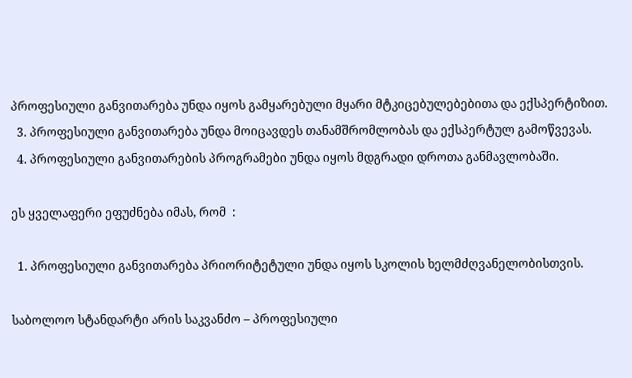პროფესიული განვითარება უნდა იყოს გამყარებული მყარი მტკიცებულებებითა და ექსპერტიზით.
  3. პროფესიული განვითარება უნდა მოიცავდეს თანამშრომლობას და ექსპერტულ გამოწვევას.
  4. პროფესიული განვითარების პროგრამები უნდა იყოს მდგრადი დროთა განმავლობაში.

ეს ყველაფერი ეფუძნება იმას, რომ  :

  1. პროფესიული განვითარება პრიორიტეტული უნდა იყოს სკოლის ხელმძღვანელობისთვის.

საბოლოო სტანდარტი არის საკვანძო – პროფესიული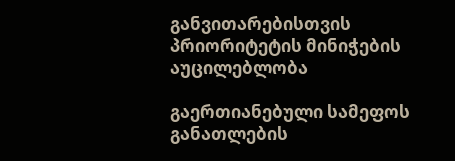განვითარებისთვის პრიორიტეტის მინიჭების აუცილებლობა

გაერთიანებული სამეფოს განათლების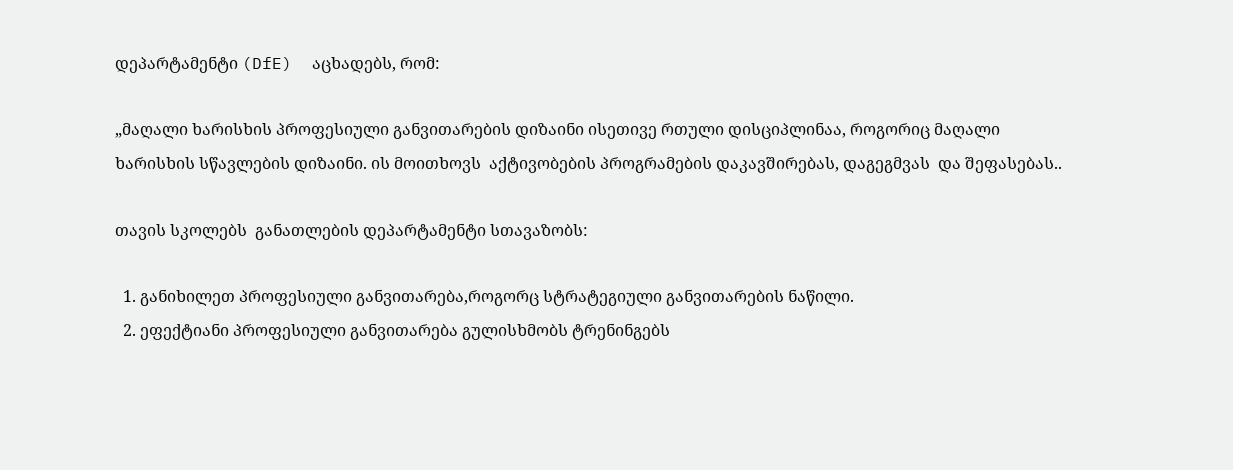დეპარტამენტი (DfE)  აცხადებს, რომ:

„მაღალი ხარისხის პროფესიული განვითარების დიზაინი ისეთივე რთული დისციპლინაა, როგორიც მაღალი ხარისხის სწავლების დიზაინი. ის მოითხოვს  აქტივობების პროგრამების დაკავშირებას, დაგეგმვას  და შეფასებას..

თავის სკოლებს  განათლების დეპარტამენტი სთავაზობს:

  1. განიხილეთ პროფესიული განვითარება,როგორც სტრატეგიული განვითარების ნაწილი.
  2. ეფექტიანი პროფესიული განვითარება გულისხმობს ტრენინგებს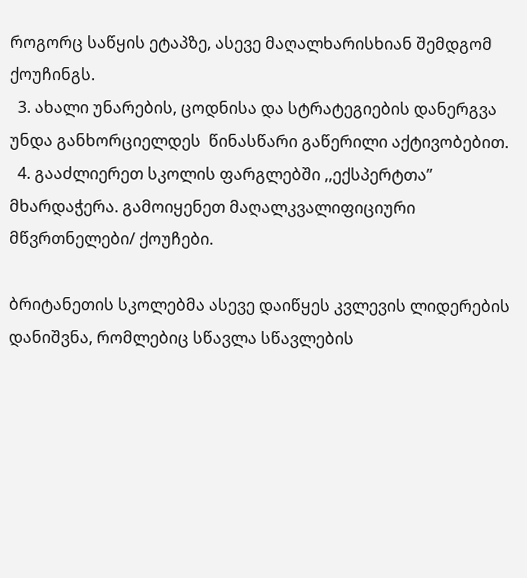როგორც საწყის ეტაპზე, ასევე მაღალხარისხიან შემდგომ ქოუჩინგს.
  3. ახალი უნარების, ცოდნისა და სტრატეგიების დანერგვა უნდა განხორციელდეს  წინასწარი გაწერილი აქტივობებით.
  4. გააძლიერეთ სკოლის ფარგლებში ,,ექსპერტთა’’ მხარდაჭერა. გამოიყენეთ მაღალკვალიფიციური მწვრთნელები/ ქოუჩები.

ბრიტანეთის სკოლებმა ასევე დაიწყეს კვლევის ლიდერების დანიშვნა, რომლებიც სწავლა სწავლების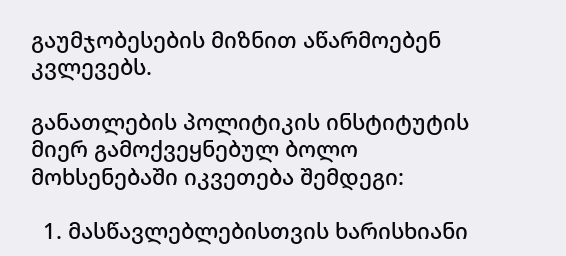გაუმჯობესების მიზნით აწარმოებენ კვლევებს.

განათლების პოლიტიკის ინსტიტუტის მიერ გამოქვეყნებულ ბოლო მოხსენებაში იკვეთება შემდეგი:

  1. მასწავლებლებისთვის ხარისხიანი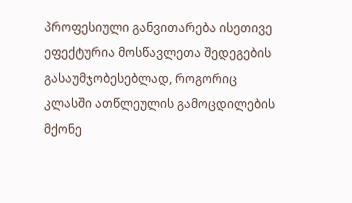პროფესიული განვითარება ისეთივე ეფექტურია მოსწავლეთა შედეგების გასაუმჯობესებლად, როგორიც კლასში ათწლეულის გამოცდილების მქონე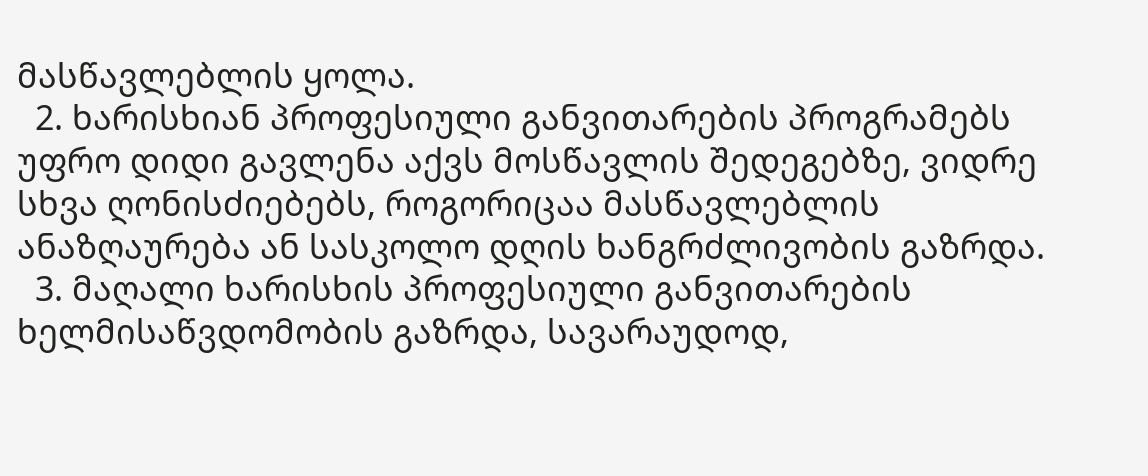მასწავლებლის ყოლა.
  2. ხარისხიან პროფესიული განვითარების პროგრამებს უფრო დიდი გავლენა აქვს მოსწავლის შედეგებზე, ვიდრე სხვა ღონისძიებებს, როგორიცაა მასწავლებლის ანაზღაურება ან სასკოლო დღის ხანგრძლივობის გაზრდა.
  3. მაღალი ხარისხის პროფესიული განვითარების ხელმისაწვდომობის გაზრდა, სავარაუდოდ,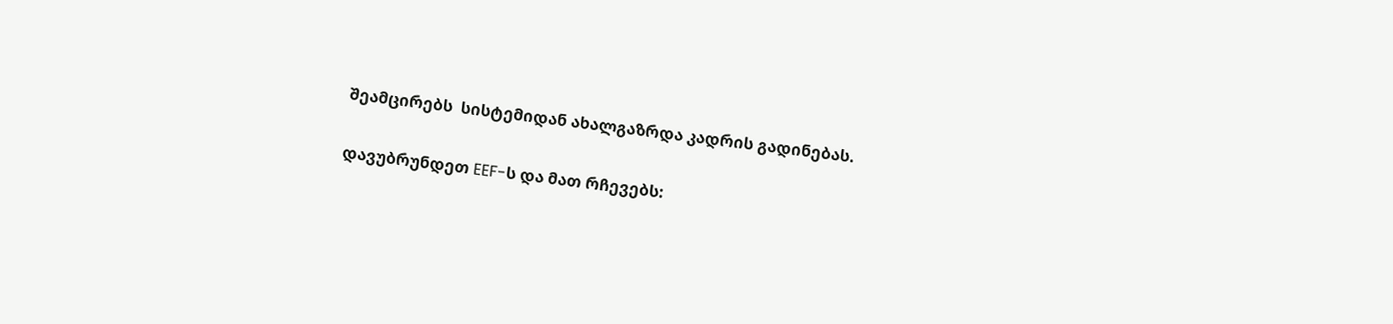შეამცირებს  სისტემიდან ახალგაზრდა კადრის გადინებას.

დავუბრუნდეთ EEF-ს და მათ რჩევებს: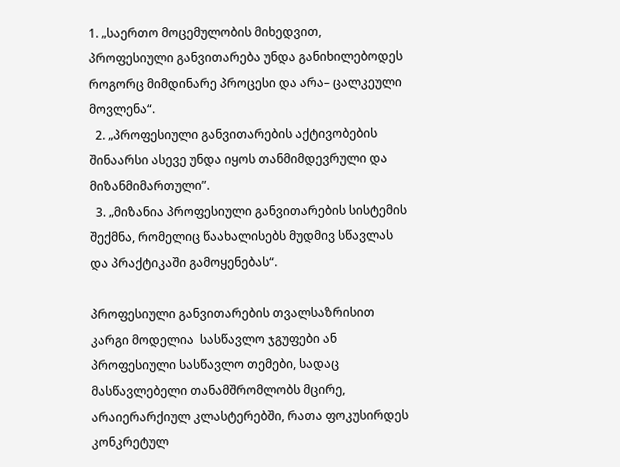1. „საერთო მოცემულობის მიხედვით, პროფესიული განვითარება უნდა განიხილებოდეს როგორც მიმდინარე პროცესი და არა– ცალკეული მოვლენა“.
  2. „პროფესიული განვითარების აქტივობების შინაარსი ასევე უნდა იყოს თანმიმდევრული და მიზანმიმართული”.
  3. „მიზანია პროფესიული განვითარების სისტემის შექმნა, რომელიც წაახალისებს მუდმივ სწავლას და პრაქტიკაში გამოყენებას“.

პროფესიული განვითარების თვალსაზრისით კარგი მოდელია  სასწავლო ჯგუფები ან პროფესიული სასწავლო თემები, სადაც მასწავლებელი თანამშრომლობს მცირე, არაიერარქიულ კლასტერებში, რათა ფოკუსირდეს კონკრეტულ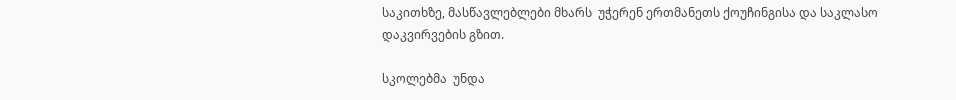საკითხზე, მასწავლებლები მხარს  უჭერენ ერთმანეთს ქოუჩინგისა და საკლასო  დაკვირვების გზით.

სკოლებმა  უნდა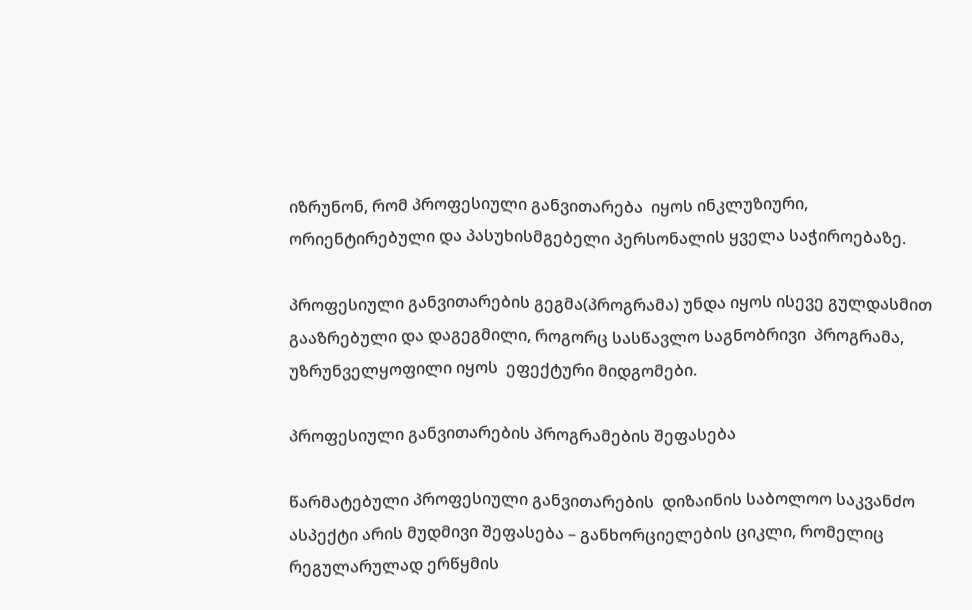იზრუნონ, რომ პროფესიული განვითარება  იყოს ინკლუზიური, ორიენტირებული და პასუხისმგებელი პერსონალის ყველა საჭიროებაზე.

პროფესიული განვითარების გეგმა(პროგრამა) უნდა იყოს ისევე გულდასმით გააზრებული და დაგეგმილი, როგორც სასწავლო საგნობრივი  პროგრამა,   უზრუნველყოფილი იყოს  ეფექტური მიდგომები.

პროფესიული განვითარების პროგრამების შეფასება

წარმატებული პროფესიული განვითარების  დიზაინის საბოლოო საკვანძო ასპექტი არის მუდმივი შეფასება – განხორციელების ციკლი, რომელიც რეგულარულად ერწყმის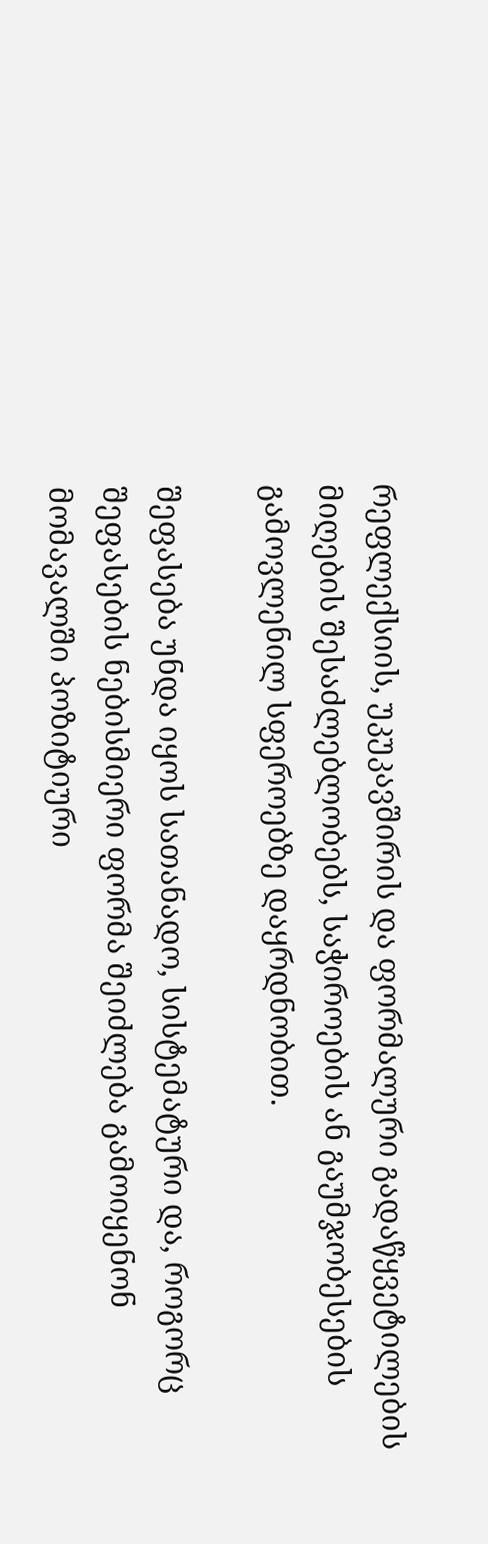რეფლექსიის, უკუკავშირის და ფორმალური გადაწყვეტილების მიღების შესაძლებლობებს, საჭიროების ან გაუმჯობესების გამოვლენილ სფეროებზე დაყრდნობით.

შეფასება უნდა იყოს სათანადო, სისტემატური და, როგორც შეფასების ნებისმიერი ფორმა შეიძლება გამოიყენონ მომავალში პოზიტიური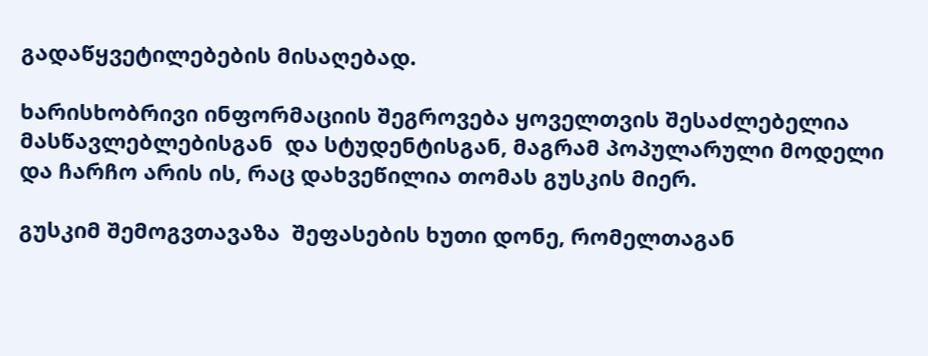გადაწყვეტილებების მისაღებად.

ხარისხობრივი ინფორმაციის შეგროვება ყოველთვის შესაძლებელია მასწავლებლებისგან  და სტუდენტისგან, მაგრამ პოპულარული მოდელი და ჩარჩო არის ის, რაც დახვეწილია თომას გუსკის მიერ.

გუსკიმ შემოგვთავაზა  შეფასების ხუთი დონე, რომელთაგან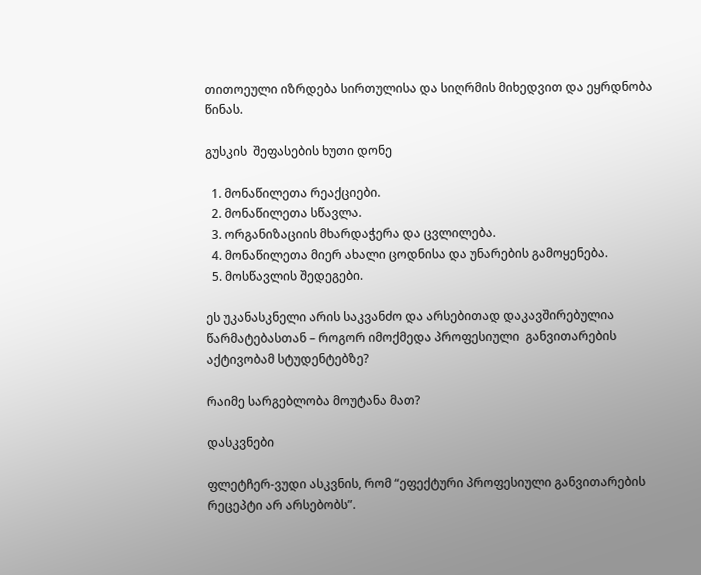თითოეული იზრდება სირთულისა და სიღრმის მიხედვით და ეყრდნობა წინას.

გუსკის  შეფასების ხუთი დონე

  1. მონაწილეთა რეაქციები.
  2. მონაწილეთა სწავლა.
  3. ორგანიზაციის მხარდაჭერა და ცვლილება.
  4. მონაწილეთა მიერ ახალი ცოდნისა და უნარების გამოყენება.
  5. მოსწავლის შედეგები.

ეს უკანასკნელი არის საკვანძო და არსებითად დაკავშირებულია წარმატებასთან – როგორ იმოქმედა პროფესიული  განვითარების აქტივობამ სტუდენტებზე?

რაიმე სარგებლობა მოუტანა მათ?

დასკვნები

ფლეტჩერ-ვუდი ასკვნის, რომ “ეფექტური პროფესიული განვითარების რეცეპტი არ არსებობს”.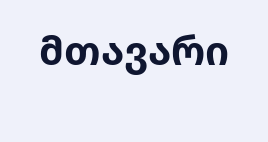მთავარი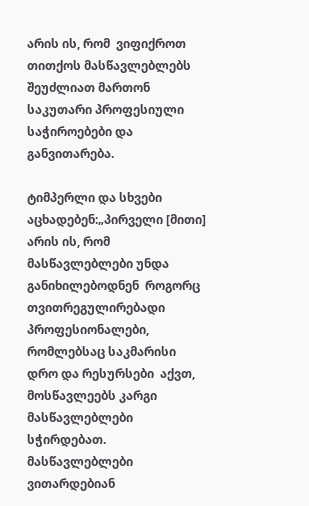არის ის, რომ  ვიფიქროთ თითქოს მასწავლებლებს შეუძლიათ მართონ საკუთარი პროფესიული  საჭიროებები და განვითარება.

ტიმპერლი და სხვები აცხადებენ:„პირველი [მითი] არის ის, რომ მასწავლებლები უნდა განიხილებოდნენ  როგორც თვითრეგულირებადი პროფესიონალები, რომლებსაც საკმარისი დრო და რესურსები  აქვთ, მოსწავლეებს კარგი მასწავლებლები სჭირდებათ. მასწავლებლები ვითარდებიან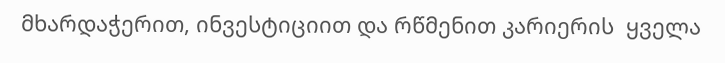მხარდაჭერით, ინვესტიციით და რწმენით კარიერის  ყველა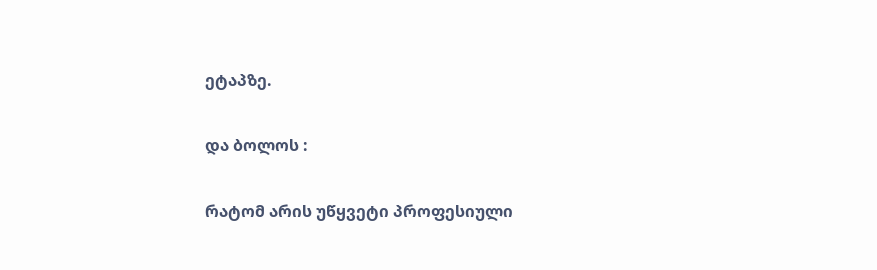ეტაპზე.

და ბოლოს :

რატომ არის უწყვეტი პროფესიული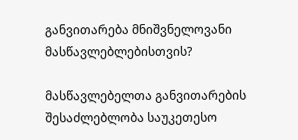განვითარება მნიშვნელოვანი მასწავლებლებისთვის?

მასწავლებელთა განვითარების შესაძლებლობა საუკეთესო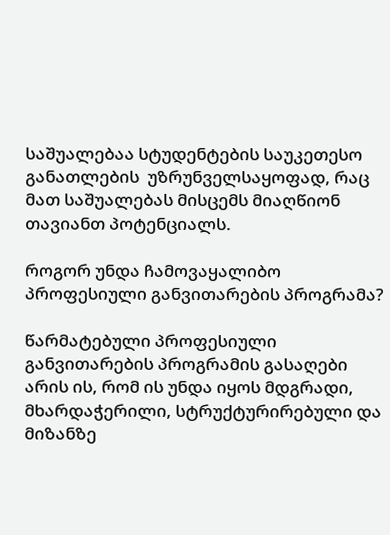საშუალებაა სტუდენტების საუკეთესო განათლების  უზრუნველსაყოფად, რაც მათ საშუალებას მისცემს მიაღწიონ თავიანთ პოტენციალს.

როგორ უნდა ჩამოვაყალიბო პროფესიული განვითარების პროგრამა?

წარმატებული პროფესიული განვითარების პროგრამის გასაღები არის ის, რომ ის უნდა იყოს მდგრადი, მხარდაჭერილი, სტრუქტურირებული და მიზანზე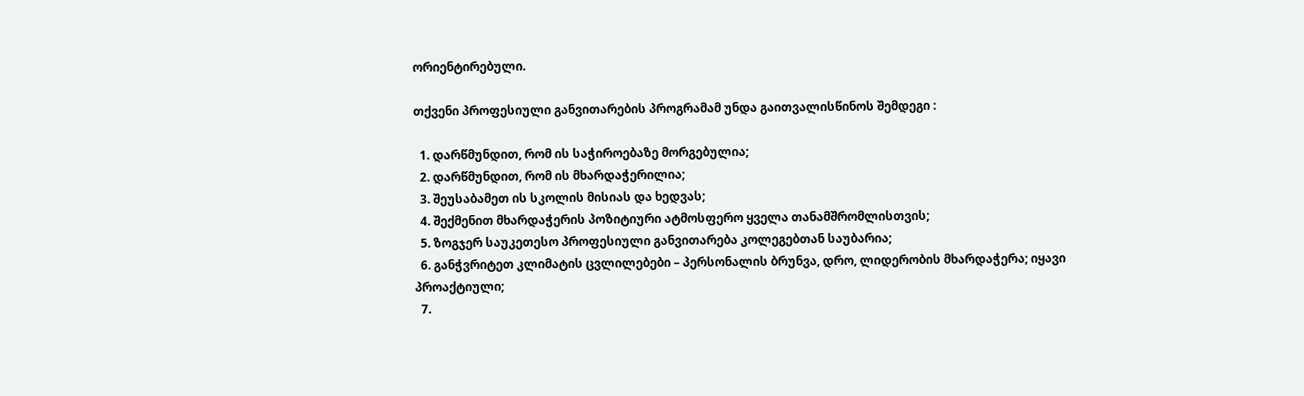ორიენტირებული.

თქვენი პროფესიული განვითარების პროგრამამ უნდა გაითვალისწინოს შემდეგი :

  1. დარწმუნდით, რომ ის საჭიროებაზე მორგებულია;
  2. დარწმუნდით, რომ ის მხარდაჭერილია;
  3. შეუსაბამეთ ის სკოლის მისიას და ხედვას;
  4. შექმენით მხარდაჭერის პოზიტიური ატმოსფერო ყველა თანამშრომლისთვის;
  5. ზოგჯერ საუკეთესო პროფესიული განვითარება კოლეგებთან საუბარია;
  6. განჭვრიტეთ კლიმატის ცვლილებები – პერსონალის ბრუნვა, დრო, ლიდერობის მხარდაჭერა; იყავი პროაქტიული;
  7.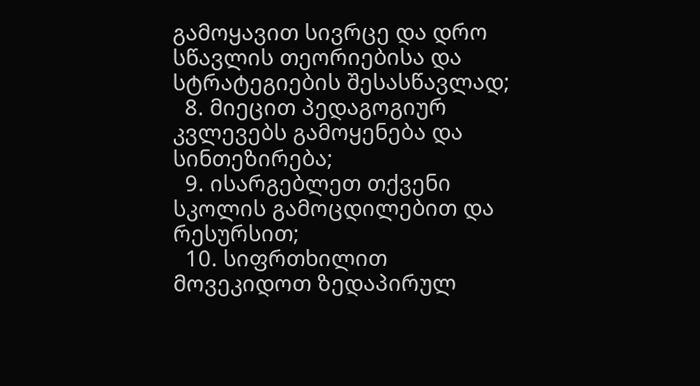გამოყავით სივრცე და დრო სწავლის თეორიებისა და სტრატეგიების შესასწავლად;
  8. მიეცით პედაგოგიურ კვლევებს გამოყენება და სინთეზირება;
  9. ისარგებლეთ თქვენი სკოლის გამოცდილებით და რესურსით;
  10. სიფრთხილით მოვეკიდოთ ზედაპირულ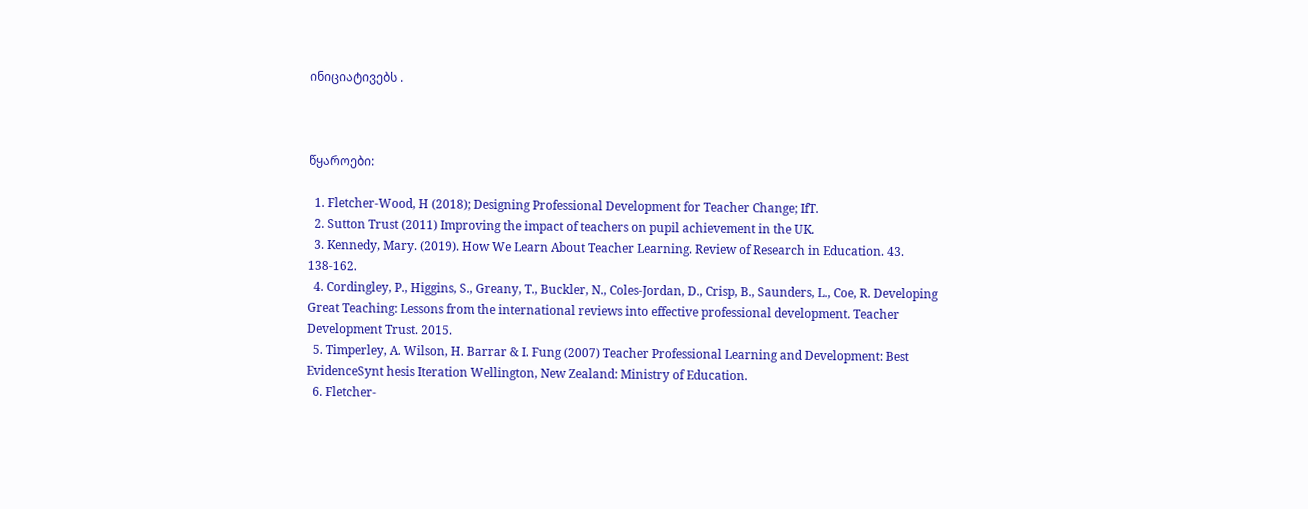ინიციატივებს .



წყაროები:

  1. Fletcher-Wood, H (2018); Designing Professional Development for Teacher Change; IfT.
  2. Sutton Trust (2011) Improving the impact of teachers on pupil achievement in the UK.
  3. Kennedy, Mary. (2019). How We Learn About Teacher Learning. Review of Research in Education. 43. 138-162.
  4. Cordingley, P., Higgins, S., Greany, T., Buckler, N., Coles-Jordan, D., Crisp, B., Saunders, L., Coe, R. Developing Great Teaching: Lessons from the international reviews into effective professional development. Teacher Development Trust. 2015.
  5. Timperley, A. Wilson, H. Barrar & I. Fung (2007) Teacher Professional Learning and Development: Best EvidenceSynt hesis Iteration Wellington, New Zealand: Ministry of Education.
  6. Fletcher-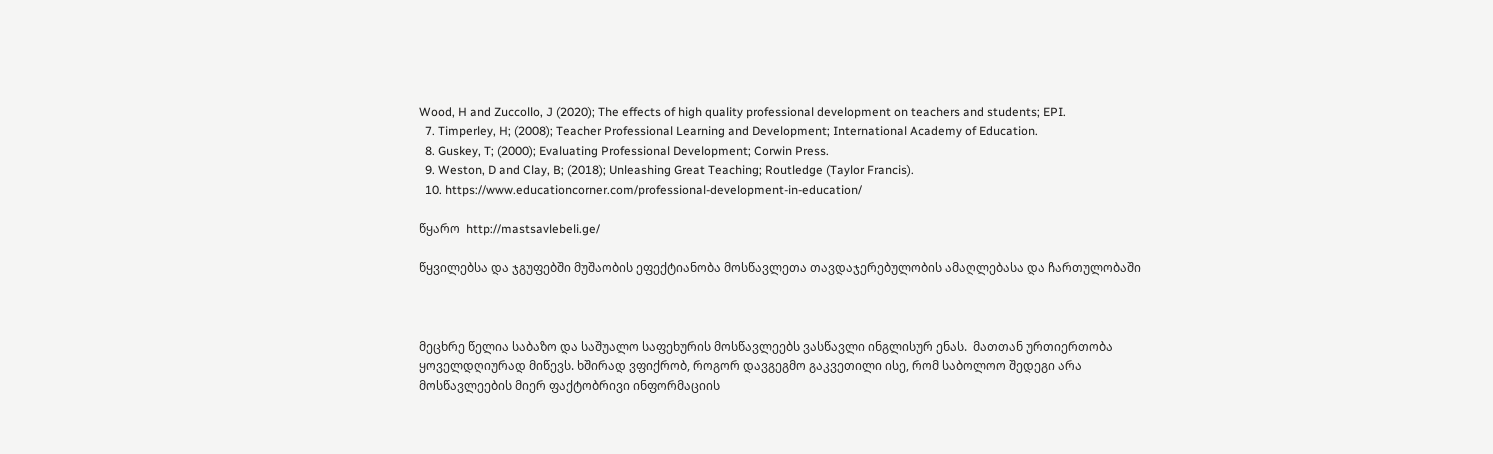Wood, H and Zuccollo, J (2020); The effects of high quality professional development on teachers and students; EPI.
  7. Timperley, H; (2008); Teacher Professional Learning and Development; International Academy of Education.
  8. Guskey, T; (2000); Evaluating Professional Development; Corwin Press.
  9. Weston, D and Clay, B; (2018); Unleashing Great Teaching; Routledge (Taylor Francis).
  10. https://www.educationcorner.com/professional-development-in-education/

წყარო  http://mastsavlebeli.ge/

წყვილებსა და ჯგუფებში მუშაობის ეფექტიანობა მოსწავლეთა თავდაჯერებულობის ამაღლებასა და ჩართულობაში



მეცხრე წელია საბაზო და საშუალო საფეხურის მოსწავლეებს ვასწავლი ინგლისურ ენას.  მათთან ურთიერთობა ყოველდღიურად მიწევს. ხშირად ვფიქრობ, როგორ დავგეგმო გაკვეთილი ისე, რომ საბოლოო შედეგი არა მოსწავლეების მიერ ფაქტობრივი ინფორმაციის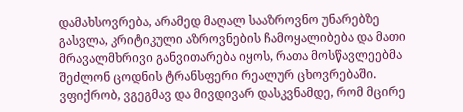დამახსოვრება, არამედ მაღალ სააზროვნო უნარებზე გასვლა, კრიტიკული აზროვნების ჩამოყალიბება და მათი მრავალმხრივი განვითარება იყოს, რათა მოსწავლეებმა შეძლონ ცოდნის ტრანსფერი რეალურ ცხოვრებაში. ვფიქრობ, ვგეგმავ და მივდივარ დასკვნამდე, რომ მცირე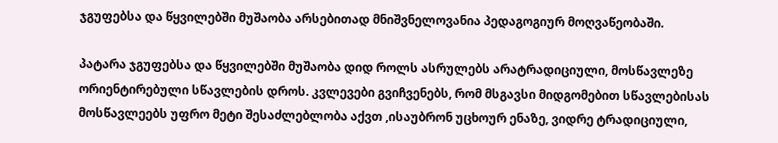ჯგუფებსა და წყვილებში მუშაობა არსებითად მნიშვნელოვანია პედაგოგიურ მოღვაწეობაში.

პატარა ჯგუფებსა და წყვილებში მუშაობა დიდ როლს ასრულებს არატრადიციული, მოსწავლეზე ორიენტირებული სწავლების დროს. კვლევები გვიჩვენებს, რომ მსგავსი მიდგომებით სწავლებისას მოსწავლეებს უფრო მეტი შესაძლებლობა აქვთ ,ისაუბრონ უცხოურ ენაზე, ვიდრე ტრადიციული,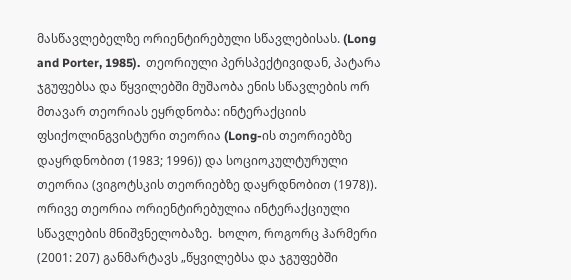მასწავლებელზე ორიენტირებული სწავლებისას. (Long and Porter, 1985).  თეორიული პერსპექტივიდან, პატარა ჯგუფებსა და წყვილებში მუშაობა ენის სწავლების ორ მთავარ თეორიას ეყრდნობა: ინტერაქციის ფსიქოლინგვისტური თეორია (Long-ის თეორიებზე დაყრდნობით (1983; 1996)) და სოციოკულტურული თეორია (ვიგოტსკის თეორიებზე დაყრდნობით (1978)). ორივე თეორია ორიენტირებულია ინტერაქციული სწავლების მნიშვნელობაზე.  ხოლო, როგორც ჰარმერი (2001: 207) განმარტავს „წყვილებსა და ჯგუფებში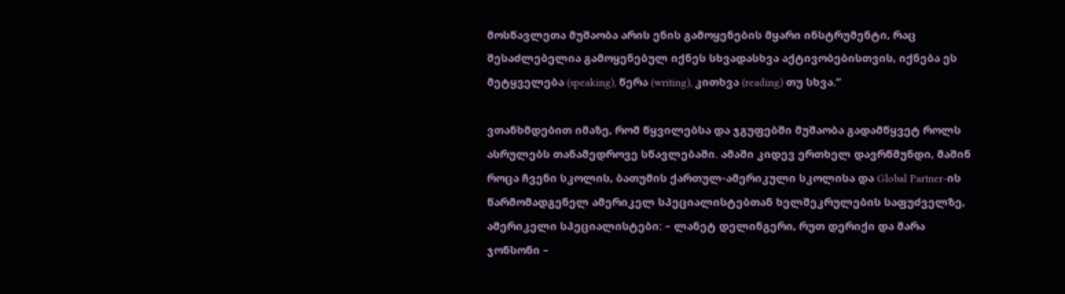მოსწავლეთა მუშაობა არის ენის გამოყენების მყარი ინსტრუმენტი, რაც შესაძლებელია გამოყენებულ იქნეს სხვადასხვა აქტივობებისთვის, იქნება ეს მეტყველება (speaking), წერა (writing), კითხვა (reading) თუ სხვა.“

ვთანხმდებით იმაზე, რომ წყვილებსა და ჯგუფებში მუშაობა გადამწყვეტ როლს ასრულებს თანამედროვე სწავლებაში. ამაში კიდევ ერთხელ დავრწმუნდი, მაშინ როცა ჩვენი სკოლის, ბათუმის ქართულ-ამერიკული სკოლისა და Global Partner-ის წარმომადგენელ ამერიკელ სპეციალისტებთან ხელშეკრულების საფუძველზე, ამერიკელი სპეციალისტები: – ლანეტ დელინგერი, რუთ დერიქი და მარა ჯონსონი –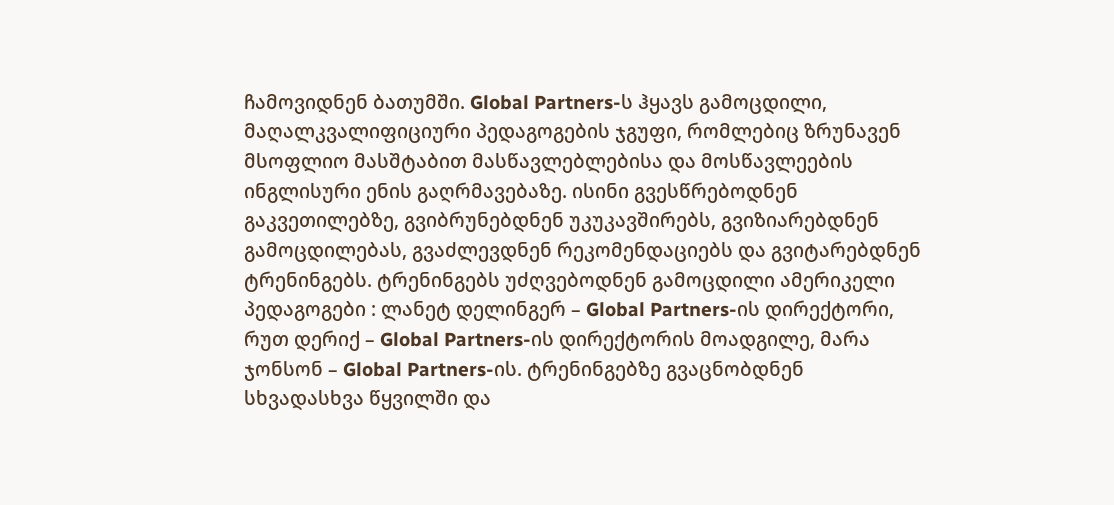ჩამოვიდნენ ბათუმში. Global Partners-ს ჰყავს გამოცდილი, მაღალკვალიფიციური პედაგოგების ჯგუფი, რომლებიც ზრუნავენ მსოფლიო მასშტაბით მასწავლებლებისა და მოსწავლეების ინგლისური ენის გაღრმავებაზე. ისინი გვესწრებოდნენ გაკვეთილებზე, გვიბრუნებდნენ უკუკავშირებს, გვიზიარებდნენ  გამოცდილებას, გვაძლევდნენ რეკომენდაციებს და გვიტარებდნენ ტრენინგებს. ტრენინგებს უძღვებოდნენ გამოცდილი ამერიკელი პედაგოგები : ლანეტ დელინგერ – Global Partners-ის დირექტორი, რუთ დერიქ – Global Partners-ის დირექტორის მოადგილე, მარა ჯონსონ – Global Partners-ის. ტრენინგებზე გვაცნობდნენ სხვადასხვა წყვილში და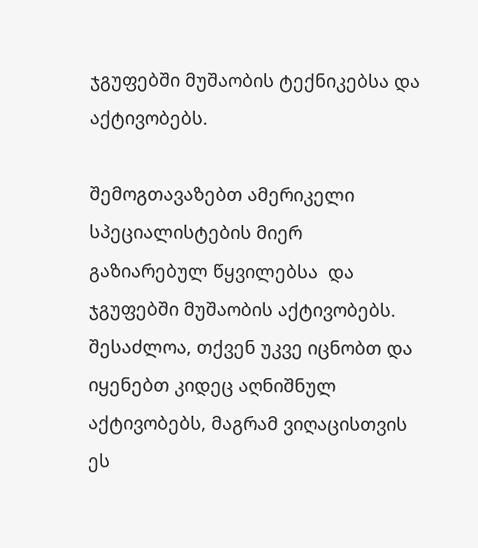ჯგუფებში მუშაობის ტექნიკებსა და აქტივობებს.

შემოგთავაზებთ ამერიკელი სპეციალისტების მიერ გაზიარებულ წყვილებსა  და ჯგუფებში მუშაობის აქტივობებს. შესაძლოა, თქვენ უკვე იცნობთ და იყენებთ კიდეც აღნიშნულ აქტივობებს, მაგრამ ვიღაცისთვის  ეს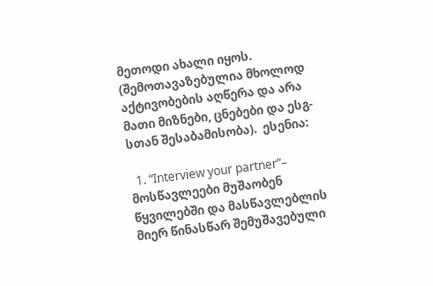მეთოდი ახალი იყოს. (შემოთავაზებულია მხოლოდ აქტივობების აღწერა და არა მათი მიზნები, ცნებები და ესგ-სთან შესაბამისობა).  ესენია:

  1. “Interview your partner”– მოსწავლეები მუშაობენ წყვილებში და მასწავლებლის მიერ წინასწარ შემუშავებული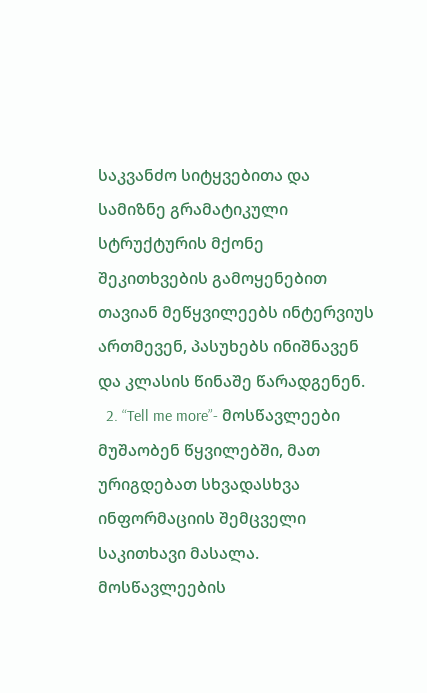საკვანძო სიტყვებითა და სამიზნე გრამატიკული სტრუქტურის მქონე შეკითხვების გამოყენებით თავიან მეწყვილეებს ინტერვიუს ართმევენ, პასუხებს ინიშნავენ და კლასის წინაშე წარადგენენ.
  2. “Tell me more”- მოსწავლეები მუშაობენ წყვილებში, მათ ურიგდებათ სხვადასხვა ინფორმაციის შემცველი საკითხავი მასალა. მოსწავლეების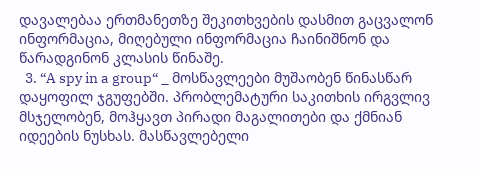დავალებაა ერთმანეთზე შეკითხვების დასმით გაცვალონ ინფორმაცია, მიღებული ინფორმაცია ჩაინიშნონ და წარადგინონ კლასის წინაშე.
  3. “A spy in a group“ _ მოსწავლეები მუშაობენ წინასწარ დაყოფილ ჯგუფებში. პრობლემატური საკითხის ირგვლივ მსჯელობენ, მოჰყავთ პირადი მაგალითები და ქმნიან იდეების ნუსხას. მასწავლებელი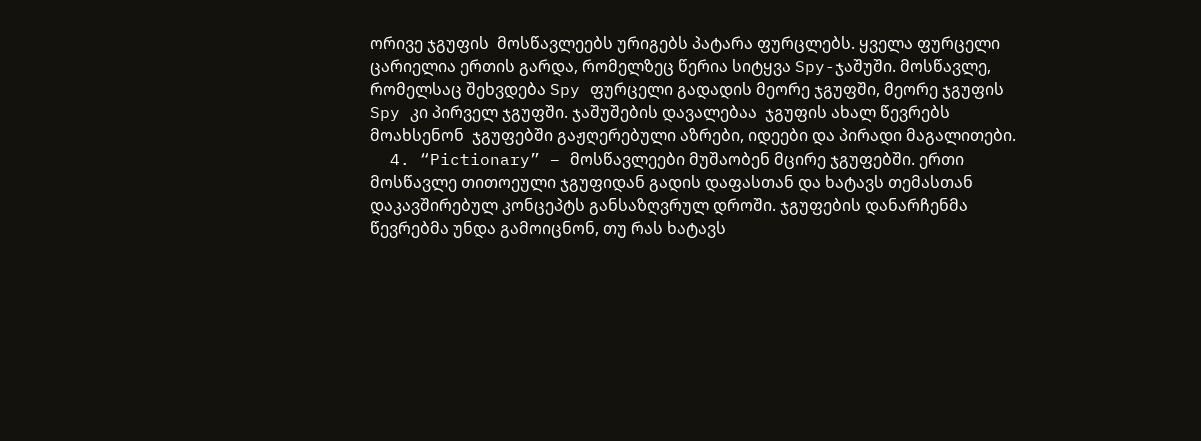ორივე ჯგუფის  მოსწავლეებს ურიგებს პატარა ფურცლებს. ყველა ფურცელი ცარიელია ერთის გარდა, რომელზეც წერია სიტყვა Spy-ჯაშუში. მოსწავლე, რომელსაც შეხვდება Spy ფურცელი გადადის მეორე ჯგუფში, მეორე ჯგუფის Spy კი პირველ ჯგუფში. ჯაშუშების დავალებაა  ჯგუფის ახალ წევრებს მოახსენონ  ჯგუფებში გაჟღერებული აზრები, იდეები და პირადი მაგალითები.
  4. “Pictionary” – მოსწავლეები მუშაობენ მცირე ჯგუფებში. ერთი მოსწავლე თითოეული ჯგუფიდან გადის დაფასთან და ხატავს თემასთან დაკავშირებულ კონცეპტს განსაზღვრულ დროში. ჯგუფების დანარჩენმა წევრებმა უნდა გამოიცნონ, თუ რას ხატავს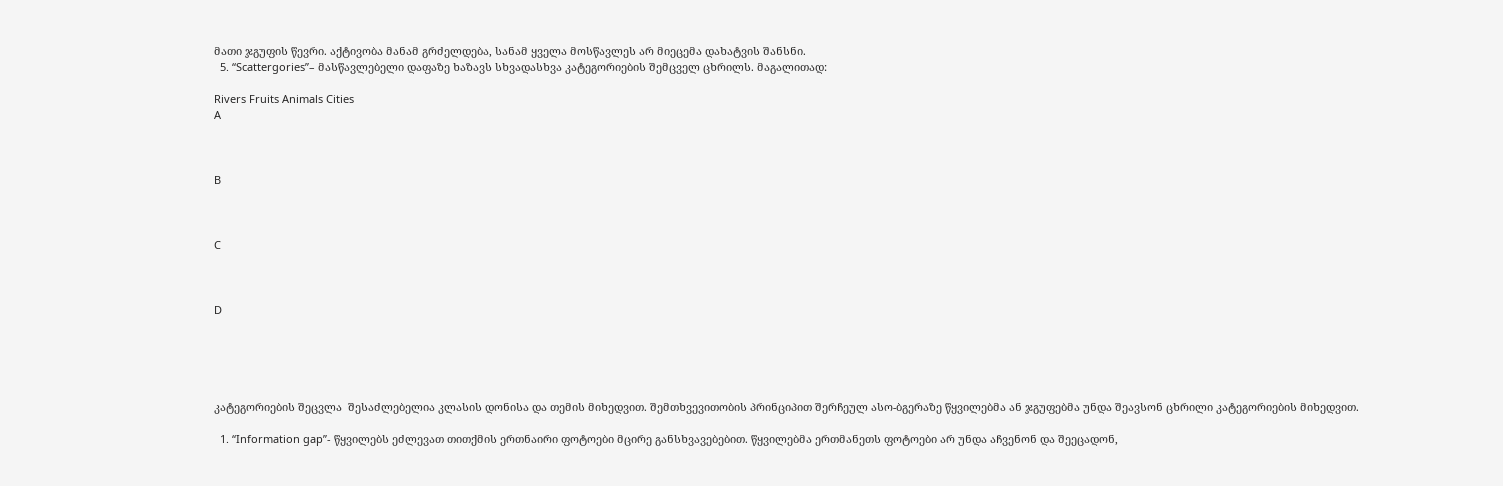მათი ჯგუფის წევრი. აქტივობა მანამ გრძელდება, სანამ ყველა მოსწავლეს არ მიეცემა დახატვის შანსნი.
  5. “Scattergories”– მასწავლებელი დაფაზე ხაზავს სხვადასხვა კატეგორიების შემცველ ცხრილს. მაგალითად:

Rivers Fruits Animals Cities
A



B



C



D





კატეგორიების შეცვლა  შესაძლებელია კლასის დონისა და თემის მიხედვით. შემთხვევითობის პრინციპით შერჩეულ ასო-ბგერაზე წყვილებმა ან ჯგუფებმა უნდა შეავსონ ცხრილი კატეგორიების მიხედვით.

  1. “Information gap”- წყვილებს ეძლევათ თითქმის ერთნაირი ფოტოები მცირე განსხვავებებით. წყვილებმა ერთმანეთს ფოტოები არ უნდა აჩვენონ და შეეცადონ,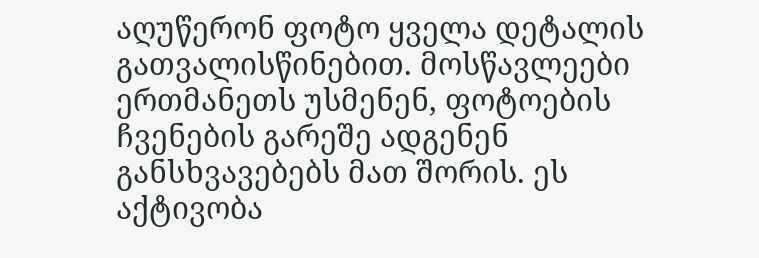აღუწერონ ფოტო ყველა დეტალის გათვალისწინებით. მოსწავლეები ერთმანეთს უსმენენ, ფოტოების ჩვენების გარეშე ადგენენ განსხვავებებს მათ შორის. ეს აქტივობა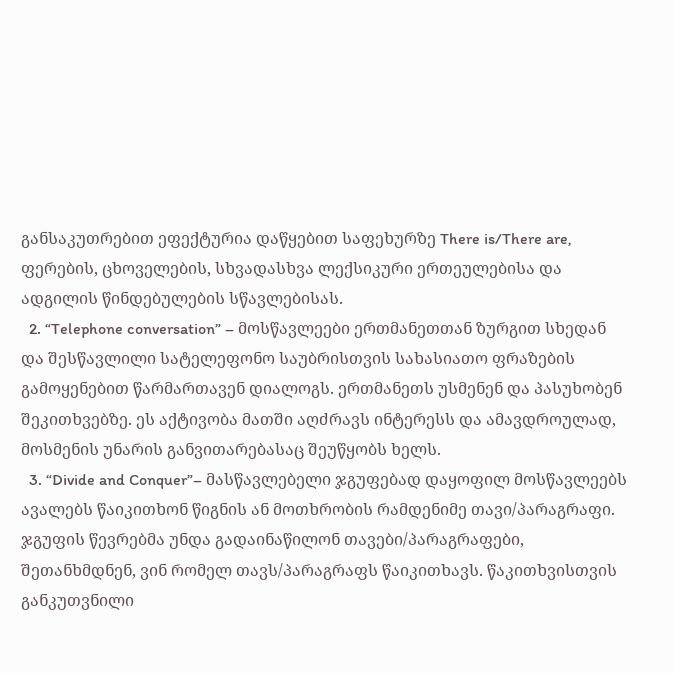განსაკუთრებით ეფექტურია დაწყებით საფეხურზე There is/There are, ფერების, ცხოველების, სხვადასხვა ლექსიკური ერთეულებისა და ადგილის წინდებულების სწავლებისას.
  2. “Telephone conversation” – მოსწავლეები ერთმანეთთან ზურგით სხედან და შესწავლილი სატელეფონო საუბრისთვის სახასიათო ფრაზების გამოყენებით წარმართავენ დიალოგს. ერთმანეთს უსმენენ და პასუხობენ შეკითხვებზე. ეს აქტივობა მათში აღძრავს ინტერესს და ამავდროულად, მოსმენის უნარის განვითარებასაც შეუწყობს ხელს.
  3. “Divide and Conquer”– მასწავლებელი ჯგუფებად დაყოფილ მოსწავლეებს ავალებს წაიკითხონ წიგნის ან მოთხრობის რამდენიმე თავი/პარაგრაფი. ჯგუფის წევრებმა უნდა გადაინაწილონ თავები/პარაგრაფები, შეთანხმდნენ, ვინ რომელ თავს/პარაგრაფს წაიკითხავს. წაკითხვისთვის განკუთვნილი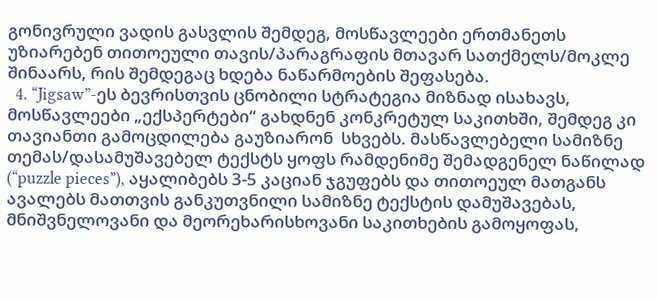გონივრული ვადის გასვლის შემდეგ, მოსწავლეები ერთმანეთს უზიარებენ თითოეული თავის/პარაგრაფის მთავარ სათქმელს/მოკლე შინაარს, რის შემდეგაც ხდება ნაწარმოების შეფასება.
  4. “Jigsaw”-ეს ბევრისთვის ცნობილი სტრატეგია მიზნად ისახავს, მოსწავლეები „ექსპერტები“ გახდნენ კონკრეტულ საკითხში, შემდეგ კი თავიანთი გამოცდილება გაუზიარონ  სხვებს. მასწავლებელი სამიზნე თემას/დასამუშავებელ ტექსტს ყოფს რამდენიმე შემადგენელ ნაწილად (“puzzle pieces”), აყალიბებს 3-5 კაციან ჯგუფებს და თითოეულ მათგანს ავალებს მათთვის განკუთვნილი სამიზნე ტექსტის დამუშავებას, მნიშვნელოვანი და მეორეხარისხოვანი საკითხების გამოყოფას,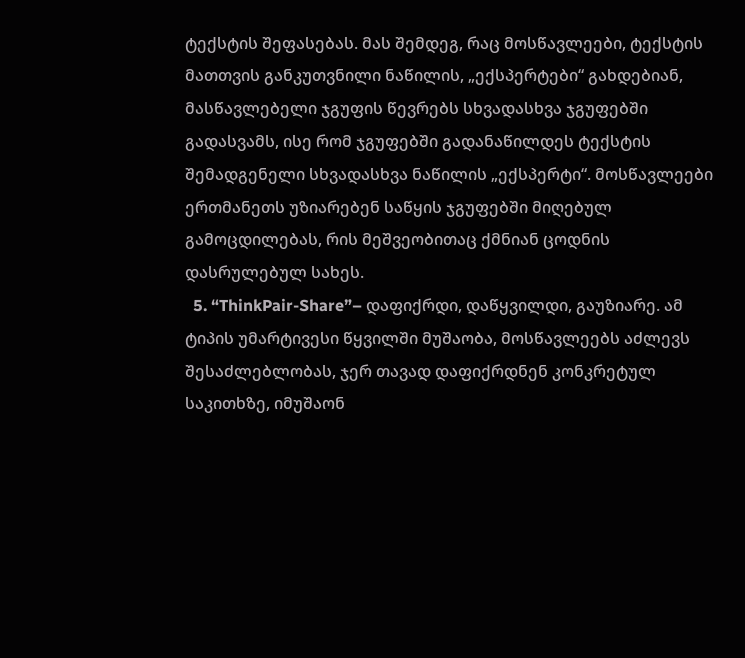ტექსტის შეფასებას. მას შემდეგ, რაც მოსწავლეები, ტექსტის მათთვის განკუთვნილი ნაწილის, „ექსპერტები“ გახდებიან, მასწავლებელი ჯგუფის წევრებს სხვადასხვა ჯგუფებში გადასვამს, ისე რომ ჯგუფებში გადანაწილდეს ტექსტის  შემადგენელი სხვადასხვა ნაწილის „ექსპერტი“. მოსწავლეები ერთმანეთს უზიარებენ საწყის ჯგუფებში მიღებულ გამოცდილებას, რის მეშვეობითაც ქმნიან ცოდნის დასრულებულ სახეს.
  5. “ThinkPair-Share”– დაფიქრდი, დაწყვილდი, გაუზიარე. ამ ტიპის უმარტივესი წყვილში მუშაობა, მოსწავლეებს აძლევს შესაძლებლობას, ჯერ თავად დაფიქრდნენ კონკრეტულ საკითხზე, იმუშაონ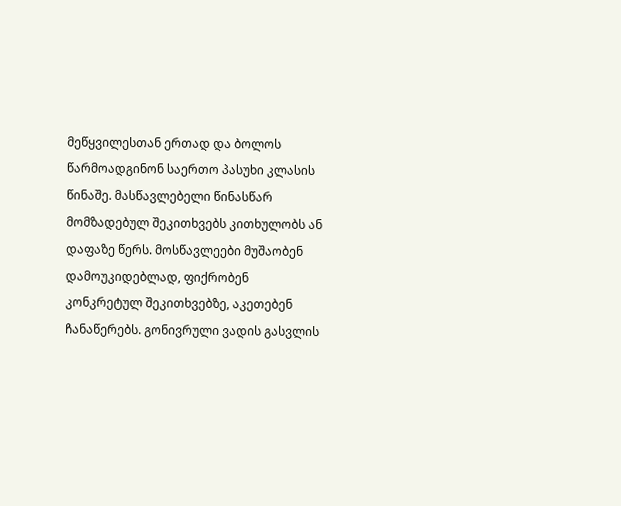მეწყვილესთან ერთად და ბოლოს წარმოადგინონ საერთო პასუხი კლასის წინაშე. მასწავლებელი წინასწარ მომზადებულ შეკითხვებს კითხულობს ან დაფაზე წერს. მოსწავლეები მუშაობენ დამოუკიდებლად, ფიქრობენ კონკრეტულ შეკითხვებზე, აკეთებენ ჩანაწერებს. გონივრული ვადის გასვლის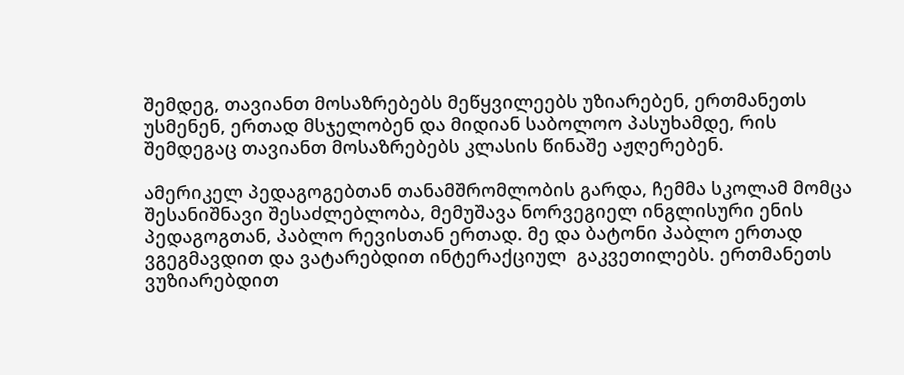შემდეგ, თავიანთ მოსაზრებებს მეწყვილეებს უზიარებენ, ერთმანეთს უსმენენ, ერთად მსჯელობენ და მიდიან საბოლოო პასუხამდე, რის შემდეგაც თავიანთ მოსაზრებებს კლასის წინაშე აჟღერებენ.

ამერიკელ პედაგოგებთან თანამშრომლობის გარდა, ჩემმა სკოლამ მომცა შესანიშნავი შესაძლებლობა, მემუშავა ნორვეგიელ ინგლისური ენის პედაგოგთან, პაბლო რევისთან ერთად. მე და ბატონი პაბლო ერთად ვგეგმავდით და ვატარებდით ინტერაქციულ  გაკვეთილებს. ერთმანეთს ვუზიარებდით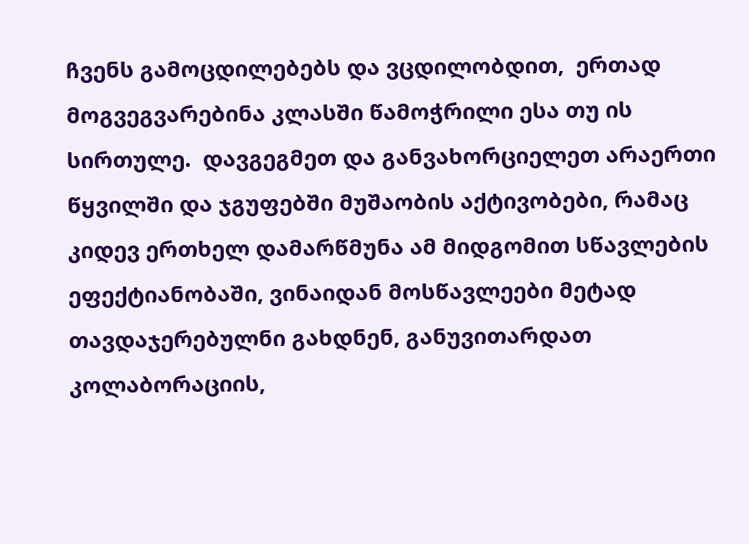ჩვენს გამოცდილებებს და ვცდილობდით,  ერთად მოგვეგვარებინა კლასში წამოჭრილი ესა თუ ის სირთულე.  დავგეგმეთ და განვახორციელეთ არაერთი წყვილში და ჯგუფებში მუშაობის აქტივობები, რამაც კიდევ ერთხელ დამარწმუნა ამ მიდგომით სწავლების ეფექტიანობაში, ვინაიდან მოსწავლეები მეტად თავდაჯერებულნი გახდნენ, განუვითარდათ კოლაბორაციის,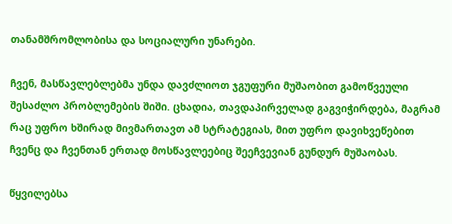თანამშრომლობისა და სოციალური უნარები.

ჩვენ, მასწავლებლებმა უნდა დავძლიოთ ჯგუფური მუშაობით გამოწვეული შესაძლო პრობლემების შიში. ცხადია, თავდაპირველად გაგვიჭირდება, მაგრამ რაც უფრო ხშირად მივმართავთ ამ სტრატეგიას, მით უფრო დავიხვეწებით ჩვენც და ჩვენთან ერთად მოსწავლეებიც შეეჩვევიან გუნდურ მუშაობას.

წყვილებსა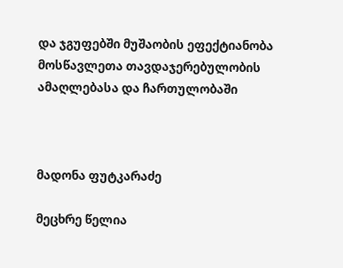და ჯგუფებში მუშაობის ეფექტიანობა მოსწავლეთა თავდაჯერებულობის ამაღლებასა და ჩართულობაში



მადონა ფუტკარაძე

მეცხრე წელია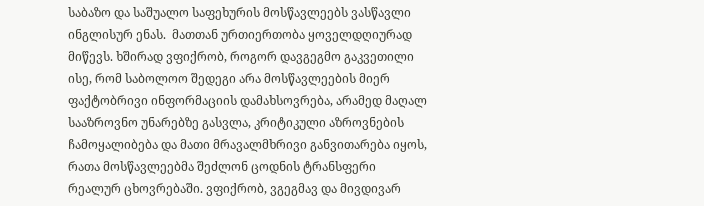საბაზო და საშუალო საფეხურის მოსწავლეებს ვასწავლი ინგლისურ ენას.  მათთან ურთიერთობა ყოველდღიურად მიწევს. ხშირად ვფიქრობ, როგორ დავგეგმო გაკვეთილი ისე, რომ საბოლოო შედეგი არა მოსწავლეების მიერ ფაქტობრივი ინფორმაციის დამახსოვრება, არამედ მაღალ სააზროვნო უნარებზე გასვლა, კრიტიკული აზროვნების ჩამოყალიბება და მათი მრავალმხრივი განვითარება იყოს, რათა მოსწავლეებმა შეძლონ ცოდნის ტრანსფერი რეალურ ცხოვრებაში. ვფიქრობ, ვგეგმავ და მივდივარ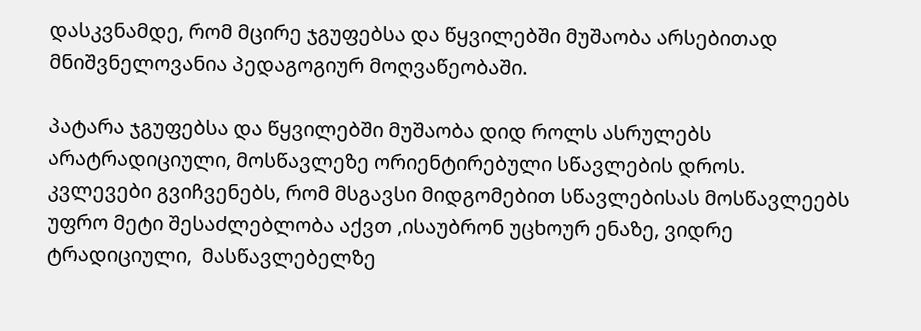დასკვნამდე, რომ მცირე ჯგუფებსა და წყვილებში მუშაობა არსებითად მნიშვნელოვანია პედაგოგიურ მოღვაწეობაში.

პატარა ჯგუფებსა და წყვილებში მუშაობა დიდ როლს ასრულებს არატრადიციული, მოსწავლეზე ორიენტირებული სწავლების დროს. კვლევები გვიჩვენებს, რომ მსგავსი მიდგომებით სწავლებისას მოსწავლეებს უფრო მეტი შესაძლებლობა აქვთ ,ისაუბრონ უცხოურ ენაზე, ვიდრე ტრადიციული,  მასწავლებელზე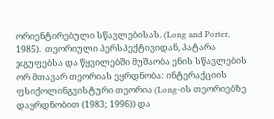ორიენტირებული სწავლებისას. (Long and Porter, 1985).  თეორიული პერსპექტივიდან, პატარა ჯგუფებსა და წყვილებში მუშაობა ენის სწავლების ორ მთავარ თეორიას ეყრდნობა: ინტერაქციის ფსიქოლინგვისტური თეორია (Long-ის თეორიებზე დაყრდნობით (1983; 1996)) და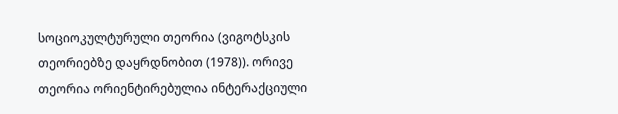სოციოკულტურული თეორია (ვიგოტსკის თეორიებზე დაყრდნობით (1978)). ორივე თეორია ორიენტირებულია ინტერაქციული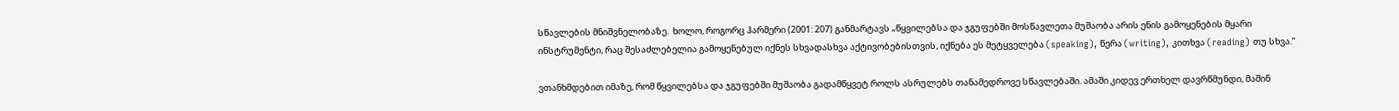სწავლების მნიშვნელობაზე.  ხოლო, როგორც ჰარმერი (2001: 207) განმარტავს „წყვილებსა და ჯგუფებში მოსწავლეთა მუშაობა არის ენის გამოყენების მყარი ინსტრუმენტი, რაც შესაძლებელია გამოყენებულ იქნეს სხვადასხვა აქტივობებისთვის, იქნება ეს მეტყველება (speaking), წერა (writing), კითხვა (reading) თუ სხვა.“

ვთანხმდებით იმაზე, რომ წყვილებსა და ჯგუფებში მუშაობა გადამწყვეტ როლს ასრულებს თანამედროვე სწავლებაში. ამაში კიდევ ერთხელ დავრწმუნდი, მაშინ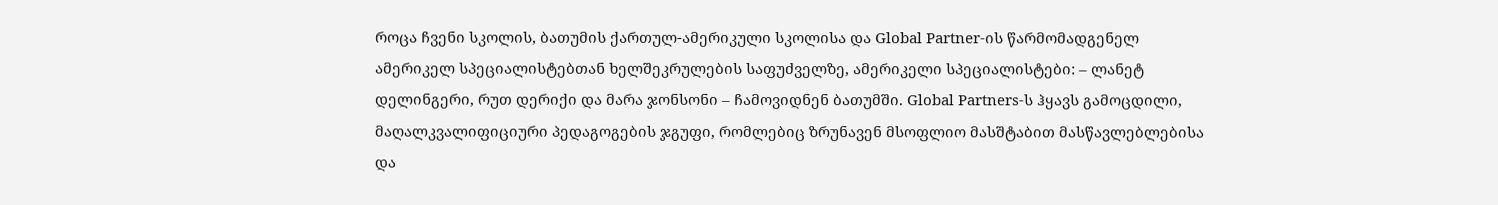როცა ჩვენი სკოლის, ბათუმის ქართულ-ამერიკული სკოლისა და Global Partner-ის წარმომადგენელ ამერიკელ სპეციალისტებთან ხელშეკრულების საფუძველზე, ამერიკელი სპეციალისტები: – ლანეტ დელინგერი, რუთ დერიქი და მარა ჯონსონი – ჩამოვიდნენ ბათუმში. Global Partners-ს ჰყავს გამოცდილი, მაღალკვალიფიციური პედაგოგების ჯგუფი, რომლებიც ზრუნავენ მსოფლიო მასშტაბით მასწავლებლებისა და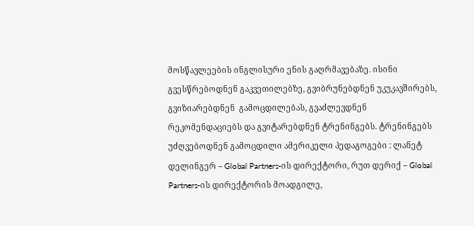მოსწავლეების ინგლისური ენის გაღრმავებაზე. ისინი გვესწრებოდნენ გაკვეთილებზე, გვიბრუნებდნენ უკუკავშირებს, გვიზიარებდნენ  გამოცდილებას, გვაძლევდნენ რეკომენდაციებს და გვიტარებდნენ ტრენინგებს. ტრენინგებს უძღვებოდნენ გამოცდილი ამერიკელი პედაგოგები : ლანეტ დელინგერ – Global Partners-ის დირექტორი, რუთ დერიქ – Global Partners-ის დირექტორის მოადგილე,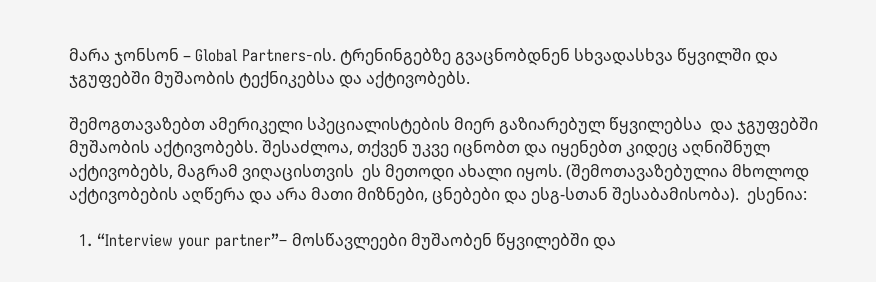მარა ჯონსონ – Global Partners-ის. ტრენინგებზე გვაცნობდნენ სხვადასხვა წყვილში და ჯგუფებში მუშაობის ტექნიკებსა და აქტივობებს.

შემოგთავაზებთ ამერიკელი სპეციალისტების მიერ გაზიარებულ წყვილებსა  და ჯგუფებში მუშაობის აქტივობებს. შესაძლოა, თქვენ უკვე იცნობთ და იყენებთ კიდეც აღნიშნულ აქტივობებს, მაგრამ ვიღაცისთვის  ეს მეთოდი ახალი იყოს. (შემოთავაზებულია მხოლოდ აქტივობების აღწერა და არა მათი მიზნები, ცნებები და ესგ-სთან შესაბამისობა).  ესენია:

  1. “Interview your partner”– მოსწავლეები მუშაობენ წყვილებში და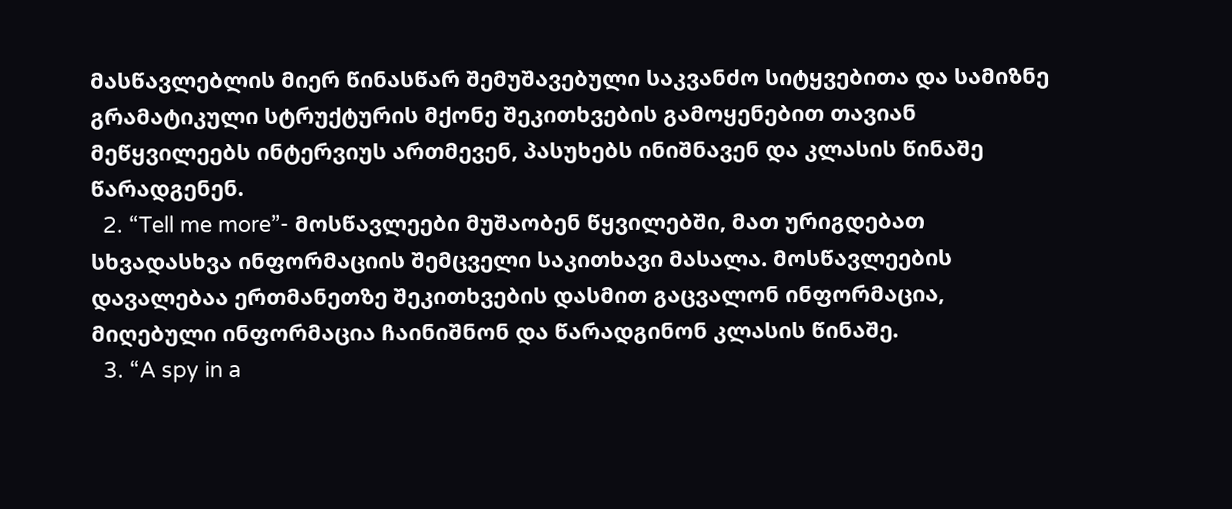მასწავლებლის მიერ წინასწარ შემუშავებული საკვანძო სიტყვებითა და სამიზნე გრამატიკული სტრუქტურის მქონე შეკითხვების გამოყენებით თავიან მეწყვილეებს ინტერვიუს ართმევენ, პასუხებს ინიშნავენ და კლასის წინაშე წარადგენენ.
  2. “Tell me more”- მოსწავლეები მუშაობენ წყვილებში, მათ ურიგდებათ სხვადასხვა ინფორმაციის შემცველი საკითხავი მასალა. მოსწავლეების დავალებაა ერთმანეთზე შეკითხვების დასმით გაცვალონ ინფორმაცია, მიღებული ინფორმაცია ჩაინიშნონ და წარადგინონ კლასის წინაშე.
  3. “A spy in a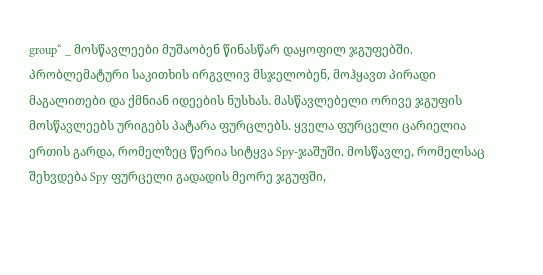group“ _ მოსწავლეები მუშაობენ წინასწარ დაყოფილ ჯგუფებში. პრობლემატური საკითხის ირგვლივ მსჯელობენ, მოჰყავთ პირადი მაგალითები და ქმნიან იდეების ნუსხას. მასწავლებელი ორივე ჯგუფის  მოსწავლეებს ურიგებს პატარა ფურცლებს. ყველა ფურცელი ცარიელია ერთის გარდა, რომელზეც წერია სიტყვა Spy-ჯაშუში. მოსწავლე, რომელსაც შეხვდება Spy ფურცელი გადადის მეორე ჯგუფში,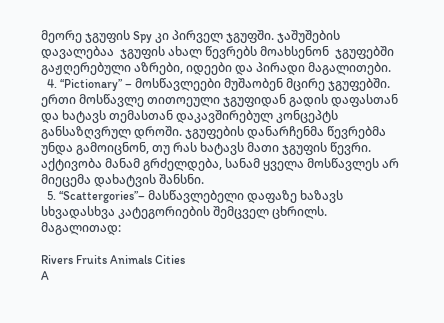მეორე ჯგუფის Spy კი პირველ ჯგუფში. ჯაშუშების დავალებაა  ჯგუფის ახალ წევრებს მოახსენონ  ჯგუფებში გაჟღერებული აზრები, იდეები და პირადი მაგალითები.
  4. “Pictionary” – მოსწავლეები მუშაობენ მცირე ჯგუფებში. ერთი მოსწავლე თითოეული ჯგუფიდან გადის დაფასთან და ხატავს თემასთან დაკავშირებულ კონცეპტს განსაზღვრულ დროში. ჯგუფების დანარჩენმა წევრებმა უნდა გამოიცნონ, თუ რას ხატავს მათი ჯგუფის წევრი. აქტივობა მანამ გრძელდება, სანამ ყველა მოსწავლეს არ მიეცემა დახატვის შანსნი.
  5. “Scattergories”– მასწავლებელი დაფაზე ხაზავს სხვადასხვა კატეგორიების შემცველ ცხრილს. მაგალითად:

Rivers Fruits Animals Cities
A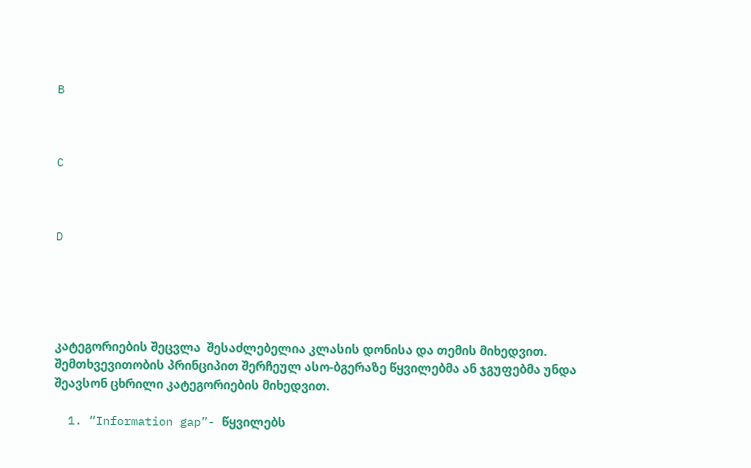B



C



D





კატეგორიების შეცვლა  შესაძლებელია კლასის დონისა და თემის მიხედვით. შემთხვევითობის პრინციპით შერჩეულ ასო-ბგერაზე წყვილებმა ან ჯგუფებმა უნდა შეავსონ ცხრილი კატეგორიების მიხედვით.

  1. “Information gap”- წყვილებს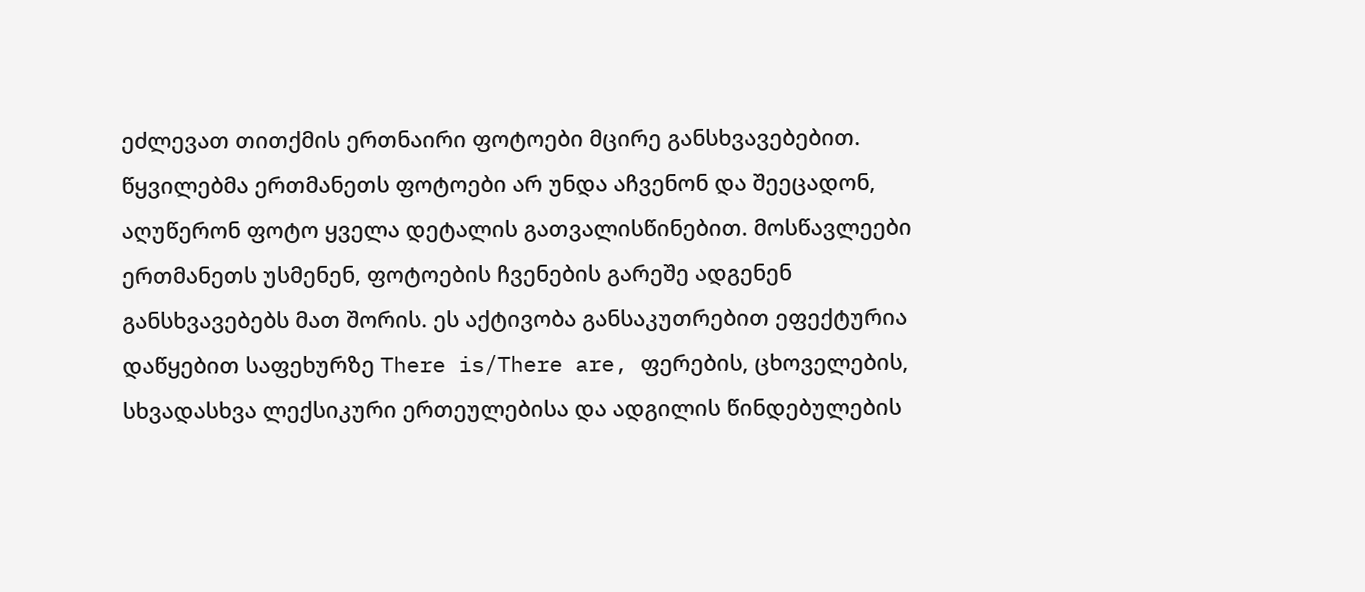ეძლევათ თითქმის ერთნაირი ფოტოები მცირე განსხვავებებით. წყვილებმა ერთმანეთს ფოტოები არ უნდა აჩვენონ და შეეცადონ, აღუწერონ ფოტო ყველა დეტალის გათვალისწინებით. მოსწავლეები ერთმანეთს უსმენენ, ფოტოების ჩვენების გარეშე ადგენენ განსხვავებებს მათ შორის. ეს აქტივობა განსაკუთრებით ეფექტურია დაწყებით საფეხურზე There is/There are, ფერების, ცხოველების, სხვადასხვა ლექსიკური ერთეულებისა და ადგილის წინდებულების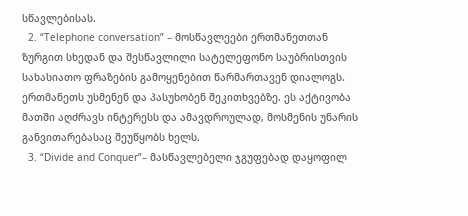სწავლებისას.
  2. “Telephone conversation” – მოსწავლეები ერთმანეთთან ზურგით სხედან და შესწავლილი სატელეფონო საუბრისთვის სახასიათო ფრაზების გამოყენებით წარმართავენ დიალოგს. ერთმანეთს უსმენენ და პასუხობენ შეკითხვებზე. ეს აქტივობა მათში აღძრავს ინტერესს და ამავდროულად, მოსმენის უნარის განვითარებასაც შეუწყობს ხელს.
  3. “Divide and Conquer”– მასწავლებელი ჯგუფებად დაყოფილ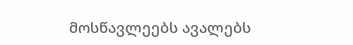მოსწავლეებს ავალებს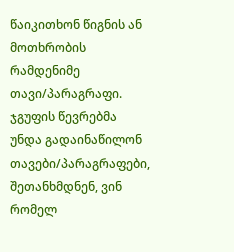წაიკითხონ წიგნის ან მოთხრობის რამდენიმე თავი/პარაგრაფი. ჯგუფის წევრებმა უნდა გადაინაწილონ თავები/პარაგრაფები, შეთანხმდნენ, ვინ რომელ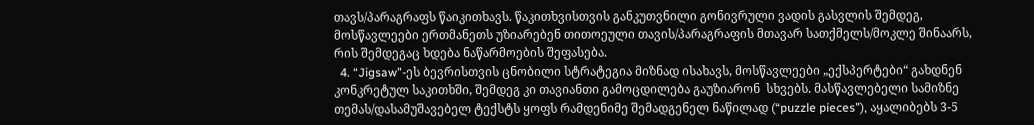თავს/პარაგრაფს წაიკითხავს. წაკითხვისთვის განკუთვნილი გონივრული ვადის გასვლის შემდეგ, მოსწავლეები ერთმანეთს უზიარებენ თითოეული თავის/პარაგრაფის მთავარ სათქმელს/მოკლე შინაარს, რის შემდეგაც ხდება ნაწარმოების შეფასება.
  4. “Jigsaw”-ეს ბევრისთვის ცნობილი სტრატეგია მიზნად ისახავს, მოსწავლეები „ექსპერტები“ გახდნენ კონკრეტულ საკითხში, შემდეგ კი თავიანთი გამოცდილება გაუზიარონ  სხვებს. მასწავლებელი სამიზნე თემას/დასამუშავებელ ტექსტს ყოფს რამდენიმე შემადგენელ ნაწილად (“puzzle pieces”), აყალიბებს 3-5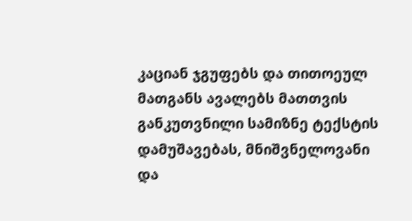კაციან ჯგუფებს და თითოეულ მათგანს ავალებს მათთვის განკუთვნილი სამიზნე ტექსტის დამუშავებას, მნიშვნელოვანი და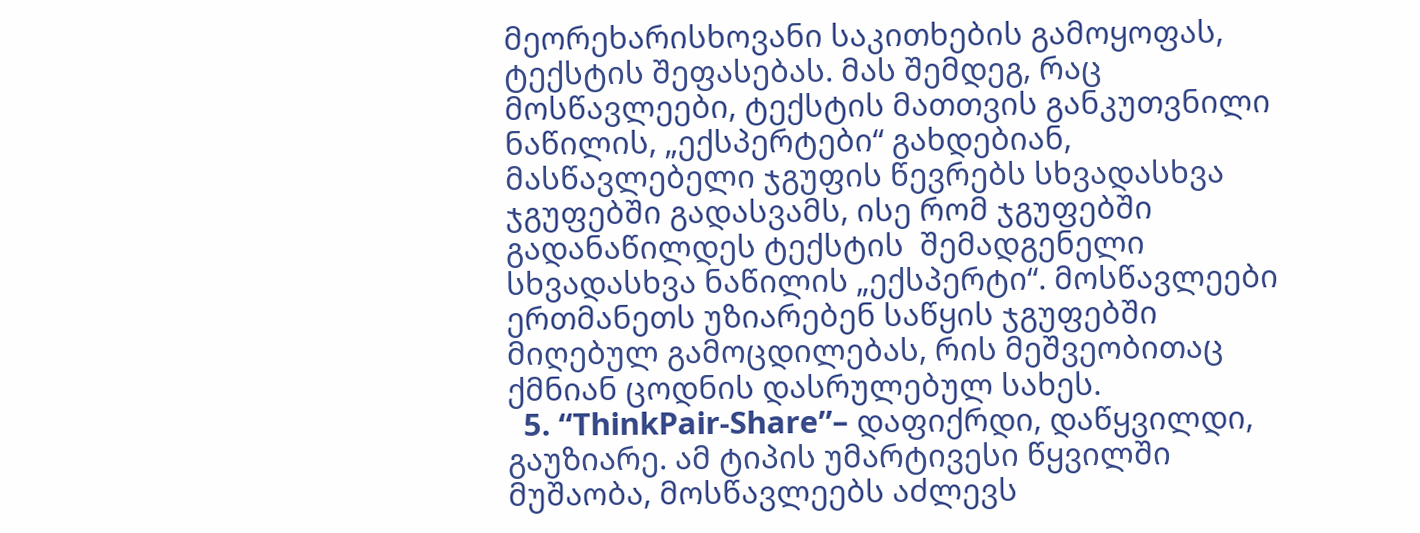მეორეხარისხოვანი საკითხების გამოყოფას, ტექსტის შეფასებას. მას შემდეგ, რაც მოსწავლეები, ტექსტის მათთვის განკუთვნილი ნაწილის, „ექსპერტები“ გახდებიან, მასწავლებელი ჯგუფის წევრებს სხვადასხვა ჯგუფებში გადასვამს, ისე რომ ჯგუფებში გადანაწილდეს ტექსტის  შემადგენელი სხვადასხვა ნაწილის „ექსპერტი“. მოსწავლეები ერთმანეთს უზიარებენ საწყის ჯგუფებში მიღებულ გამოცდილებას, რის მეშვეობითაც ქმნიან ცოდნის დასრულებულ სახეს.
  5. “ThinkPair-Share”– დაფიქრდი, დაწყვილდი, გაუზიარე. ამ ტიპის უმარტივესი წყვილში მუშაობა, მოსწავლეებს აძლევს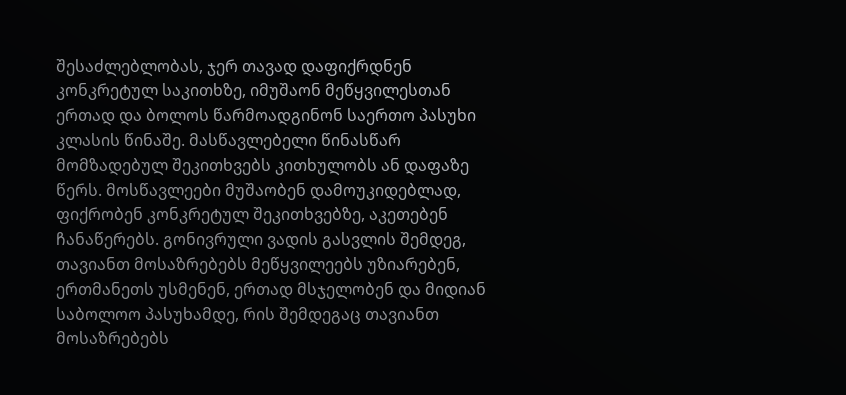შესაძლებლობას, ჯერ თავად დაფიქრდნენ კონკრეტულ საკითხზე, იმუშაონ მეწყვილესთან ერთად და ბოლოს წარმოადგინონ საერთო პასუხი კლასის წინაშე. მასწავლებელი წინასწარ მომზადებულ შეკითხვებს კითხულობს ან დაფაზე წერს. მოსწავლეები მუშაობენ დამოუკიდებლად, ფიქრობენ კონკრეტულ შეკითხვებზე, აკეთებენ ჩანაწერებს. გონივრული ვადის გასვლის შემდეგ, თავიანთ მოსაზრებებს მეწყვილეებს უზიარებენ, ერთმანეთს უსმენენ, ერთად მსჯელობენ და მიდიან საბოლოო პასუხამდე, რის შემდეგაც თავიანთ მოსაზრებებს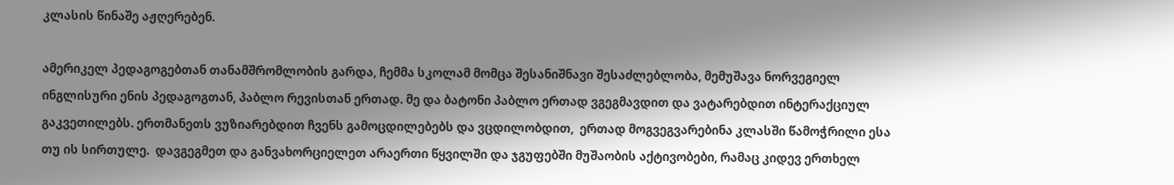კლასის წინაშე აჟღერებენ.

ამერიკელ პედაგოგებთან თანამშრომლობის გარდა, ჩემმა სკოლამ მომცა შესანიშნავი შესაძლებლობა, მემუშავა ნორვეგიელ ინგლისური ენის პედაგოგთან, პაბლო რევისთან ერთად. მე და ბატონი პაბლო ერთად ვგეგმავდით და ვატარებდით ინტერაქციულ  გაკვეთილებს. ერთმანეთს ვუზიარებდით ჩვენს გამოცდილებებს და ვცდილობდით,  ერთად მოგვეგვარებინა კლასში წამოჭრილი ესა თუ ის სირთულე.  დავგეგმეთ და განვახორციელეთ არაერთი წყვილში და ჯგუფებში მუშაობის აქტივობები, რამაც კიდევ ერთხელ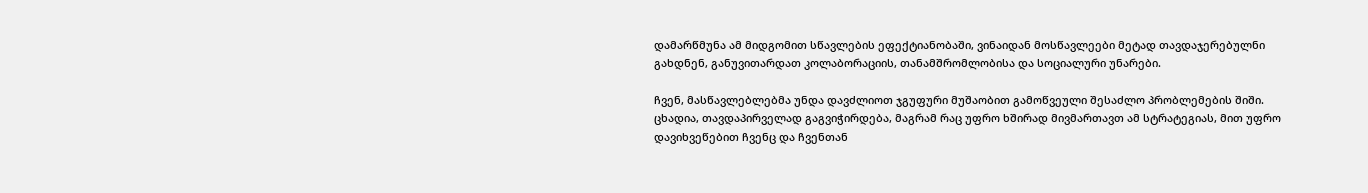დამარწმუნა ამ მიდგომით სწავლების ეფექტიანობაში, ვინაიდან მოსწავლეები მეტად თავდაჯერებულნი გახდნენ, განუვითარდათ კოლაბორაციის, თანამშრომლობისა და სოციალური უნარები.

ჩვენ, მასწავლებლებმა უნდა დავძლიოთ ჯგუფური მუშაობით გამოწვეული შესაძლო პრობლემების შიში. ცხადია, თავდაპირველად გაგვიჭირდება, მაგრამ რაც უფრო ხშირად მივმართავთ ამ სტრატეგიას, მით უფრო დავიხვეწებით ჩვენც და ჩვენთან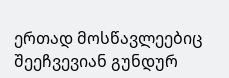ერთად მოსწავლეებიც შეეჩვევიან გუნდურ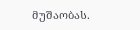მუშაობას.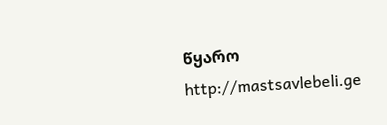წყარო http://mastsavlebeli.ge